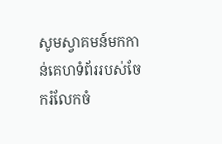សូមស្វាគមន៍មកកាន់គេហទំព័ររបស់ចែករំលែកចំ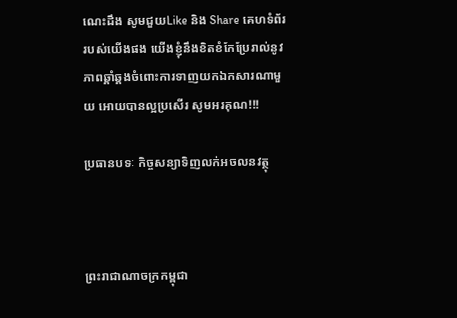ណេះដឹង សូមជួយLike និង Share គេហទំព័ររបស់យើងផង យើងខ្ញុំនឹងខិតខំកែប្រែរាល់នូវភាពឆ្គាំឆ្គងចំពោះការទាញយកឯកសារណាមួយ អោយបានល្អប្រសើរ សូមអរគុណ!!!

ប្រធានបទៈ កិច្ចសន្យាទិញលក់អចលនវត្ថុ



ព្រះរាជាណាចក្រកម្ពុជា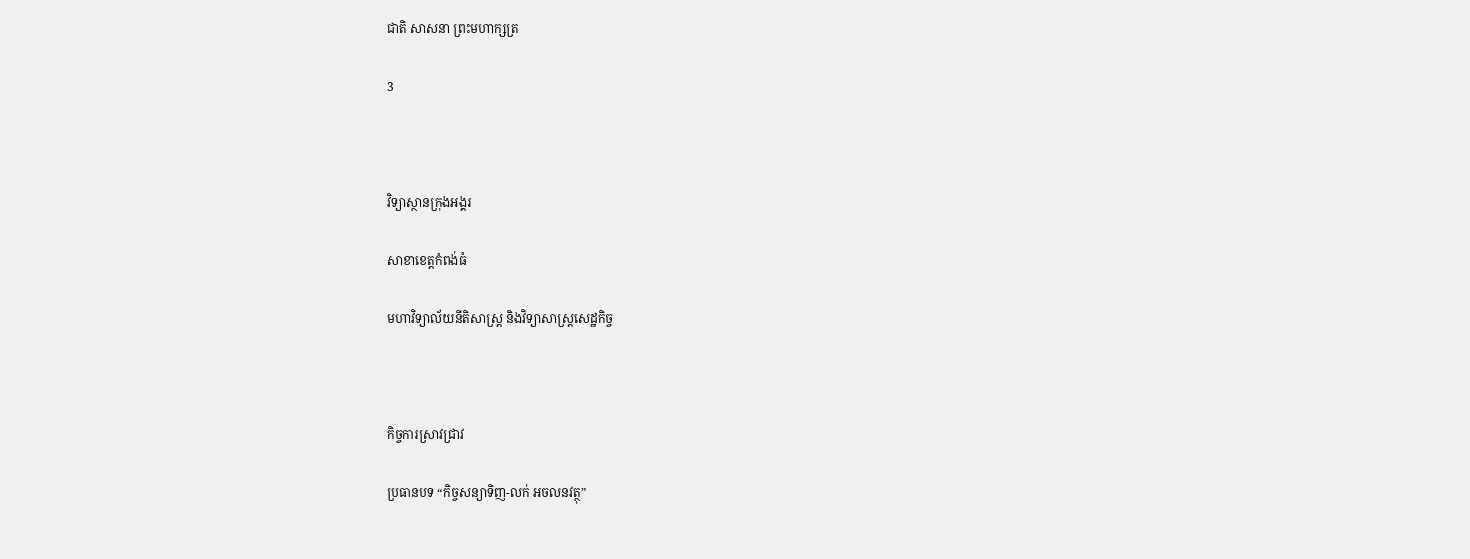ជាតិ សាសនា ព្រះមហាក្សត្រ

3



វិទ្យាស្ថានក្រុងអង្គរ

សាខាខេត្តកំពង់ធំ

មហាវិទ្យាល័យនីតិសាស្រ្ដ និងវិទ្យាសាស្រ្ដសេដ្ឋកិច្ច



កិច្ចការស្រាវជ្រាវ

ប្រធានបទ “កិច្ចសន្យាទិញ-លក់ អចលនវត្ថុ”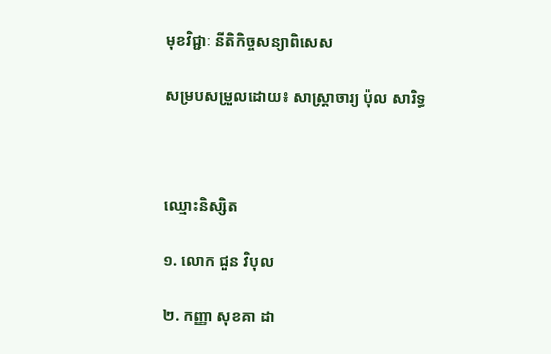មុខវិជ្ជាៈ នីតិកិច្ចសន្យាពិសេស

សម្របសម្រួលដោយ៖ សាស្រ្ដាចារ្យ ប៉ុល សារិទ្ធ



ឈ្មោះនិស្សិត

១. លោក ជួន វិបុល

២. កញ្ញា សុខគា ដា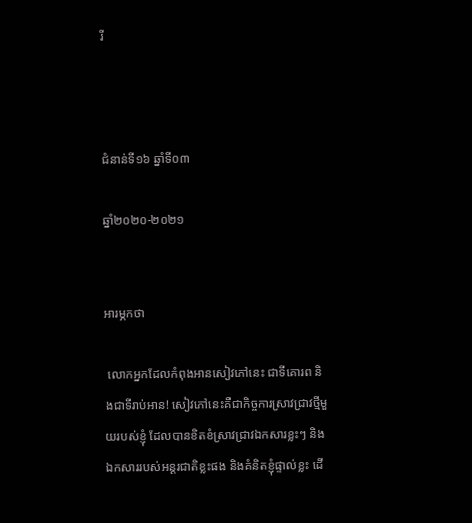រី



ជំនាន់ទី១៦ ឆ្នាំទី០៣

ឆ្នាំ២០២០-២០២១


អារម្ភកថា

 លោកអ្នកដែលកំពុងអានសៀវភៅនេះ ជាទីគោរព និងជាទីរាប់អាន! សៀវភៅនេះគឺជាកិច្ចការស្រាវជ្រាវថ្មីមួយរបស់ខ្ញុំ ដែលបានខិតខំស្រាវជ្រាវឯកសារខ្លះៗ និងឯកសាររបស់អន្ដរជាតិខ្លះផង និងគំនិតខ្ញុំផ្ទាល់ខ្លះ ដើ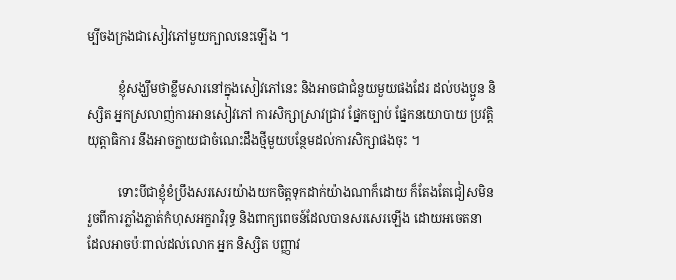ម្បីចងក្រងជាសៀវភៅមួយក្បាលនេះឡើង ។

          ខ្ញុំសង្ឃឹមថាខ្លឹមសារនៅក្នុងសៀវភៅនេះ និងអាចជាជំនួយមួយផងដែរ ដល់បងប្អូន និស្សិត អ្នកស្រលាញ់ការអានសៀវភៅ ការសិក្សាស្រាវជ្រាវ ផ្នែកច្បាប់ ផ្នែកនយោបាយ ប្រវត្តិយុត្តាធិការ នឹងអាចក្លាយជាចំណេះដឹងថ្មីមួយបន្ថែមដល់ការសិក្សាផងចុះ ។

          ទោះបីជាខ្ញុំខំប្រឹងសរសេរយ៉ាងយកចិត្តទុកដាក់យ៉ាងណាក៏ដោយ ក៏តែងតែជៀសមិនរួចពីការភ្លាំងភ្លាត់កំហុសអក្ខរាវិរុទ្ធ និងពាក្យពេចន៍ដែលបានសរសេរឡើង ដោយអចេតនា ដែលអាចប៉ៈពាល់ដល់លោក អ្នក និស្សិត បញ្ញាវ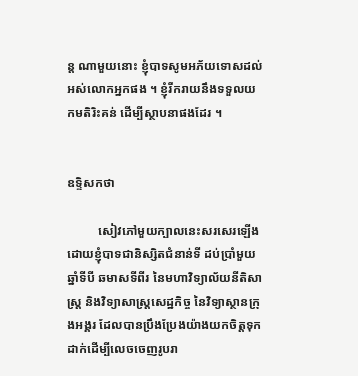ន្ដ ណាមួយនោះ ខ្ញុំបាទសូមអភ័យទោសដល់អស់លោកអ្នកផង ។ ខ្ញុំរីករាយនឹងទទួលយកមតិរិះគន់ ដើម្បីស្ថាបនាផងដែរ ។


ឧទ្ទិសកថា

          សៀវភៅមួយក្បាលនេះសរសេរឡើងដោយខ្ញុំបាទជានិស្សិតជំនាន់ទី ដប់ប្រាំមួយ ឆ្នាំទីបី ឆមាសទីពីរ នៃមហាវិទ្យាល័យនីតិសាស្រ្ដ និងវិទ្យាសាស្រ្ដសេដ្ឋកិច្ច នៃវិទ្យាស្ថានក្រុងអង្គរ ដែលបានប្រឹងប្រែងយ៉ាងយកចិត្តទុកដាក់ដើម្បីលេចចេញរូបរា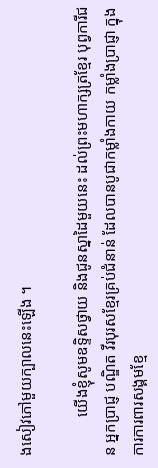ងសៀវភៅមួយក្បាលនេះឡើង ។

          យើងខ្ញុំសូមឧទ្ទិសថ្វាយ និងជូនស្នាដៃមួយនេះ ដល់ព្រះមហាក្សត្រខ្មែរ បុព្វការីជន អ្នកប្រាជ្ញ បណ្ឌិត វីរបុរសខ្មែរគ្រប់ជំនាន់ ដែលបានបូជាកម្លាំងកាយ កម្លាំងប្រាជ្ញា ក្នុងការការពារសង្គមខ្មែ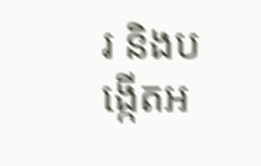រ និងបង្កើតអ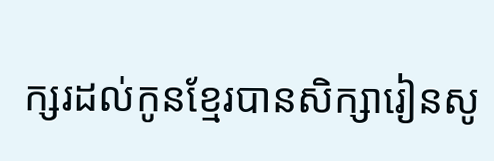ក្សរដល់កូនខ្មែរបានសិក្សារៀនសូ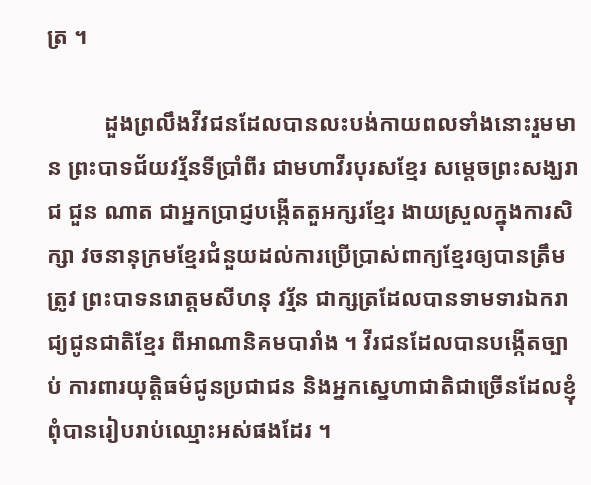ត្រ ។

          ដួងព្រលឹងវីវជនដែលបានលះបង់កាយពលទាំងនោះរួមមាន ព្រះបាទជ័យវរ្ម័នទីប្រាំពីរ ជាមហាវីរបុរសខ្មែរ សម្ដេចព្រះសង្ឃរាជ ជួន ណាត ជាអ្នកប្រាជ្ញបង្កើតតួអក្សរខ្មែរ ងាយស្រួលក្នុងការសិក្សា វចនានុក្រមខ្មែរជំនួយដល់ការប្រើប្រាស់ពាក្យខ្មែរឲ្យបានត្រឹមត្រូវ ព្រះបាទនរោត្តមសីហនុ វរ្ម័ន ជាក្សត្រដែលបានទាមទារឯករាជ្យជូនជាតិខ្មែរ ពីអាណានិគមបារាំង ។ វីរជនដែលបានបង្កើតច្បាប់ ការពារយុត្តិធម៌ជូនប្រជាជន និងអ្នកស្នេហាជាតិជាច្រើនដែលខ្ញុំពុំបានរៀបរាប់ឈ្មោះអស់ផងដែរ ។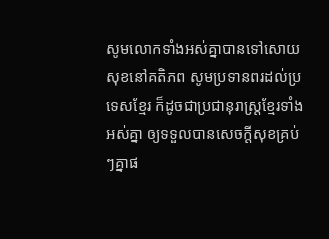សូមលោកទាំងអស់គ្នាបានទៅសោយសុខនៅគតិភព សូមប្រទានពរដល់ប្រទេសខ្មែរ ក៏ដូចជាប្រជានុរាស្រ្ដខ្មែរទាំងអស់គ្នា ឲ្យទទួលបានសេចក្ដីសុខគ្រប់ៗគ្នាផ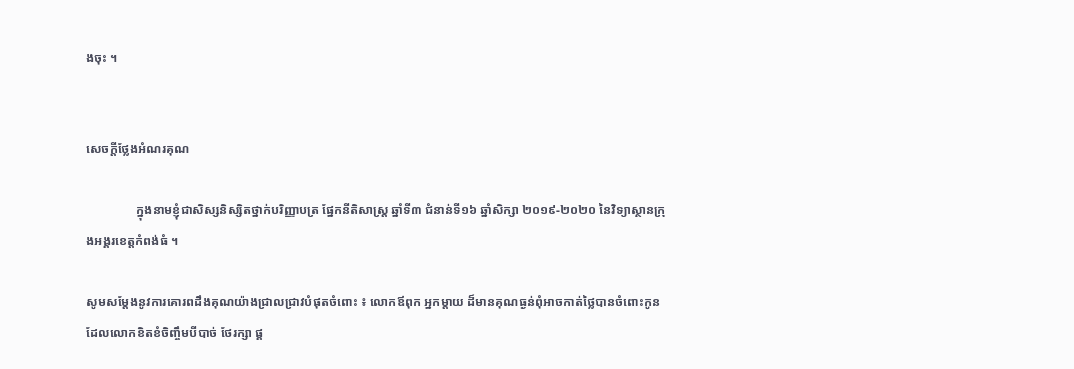ងចុះ ។


សេចក្តីថ្លែងអំណរគុណ

                ក្នុងនាមខ្ញុំជាសិស្សនិស្សិតថ្នាក់បរិញ្ញាបត្រ ផ្នែកនីតិសាស្ត្រ ឆ្នាំទី៣ ជំនាន់ទី១៦ ឆ្នាំសិក្សា ២០១៩-២០២០ នៃវិទ្យាស្ថានក្រុងអង្គរខេត្តកំពង់ធំ ។

សូមសម្តែងនូវការគោរពដឹងគុណយ៉ាងជ្រាលជ្រាវបំផុតចំពោះ ៖ លោកឪពុក អ្នកម្តាយ ដ៏មានគុណធ្ងន់ពុំអាចកាត់ថ្លៃបានចំពោះកូន ដែលលោកខិតខំចិញ្ចឹមបីបាច់ ថែរក្សា ផ្គ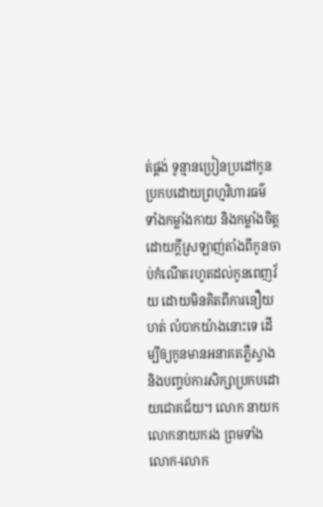ត់ផ្គង់ ទូន្មានប្រៀនប្រដៅកូនប្រកបដោយព្រហ្មវិហារធម៌ ទាំងកម្លាំងកាយ និងកម្លាំងចិត្ត ដោយក្តីស្រឡាញ់តាំងពីកូនចាប់កំណើតរហូតដល់កូនពេញវ័យ ដោយមិនគិតពីការនឿយហត់ លំបាកយ៉ាងនោះទេ ដើម្បីឲ្យកូនមានអនាគតភ្លឺស្វាង និងបញ្ចប់ការសិក្សាប្រកបដោយជោគជ័យ។ លោក នាយក លោកនាយករង ព្រមទាំងលោក-លោក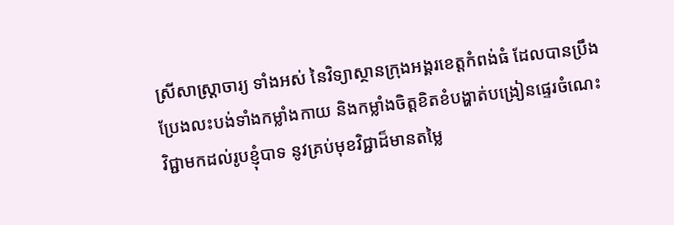ស្រីសាស្ត្រាចារ្យ ទាំងអស់ នៃវិទ្យាស្ថានក្រុងអង្គរខេត្តកំពង់ធំ ដែលបានប្រឹងប្រែងលះបង់ទាំងកម្លាំងកាយ និងកម្លាំងចិត្តខិតខំបង្ហាត់បង្រៀនផ្ទេរចំណេះវិជ្ជាមកដល់រូបខ្ញុំបាទ នូវគ្រប់មុខវិជ្ជាដ៏មានតម្លៃ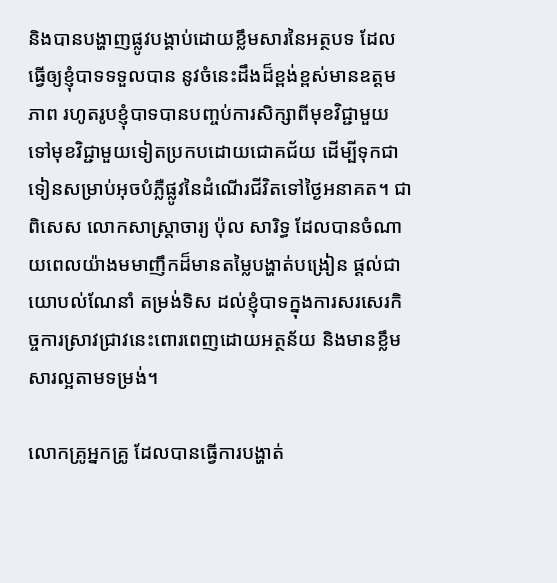និងបានបង្ហាញផ្លូវបង្គាប់ដោយខ្លឹមសារនៃអត្ថបទ ដែលធ្វើឲ្យខ្ញុំបាទទទួលបាន នូវចំនេះដឹងដ៏ខ្ពង់ខ្ពស់មានឧត្តមភាព រហូតរូបខ្ញុំបាទបានបញ្ចប់ការសិក្សាពីមុខវិជ្ជាមួយទៅមុខវិជ្ជាមួយទៀតប្រកបដោយជោគជ័យ ដើម្បីទុកជាទៀនសម្រាប់អុចបំភ្លឺផ្លូវនៃដំណើរជីវិតទៅថ្ងៃអនាគត។ ជាពិសេស លោកសាស្ត្រាចារ្យ ប៉ុល សារិទ្ធ ដែលបានចំណាយពេលយ៉ាងមមាញឹកដ៏មានតម្លៃបង្ហាត់បង្រៀន ផ្តល់ជាយោបល់ណែនាំ តម្រង់ទិស ដល់ខ្ញុំបាទក្នុងការសរសេរកិច្ចការស្រាវជ្រាវនេះពោរពេញដោយអត្ថន័យ និងមានខ្លឹមសារល្អតាមទម្រង់។

លោកគ្រូអ្នកគ្រូ ដែលបានធ្វើការបង្ហាត់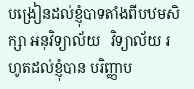បង្រៀនដល់ខ្ញុំបាទតាំងពីបឋមសិក្សា អនុវិទ្យាល័យ   វិទ្យាល័យ រហូតដល់ខ្ញុំបាន បរិញ្ញាប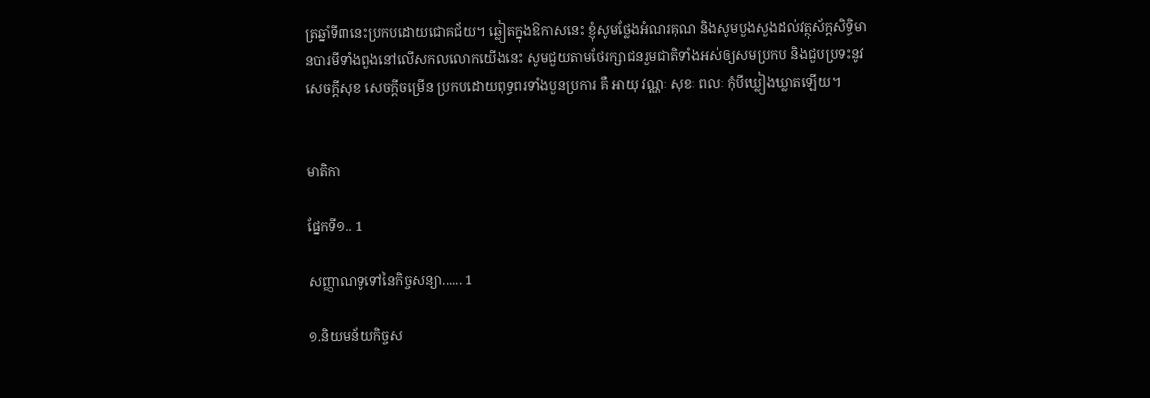ត្រឆ្នាំទី៣នេះប្រកបដោយជោគជ័យ។ ឆ្លៀតក្នុងឱកាសនេះ ខ្ញុំសូមថ្លែងអំណរគុណ និងសូមបួងសួងដល់វត្ថុស័ក្តសិទ្ធិមានបារមីទាំងពួងនៅលើសកលលោកយើងនេះ សូមជួយតាមថែរក្សាជនរួមជាតិទាំងអស់ឲ្យសមប្រកប និងជួបប្រទះនូវសេចក្តីសុខ សេចក្តីចម្រើន ប្រកបដោយពុទ្ធពរទាំងបួនប្រការ គឺ អាយុ វណ្ណៈ សុខៈ ពលៈ កុំបីឃ្លៀងឃ្លាតឡើយ។


មាតិកា

ផ្នែកទី១.. 1

សញ្ញាណទូទៅនៃកិច្ចសន្យា...... 1

១.និយមន័យកិច្ចស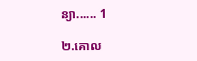ន្យា...... 1

២.គោល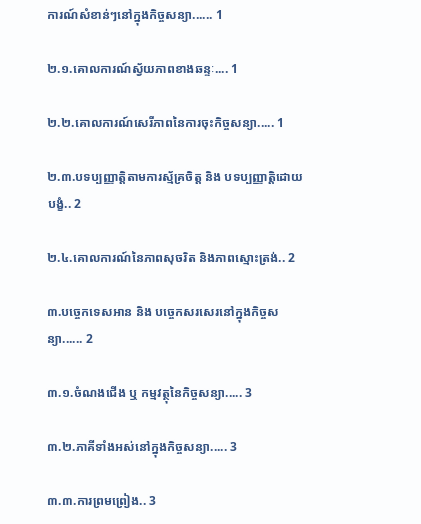ការណ៍សំខាន់ៗនៅក្នុងកិច្ចសន្យា...... 1

២.១.គោលការណ៍ស្វ័យភាពខាងឆន្ទៈ.... 1

២.២.គោលការណ៍សេរីភាពនៃការចុះកិច្ចសន្យា..... 1

២.៣.បទប្បញ្ញាត្តិតាមការស្ម័គ្រចិត្ត និង បទប្បញ្ញាត្តិដោយបង្ខំ.. 2

២.៤.គោលការណ៍នៃភាពសុចរិត និងភាពស្មោះត្រង់.. 2

៣.បច្ចេកទេសអាន និង បច្ចេកសរសេរនៅក្នុងកិច្ចសន្យា...... 2

៣.១.ចំណងជើង ឬ កម្មវត្ថុនៃកិច្ចសន្យា..... 3

៣.២.ភាគីទាំងអស់នៅក្នុងកិច្ចសន្យា..... 3

៣.៣.ការព្រមព្រៀង.. 3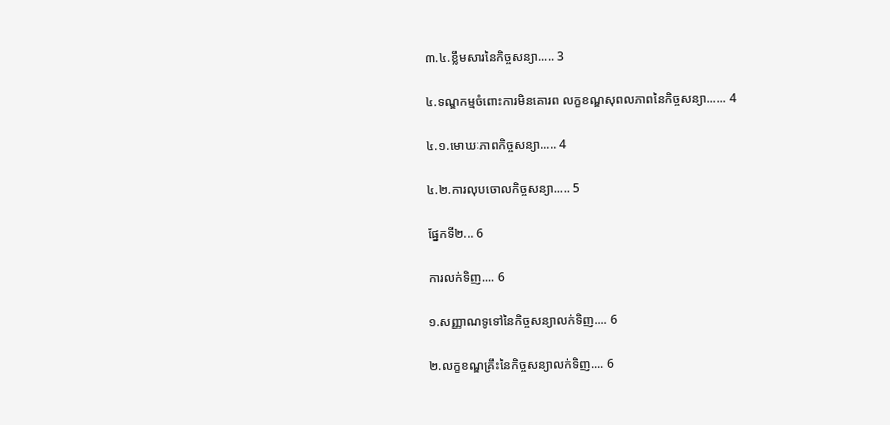៣.៤.ខ្លឹមសារនៃកិច្ចសន្យា..... 3

៤.ទណ្ឌកម្មចំពោះការមិនគោរព លក្ខខណ្ឌសុពលភាពនៃកិច្ចសន្យា...... 4

៤.១.មោឃៈភាពកិច្ចសន្យា..... 4

៤.២.ការលុបចោលកិច្ចសន្យា..... 5

ផ្នែកទី២... 6

ការលក់ទិញ.... 6

១.សញ្ញាណទូទៅនៃកិច្ចសន្យាលក់ទិញ.... 6

២.លក្ខខណ្ឌគ្រឹះនៃកិច្ចសន្យាលក់ទិញ.... 6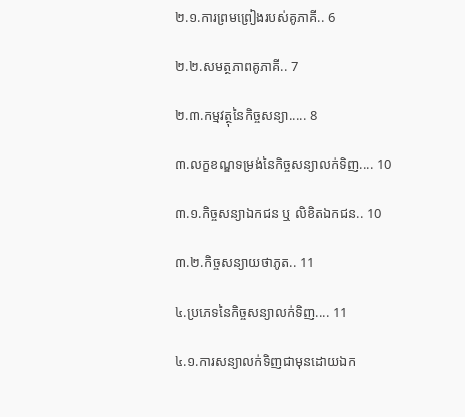២.១.ការព្រមព្រៀងរបស់គូភាគី.. 6

២.២.សមត្ថភាពគូភាគី.. 7

២.៣.កម្មវត្ថុនៃកិច្ចសន្យា..... 8

៣.លក្ខខណ្ឌទម្រង់នៃកិច្ចសន្យាលក់ទិញ.... 10

៣.១.កិច្ចសន្យាឯកជន ឬ លិខិតឯកជន.. 10

៣.២.កិច្ចសន្យាយថាភូត.. 11

៤.ប្រភេទនៃកិច្ចសន្យាលក់ទិញ.... 11

៤.១.ការសន្យាលក់ទិញជាមុនដោយឯក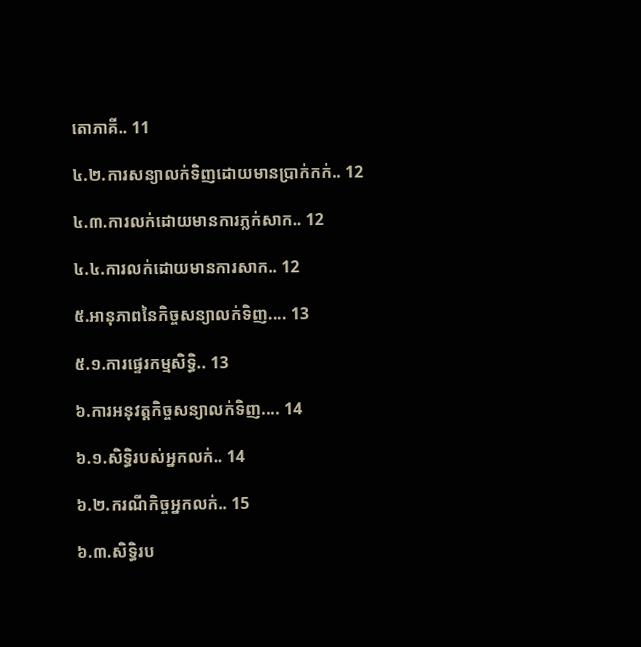តោភាគី.. 11

៤.២.ការសន្យាលក់ទិញដោយមានប្រាក់កក់.. 12

៤.៣.ការលក់ដោយមានការភ្លក់សាក.. 12

៤.៤.ការលក់ដោយមានការសាក.. 12

៥.អានុភាពនៃកិច្ចសន្យាលក់ទិញ.... 13

៥.១.ការផ្ទេរកម្មសិទ្ធិ.. 13

៦.ការអនុវត្តកិច្ចសន្យាលក់ទិញ.... 14

៦.១.សិទ្ធិរបស់អ្នកលក់.. 14

៦.២.ករណីកិច្ចអ្នកលក់.. 15

៦.៣.សិទ្ធិរប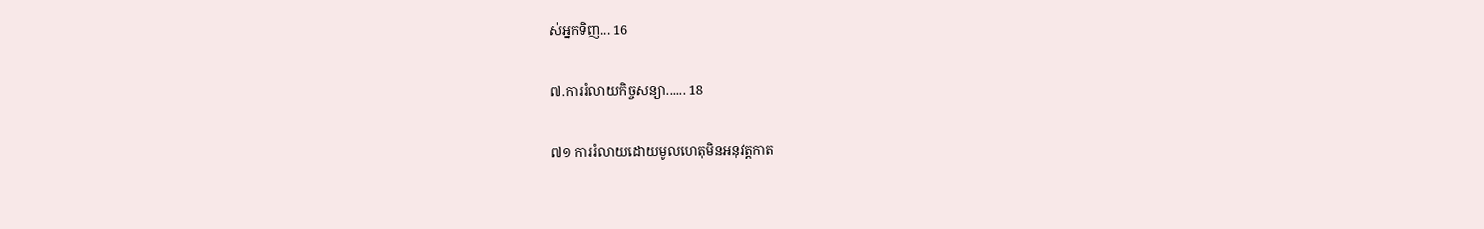ស់អ្នកទិញ... 16

៧.ការរំលាយកិច្ចសន្យា...... 18

៧១ ការរំលាយដោយមូលហេតុមិនអនុវត្ដកាត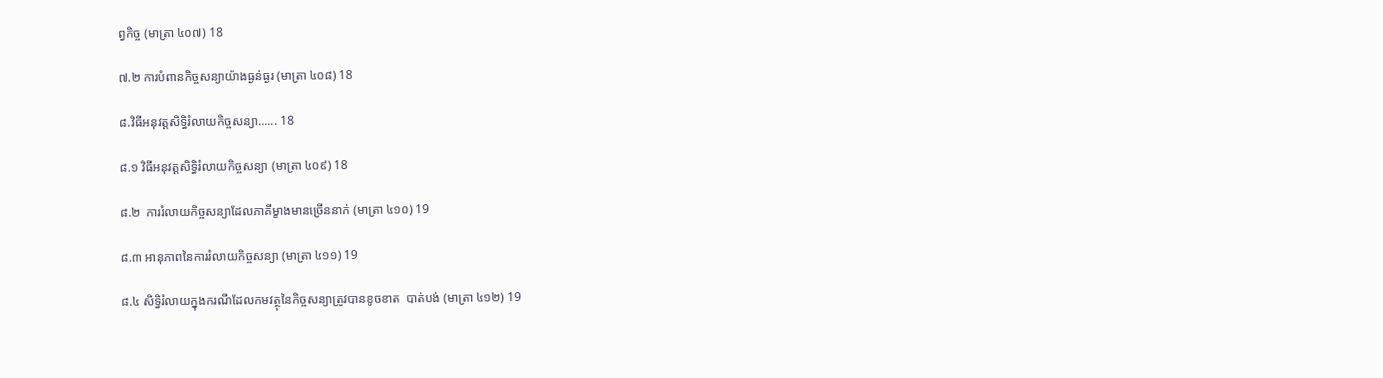ព្វកិច្ច (មាត្រា ៤០៧) 18

៧.២ ការបំពានកិច្ចសន្យាយ៉ាងធ្ងន់ធ្ងរ (មាត្រា ៤០៨) 18

៨.វិធីអនុវត្ដសិទ្ធិរំលាយកិច្ចសន្យា...... 18

៨.១ វិធីអនុវត្ដសិទ្ធិរំលាយកិច្ចសន្យា (មាត្រា ៤០៩) 18

៨.២  ការរំលាយកិច្ចសន្យាដែលភាគីម្ខាងមានច្រើននាក់ (មាត្រា ៤១០) 19

៨.៣ អានុភាពនៃការរំលាយកិច្ចសន្យា (មាត្រា ៤១១) 19

៨.៤ សិទ្ធិរំលាយក្នុងករណីដែលកមវត្ថុនៃកិច្ចសន្យាត្រូវបានខូចខាត  បាត់បង់ (មាត្រា ៤១២) 19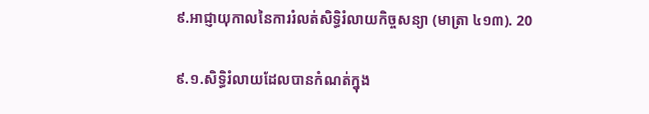៩.អាជ្ញាយុកាលនៃការរំលត់សិទ្ធិរំលាយកិច្ចសន្យា (មាត្រា ៤១៣). 20

៩.១.សិទ្ធិរំលាយដែលបានកំណត់ក្នុង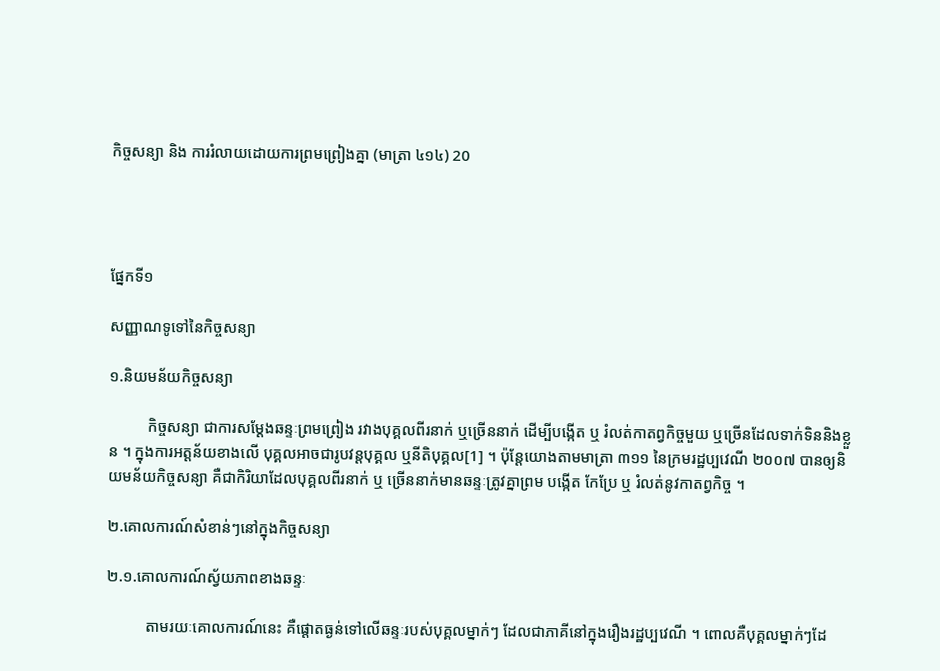កិច្ចសន្យា និង ការរំលាយដោយការព្រមព្រៀងគ្នា (មាត្រា ៤១៤) 20




ផ្នែកទី១

សញ្ញាណទូទៅនៃកិច្ចសន្យា

១.និយមន័យកិច្ចសន្យា

          កិច្ចសន្យា ជាការសម្ដែងឆន្ទៈព្រមព្រៀង រវាងបុគ្គលពីរនាក់ ឬច្រើននាក់ ដើម្បីបង្កើត ឬ រំលត់កាតព្វកិច្ចមួយ ឬច្រើនដែលទាក់ទិននិងខ្លួន ។ ក្នុងការអត្តន័យខាងលើ បុគ្គលអាចជារូបវន្ដបុគ្គល ឬនីតិបុគ្គល[1] ។ ប៉ុន្ដែយោងតាមមាត្រា ៣១១ នៃក្រមរដ្ឋប្បវេណី ២០០៧ បានឲ្យនិយមន័យកិច្ចសន្យា គឺជាកិរិយាដែលបុគ្គលពីរនាក់ ឬ ច្រើននាក់មានឆន្ទៈត្រូវគ្នាព្រម បង្កើត កែប្រែ ឬ រំលត់នូវកាតព្វកិច្ច ។

២.គោលការណ៍សំខាន់ៗនៅក្នុងកិច្ចសន្យា

២.១.គោលការណ៍ស្វ័យភាពខាងឆន្ទៈ

          តាមរយៈគោលការណ៍នេះ គឺផ្ដោតធ្ងន់ទៅលើឆន្ទៈរបស់បុគ្គលម្នាក់ៗ ដែលជាភាគីនៅក្នុងរឿងរដ្ឋប្បវេណី ។ ពោលគឺបុគ្គលម្នាក់ៗដែ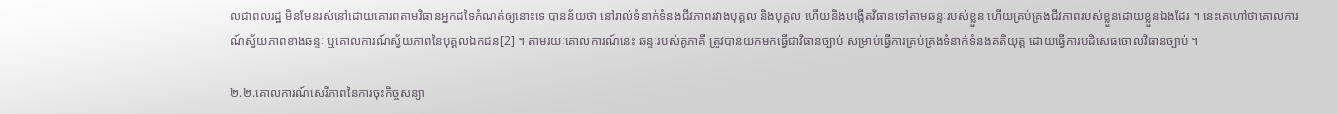លជាពលរដ្ឋ មិនមែនរស់នៅដោយគោរពតាមវិធានអ្នកដទៃកំណត់ឲ្យនោះទេ បានន័យថា នៅរាល់ទំនាក់ទំនងជីវភាពរវាងបុគ្គល និងបុគ្គល ហើយនិងបង្កើតវិធានទៅតាមឆន្ទៈរបស់ខ្លួន ហើយគ្រប់គ្រងជីវភាពរបស់ខ្លួនដោយខ្លួនឯងដែរ ។ នេះគេហៅថាគោលការណ៍ស្វ័យភាពខាងឆន្ទៈ ឬគោលការណ៍ស្វ័យភាពនៃបុគ្គលឯកជន[2] ។ តាមរយៈគោលការណ៍នេះ ឆន្ទៈរបស់គូភាគី ត្រូវបានយកមកធ្វើជាវិធានច្បាប់ សម្រាប់ធ្វើការគ្រប់គ្រងទំនាក់ទំនងគតិយុត្ត ដោយធ្វើការបដិសេធចោលវិធានច្បាប់ ។

២.២.គោលការណ៍សេរីភាពនៃការចុះកិច្ចសន្យា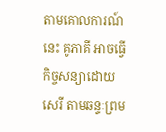តាមគោលការណ៍នេះ គូភាគី អាចធ្វើកិច្ចសន្យាដោយសេរី តាមឆន្ទៈព្រម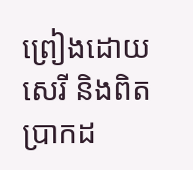ព្រៀងដោយសេរី និងពិតប្រាកដ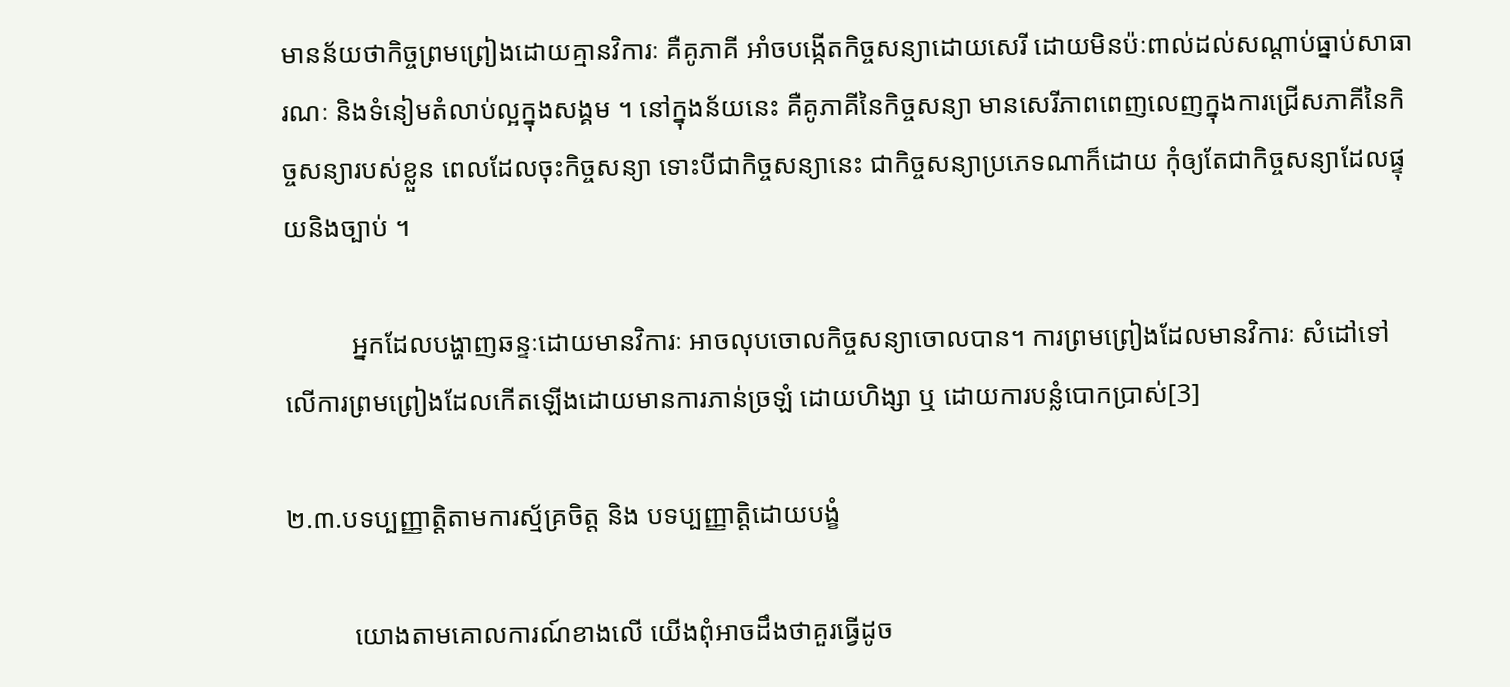មានន័យថាកិច្ចព្រមព្រៀងដោយគ្មានវិការៈ គឺគូភាគី អាំចបង្កើតកិច្ចសន្យាដោយសេរី ដោយមិនប៉ៈពាល់ដល់សណ្ដាប់ធ្នាប់សាធារណៈ និងទំនៀមតំលាប់ល្អក្នុងសង្គម ។ នៅក្នុងន័យនេះ គឺគូភាគីនៃកិច្ចសន្យា មានសេរីភាពពេញលេញក្នុងការជ្រើសភាគីនៃកិច្ចសន្យារបស់ខ្លួន ពេលដែលចុះកិច្ចសន្យា ទោះបីជាកិច្ចសន្យានេះ ជាកិច្ចសន្យាប្រភេទណាក៏ដោយ កុំឲ្យតែជាកិច្ចសន្យាដែលផ្ទុយនិងច្បាប់ ។

          អ្នកដែលបង្ហាញឆន្ទៈដោយមានវិការៈ អាចលុបចោលកិច្ចសន្យាចោលបាន។ ការព្រមព្រៀងដែលមានវិការៈ សំដៅទៅលើការព្រមព្រៀងដែលកើតឡើងដោយមានការភាន់ច្រឡំ ដោយហិង្សា ឬ ដោយការបន្លំបោកប្រាស់[3]

២.៣.បទប្បញ្ញាត្តិតាមការស្ម័គ្រចិត្ត និង បទប្បញ្ញាត្តិដោយបង្ខំ

          យោងតាមគោលការណ៍ខាងលើ យើងពុំអាចដឹងថាគួរធ្វើដូច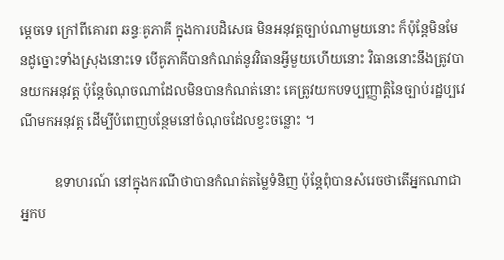ម្ដេចទេ ក្រៅពីគោរព ឆន្ទៈគូភាគី ក្នុងការបដិសេធ មិនអនុវត្តច្បាប់ណាមួយនោះ ក៏ប៉ុន្ដែមិនមែនដូច្នោះទាំងស្រុងនោះទេ បើគូភាគីបានកំណត់នូវវិធានអ្វីមួយហើយនោះ វិធាននោះនឹងត្រូវបានយកអនុវត្ត ប៉ុន្ដែចំណុចណាដែលមិនបានកំណត់នោះ គេត្រូវយកបទប្បញ្ញាត្តិនៃច្បាប់រដ្ឋប្បវេណីមកអនុវត្ត ដើម្បីបំពេញបន្ថែមនៅចំណុចដែលខ្វះចន្លោះ ។

          ឧទាហរណ៍ នៅក្នុងករណីថាបានកំណត់តម្លៃទំនិញ ប៉ុន្ដែពុំបានសំរេចថាតើអ្នកណាជាអ្នកប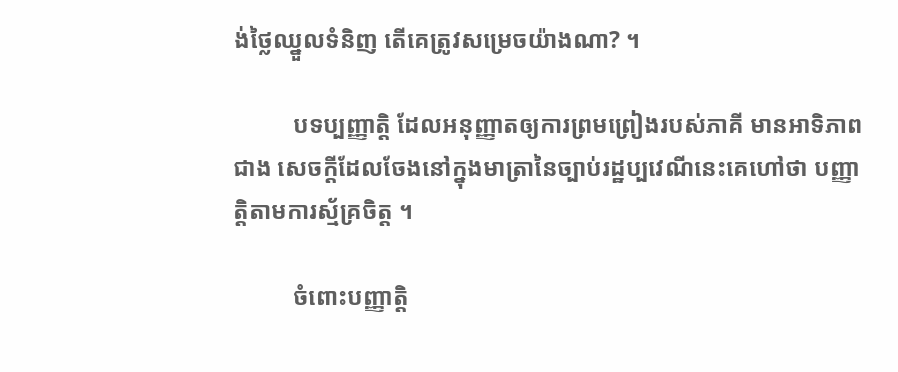ង់ថ្លៃឈ្នួលទំនិញ តើគេត្រូវសម្រេចយ៉ាងណា? ។

          បទប្បញ្ញាត្តិ ដែលអនុញ្ញាតឲ្យការព្រមព្រៀងរបស់ភាគី មានអាទិភាពជាង សេចក្ដីដែលចែងនៅក្នុងមាត្រានៃច្បាប់រដ្ឋប្បវេណីនេះគេហៅថា បញ្ញាត្តិតាមការស្ម័គ្រចិត្ត ។

          ចំពោះបញ្ញាត្តិ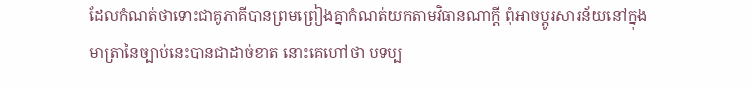ដែលកំណត់ថាទោះជាគូភាគីបានព្រមព្រៀងគ្នាកំណត់យកតាមវិធានណាក្ដី ពុំអាចប្ដូរសារន័យនៅក្នុងមាត្រានៃច្បាប់នេះបានជាដាច់ខាត នោះគេហៅថា បទប្ប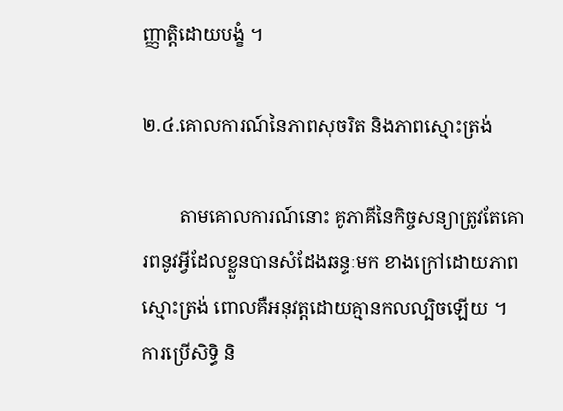ញ្ញាត្តិដោយបង្ខំ ។

២.៤.គោលការណ៍នៃភាពសុចរិត និងភាពស្មោះត្រង់

        តាមគោលការណ៍នោះ គូភាគីនៃកិច្ចសន្យាត្រូវតែគោរពនូវអ្វីដែលខ្លួនបានសំដែងឆន្ទៈមក ខាងក្រៅដោយភាពស្មោះត្រង់ ពោលគឺអនុវត្តដោយគ្មានកលល្បិចឡើយ ។ ការប្រើសិទ្ធិ និ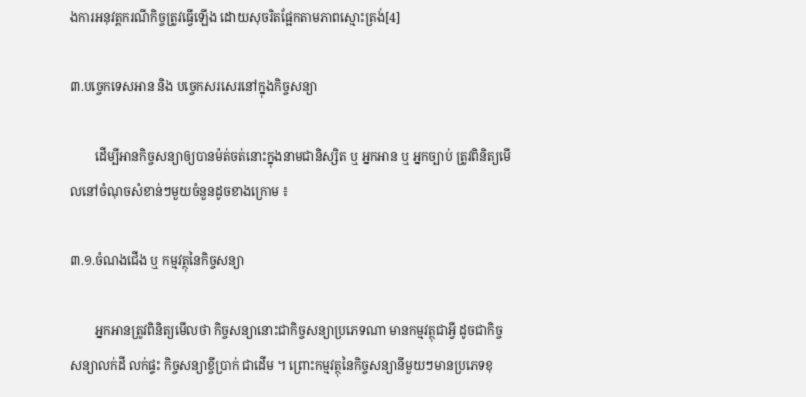ងការអនុវត្តករណីកិច្ចត្រូវធ្វើឡើង ដោយសុចរិតផ្អែកតាមភាពស្មោះត្រង់[4]

៣.បច្ចេកទេសអាន និង បច្ចេកសរសេរនៅក្នុងកិច្ចសន្យា

        ដើម្បីអានកិច្ចសន្យាឲ្យបានម៉ត់ចត់នោះក្នុងនាមជានិស្សិត ឬ អ្នកអាន ឬ អ្នកច្បាប់ ត្រូវពិនិត្យមើលនៅចំណុចសំខាន់ៗមួយចំនួនដូចខាងក្រោម ៖

៣.១.ចំណងជើង ឬ កម្មវត្ថុនៃកិច្ចសន្យា

        អ្នកអានត្រូវពិនិត្យមើលថា កិច្ចសន្យានោះជាកិច្ចសន្យាប្រភេទណា មានកម្មវត្ថុជាអ្វី ដូចជាកិច្ចសន្យាលក់ដី លក់ផ្ទះ កិច្ចសន្យាខ្ចីប្រាក់ ជាដើម ។ ព្រោះកម្មវត្ថុនៃកិច្ចសន្យានីមួយៗមានប្រភេទខុ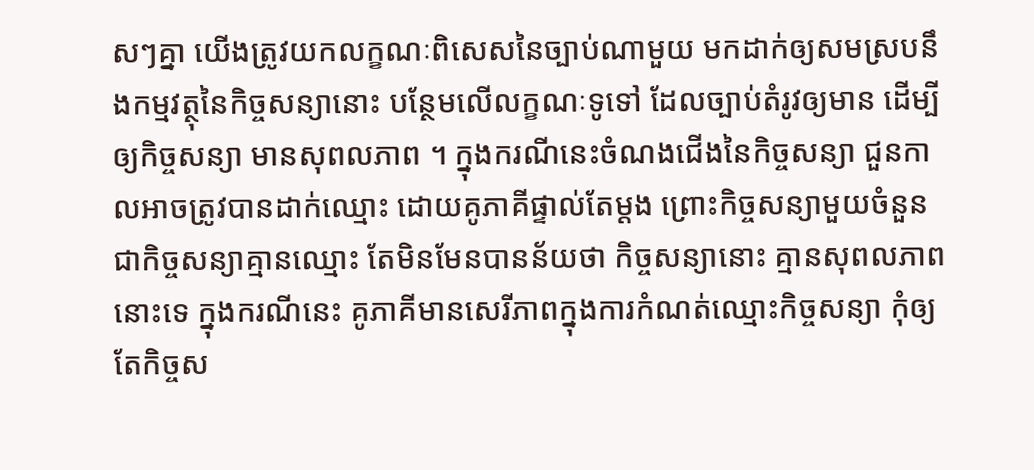សៗគ្នា យើងត្រូវយកលក្ខណៈពិសេសនៃច្បាប់ណាមួយ មកដាក់ឲ្យសមស្របនឹងកម្មវត្ថុនៃកិច្ចសន្យានោះ បន្ថែមលើលក្ខណៈទូទៅ ដែលច្បាប់តំរូវឲ្យមាន ដើម្បីឲ្យកិច្ចសន្យា មានសុពលភាព ។ ក្នុងករណីនេះចំណងជើងនៃកិច្ចសន្យា ជួនកាលអាចត្រូវបានដាក់ឈ្មោះ ដោយគូភាគីផ្ទាល់តែម្ដង ព្រោះកិច្ចសន្យាមួយចំនួនជាកិច្ចសន្យាគ្មានឈ្មោះ តែមិនមែនបានន័យថា កិច្ចសន្យានោះ គ្មានសុពលភាពនោះទេ ក្នុងករណីនេះ គូភាគីមានសេរីភាពក្នុងការកំណត់ឈ្មោះកិច្ចសន្យា កុំឲ្យតែកិច្ចស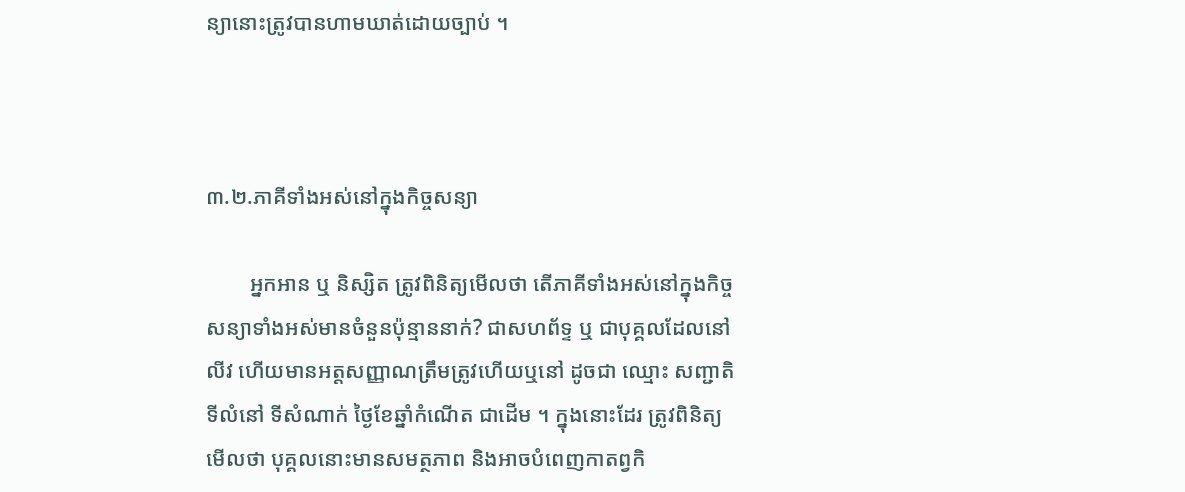ន្យានោះត្រូវបានហាមឃាត់ដោយច្បាប់ ។



៣.២.ភាគីទាំងអស់នៅក្នុងកិច្ចសន្យា

        អ្នកអាន ឬ និស្សិត ត្រូវពិនិត្យមើលថា តើភាគីទាំងអស់នៅក្នុងកិច្ចសន្យាទាំងអស់មានចំនួនប៉ុន្មាននាក់? ជាសហព័ទ្ទ ឬ ជាបុគ្គលដែលនៅលីវ ហើយមានអត្តសញ្ញាណត្រឹមត្រូវហើយឬនៅ ដូចជា ឈ្មោះ សញ្ជាតិ ទីលំនៅ ទីសំណាក់ ថ្ងៃខែឆ្នាំកំណើត ជាដើម ។ ក្នុងនោះដែរ ត្រូវពិនិត្យមើលថា បុគ្គលនោះមានសមត្ថភាព និងអាចបំពេញកាតព្វកិ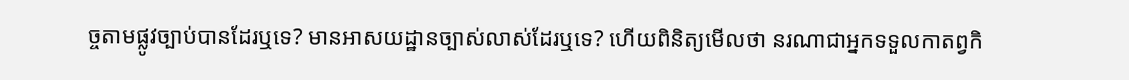ច្ចតាមផ្លូវច្បាប់បានដែរឬទេ? មានអាសយដ្ឋានច្បាស់លាស់ដែរឬទេ? ហើយពិនិត្យមើលថា នរណាជាអ្នកទទួលកាតព្វកិ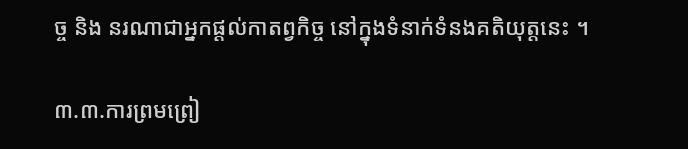ច្ច និង នរណាជាអ្នកផ្ដល់កាតព្វកិច្ច នៅក្នុងទំនាក់ទំនងគតិយុត្តនេះ ។

៣.៣.ការព្រមព្រៀ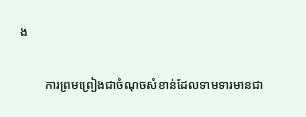ង

        ការព្រមព្រៀងជាចំណុចសំខាន់ដែលទាមទារមានជា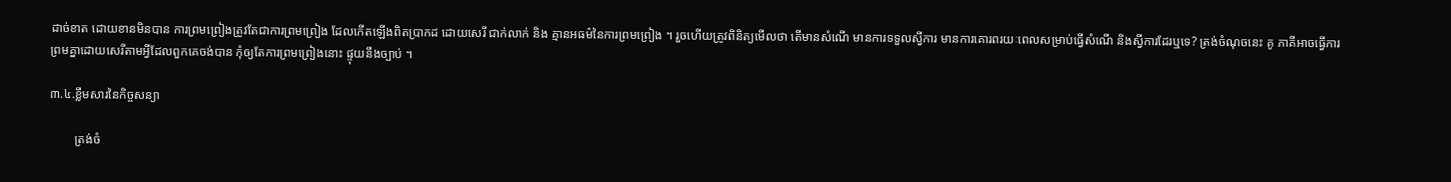ដាច់ខាត ដោយខានមិនបាន ការព្រមព្រៀងត្រូវតែជាការព្រមព្រៀង ដែលកើតឡើងពិតប្រាកដ ដោយសេរី ជាក់លាក់ និង គ្មានអធម៌នៃការព្រមព្រៀង ។ រួចហើយត្រូវពិនិត្យមើលថា តើមានសំណើ មានការទទួលស្វីការ មានការគោរពរយៈពេលសម្រាប់ធ្វើសំណើ និងស្វីការដែរឬទេ? ត្រង់ចំណុចនេះ គូ ភាគីអាចធ្វើការព្រមគ្នាដោយសេរីតាមអ្វីដែលពួកគេចង់បាន កុំឲ្យតែការព្រមព្រៀងនោះ ផ្ទុយនឹងច្បាប់ ។

៣.៤.ខ្លឹមសារនៃកិច្ចសន្យា

        ត្រង់ចំ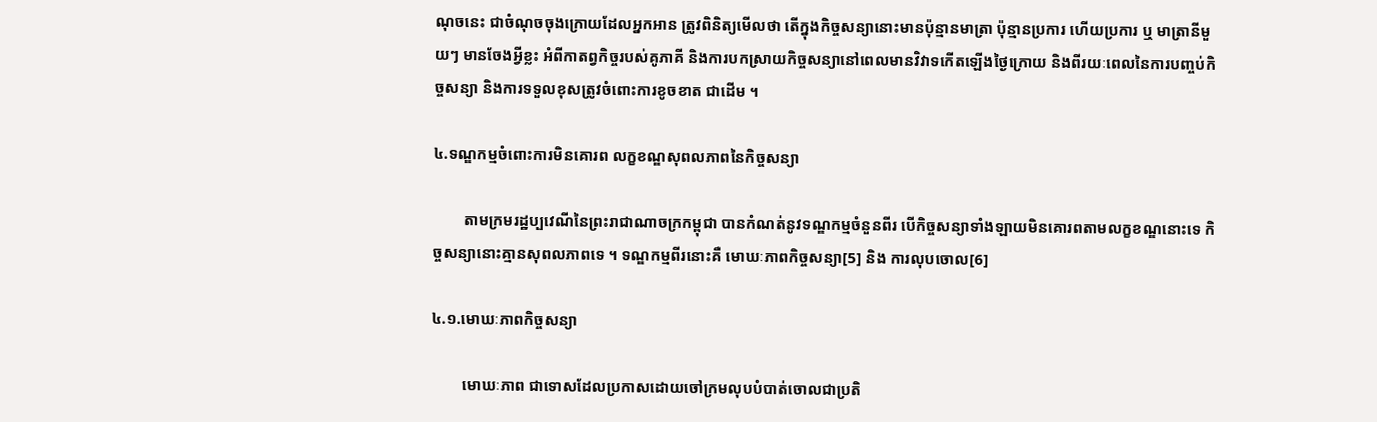ណុចនេះ ជាចំណុចចុងក្រោយដែលអ្នកអាន ត្រូវពិនិត្យមើលថា តើក្នុងកិច្ចសន្យានោះមានប៉ុន្មានមាត្រា ប៉ុន្មានប្រការ ហើយប្រការ ឬ មាត្រានីមួយៗ មានចែងអ្វីខ្លះ អំពីកាតព្វកិច្ចរបស់គូភាគី និងការបកស្រាយកិច្ចសន្យានៅពេលមានវិវាទកើតឡើងថ្ងៃក្រោយ និងពីរយៈពេលនៃការបញ្ចប់កិច្ចសន្យា និងការទទួលខុសត្រូវចំពោះការខូចខាត ជាដើម ។

៤.ទណ្ឌកម្មចំពោះការមិនគោរព លក្ខខណ្ឌសុពលភាពនៃកិច្ចសន្យា

        តាមក្រមរដ្ឋប្បវេណីនៃព្រះរាជាណាចក្រកម្ពុជា បានកំណត់នូវទណ្ឌកម្មចំនួនពីរ បើកិច្ចសន្យាទាំងឡាយមិនគោរពតាមលក្ខខណ្ឌនោះទេ កិច្ចសន្យានោះគ្មានសុពលភាពទេ ។ ទណ្ឌកម្មពីរនោះគឺ មោឃៈភាពកិច្ចសន្យា[5] និង ការលុបចោល[6]

៤.១.មោឃៈភាពកិច្ចសន្យា

        មោឃៈភាព ជាទោសដែលប្រកាសដោយចៅក្រមលុបបំបាត់ចោលជាប្រតិ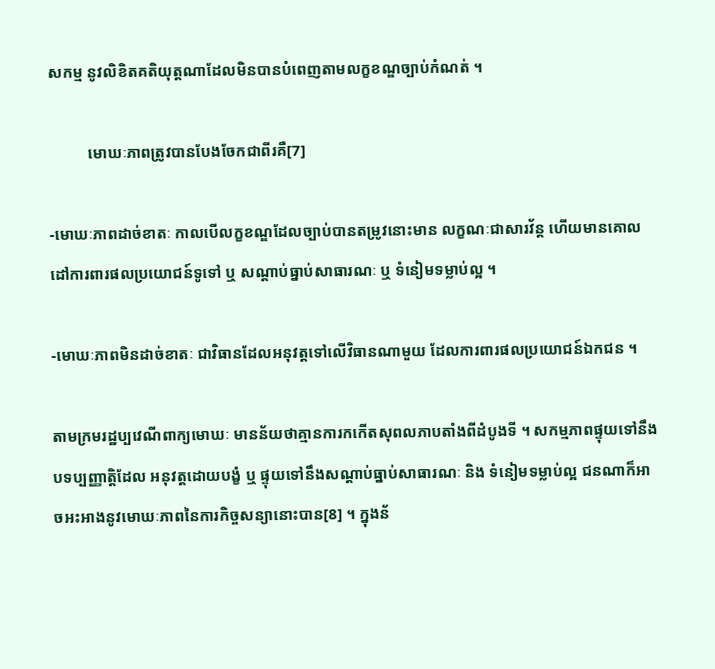សកម្ម នូវលិខិតគតិយុត្តណាដែលមិនបានបំពេញតាមលក្ខខណ្ឌច្បាប់កំណត់ ។

          មោឃៈភាពត្រូវបានបែងចែកជាពីរគឺ[7]

-មោឃៈភាពដាច់ខាតៈ កាលបើលក្ខខណ្ឌដែលច្បាប់បានតម្រូវនោះមាន លក្ខណៈជាសារវ័ន្ដ ហើយមានគោលដៅការពារផលប្រយោជន៍ទូទៅ ឬ សណ្ដាប់ធ្នាប់សាធារណៈ ឬ ទំនៀមទម្លាប់ល្អ ។

-មោឃៈភាពមិនដាច់ខាតៈ ជាវិធានដែលអនុវត្តទៅលើវិធានណាមួយ ដែលការពារផលប្រយោជន៍ឯកជន ។

តាមក្រមរដ្ឋប្បវេណីពាក្យមោឃៈ មានន័យថាគ្មានការកកើតសុពលភាបតាំងពីដំបូងទី ។ សកម្មភាពផ្ទុយទៅនឹងបទប្បញ្ញាត្តិដែល អនុវត្តដោយបង្ខំ ឬ ផ្ទុយទៅនឹងសណ្ដាប់ធ្នាប់សាធារណៈ និង ទំនៀមទម្លាប់ល្អ ជនណាក៏អាចអះអាងនូវមោឃៈភាពនៃការកិច្ចសន្យានោះបាន[8] ។ ក្នុងន័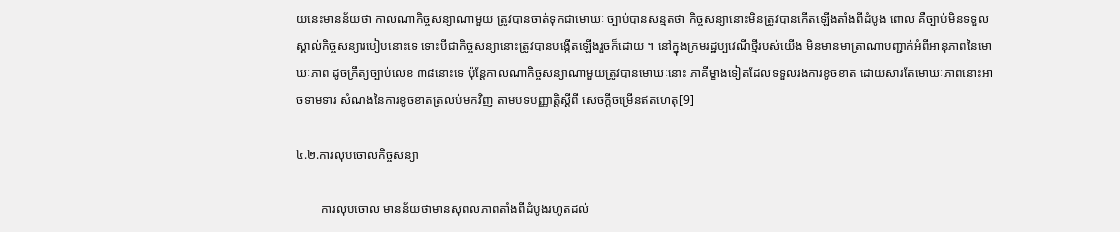យនេះមានន័យថា កាលណាកិច្ចសន្យាណាមួយ ត្រូវបានចាត់ទុកជាមោឃៈ ច្បាប់បានសន្មតថា កិច្ចសន្យានោះមិនត្រូវបានកើតឡើងតាំងពីដំបូង ពោល គឺច្បាប់មិនទទួលស្គាល់កិច្ចសន្យារបៀបនោះទេ ទោះបីជាកិច្ចសន្យានោះត្រូវបានបង្កើតឡើងរួចក៏ដោយ ។ នៅក្នុងក្រមរដ្ឋប្បវេណីថ្មីរបស់យើង មិនមានមាត្រាណាបញ្ជាក់អំពីអានុភាពនៃមោឃៈភាព ដូចក្រឹត្យច្បាប់លេខ ៣៨នោះទេ ប៉ុន្ដែកាលណាកិច្ចសន្យាណាមួយត្រូវបានមោឃៈនោះ ភាគីម្ខាងទៀតដែលទទួលរងការខូចខាត ដោយសារតែមោឃៈភាពនោះអាចទាមទារ សំណងនៃការខូចខាតត្រលប់មកវិញ តាមបទបញ្ញាត្តិស្ដីពី សេចក្ដីចម្រើនឥតហេតុ[9]

៤.២.ការលុបចោលកិច្ចសន្យា

        ការលុបចោល មានន័យថាមានសុពលភាពតាំងពីដំបូងរហូតដល់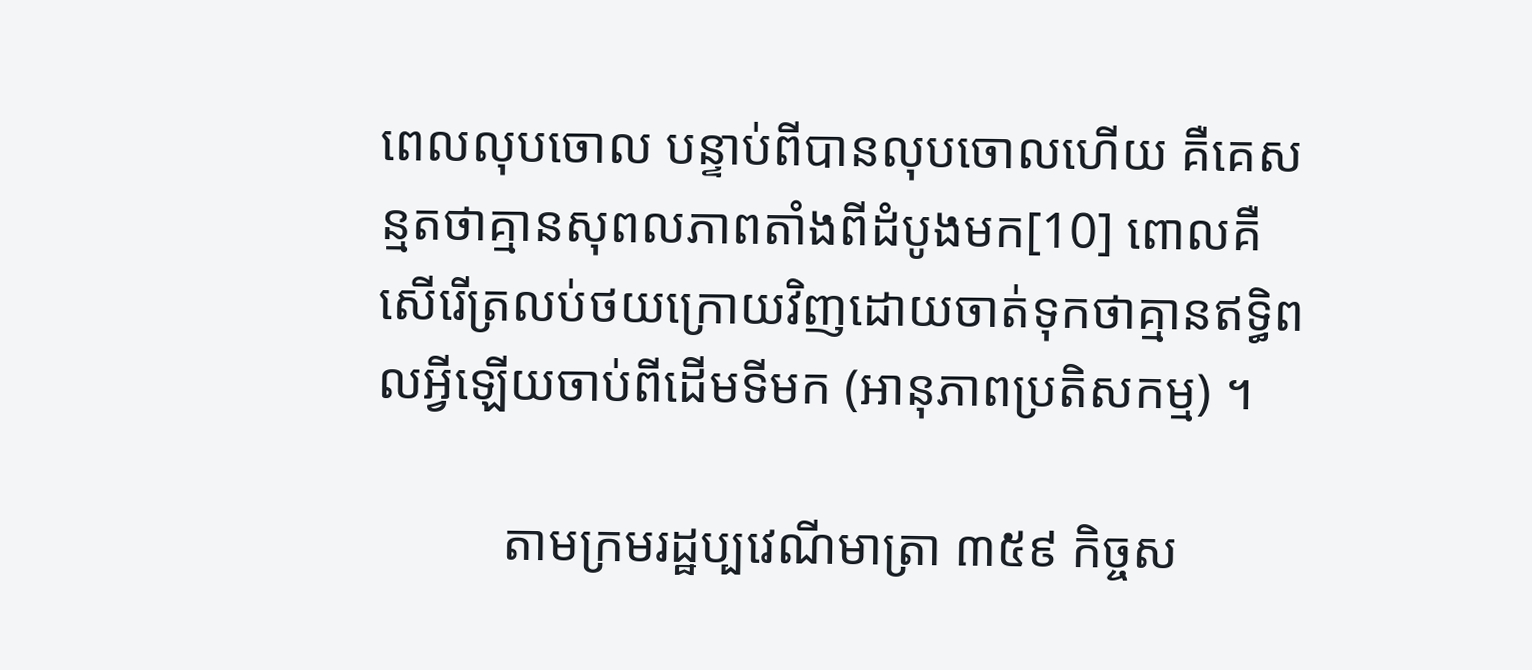ពេលលុបចោល បន្ទាប់ពីបានលុបចោលហើយ គឺគេសន្មតថាគ្មានសុពលភាពតាំងពីដំបូងមក[10] ពោលគឺ សើរើត្រលប់ថយក្រោយវិញដោយចាត់ទុកថាគ្មានឥទ្ធិពលអ្វីឡើយចាប់ពីដើមទីមក (អានុភាពប្រតិសកម្ម) ។

          តាមក្រមរដ្ឋប្បវេណីមាត្រា ៣៥៩ កិច្ចស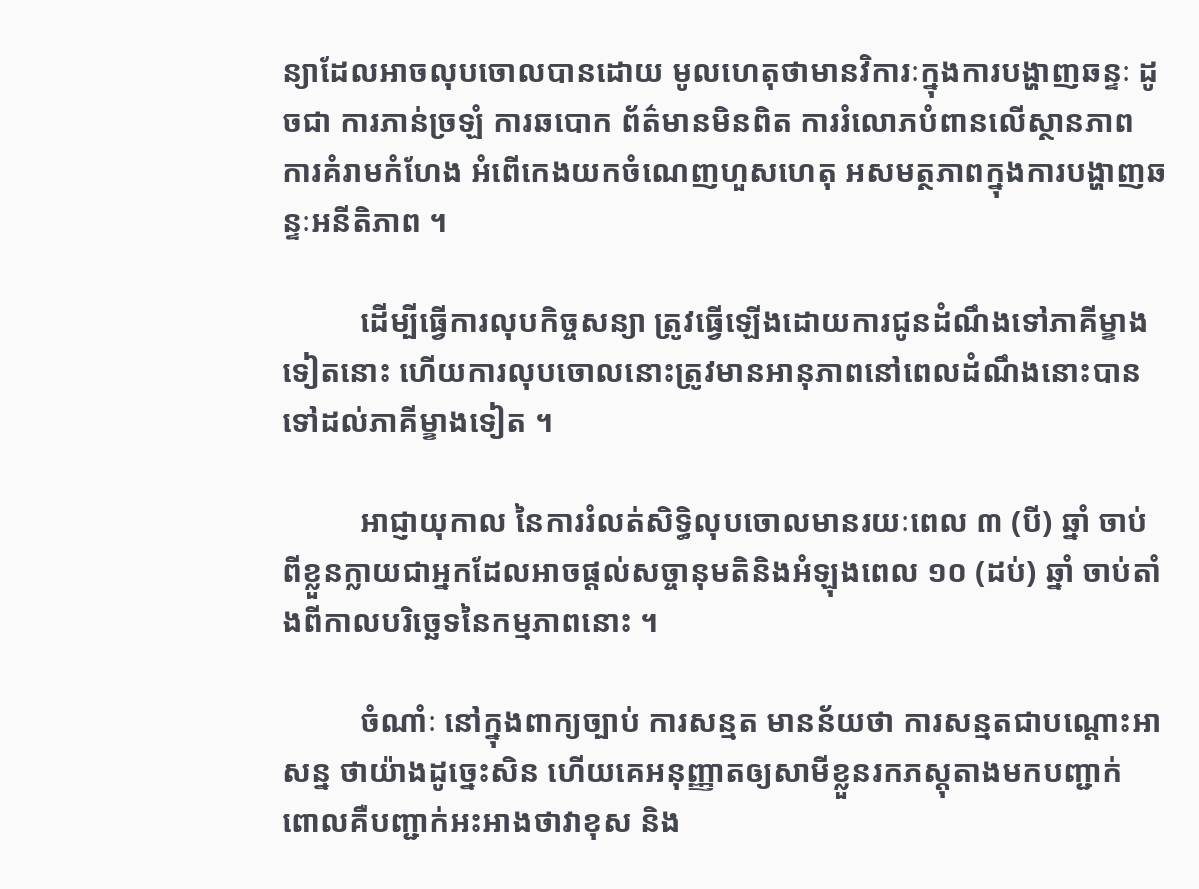ន្យាដែលអាចលុបចោលបានដោយ មូលហេតុថាមានវិការៈក្នុងការបង្ហាញឆន្ទៈ ដូចជា ការភាន់ច្រឡំ ការឆបោក ព័ត៌មានមិនពិត ការរំលោភបំពានលើស្ថានភាព ការគំរាមកំហែង អំពើកេងយកចំណេញហួសហេតុ អសមត្ថភាពក្នុងការបង្ហាញឆន្ទៈអនីតិភាព ។

          ដើម្បីធ្វើការលុបកិច្ចសន្យា ត្រូវធ្វើឡើងដោយការជូនដំណឹងទៅភាគីម្ខាងទៀតនោះ ហើយការលុបចោលនោះត្រូវមានអានុភាពនៅពេលដំណឹងនោះបានទៅដល់ភាគីម្ខាងទៀត ។

          អាជ្ញាយុកាល នៃការរំលត់សិទ្ធិលុបចោលមានរយៈពេល ៣ (បី) ឆ្នាំ ចាប់ពីខ្លួនក្លាយជាអ្នកដែលអាចផ្ដល់សច្ចានុមតិនិងអំឡុងពេល ១០ (ដប់) ឆ្នាំ ចាប់តាំងពីកាលបរិច្ឆេទនៃកម្មភាពនោះ ។

          ចំណាំៈ នៅក្នុងពាក្យច្បាប់ ការសន្មត មានន័យថា ការសន្មតជាបណ្ដោះអាសន្ន ថាយ៉ាងដូច្នេះសិន ហើយគេអនុញ្ញាតឲ្យសាមីខ្លួនរកភស្ដុតាងមកបញ្ជាក់ ពោលគឺបញ្ជាក់អះអាងថាវាខុស និង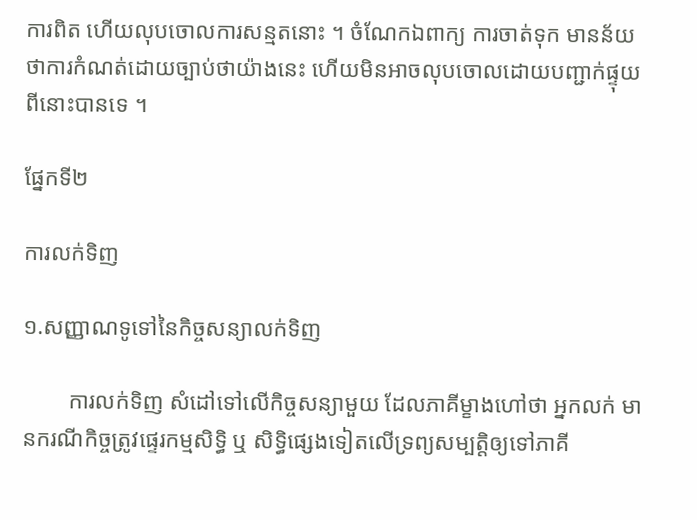ការពិត ហើយលុបចោលការសន្មតនោះ ។ ចំណែកឯពាក្យ ការចាត់ទុក មានន័យថាការកំណត់ដោយច្បាប់ថាយ៉ាងនេះ ហើយមិនអាចលុបចោលដោយបញ្ជាក់ផ្ទុយពីនោះបានទេ ។

ផ្នែកទី២

ការលក់ទិញ

១.សញ្ញាណទូទៅនៃកិច្ចសន្យាលក់ទិញ

        ការលក់ទិញ សំដៅទៅលើកិច្ចសន្យាមួយ ដែលភាគីម្ខាងហៅថា អ្នកលក់ មានករណីកិច្ចត្រូវផ្ទេរកម្មសិទ្ធិ ឬ សិទ្ធិផ្សេងទៀតលើទ្រព្យសម្បត្តិឲ្យទៅភាគី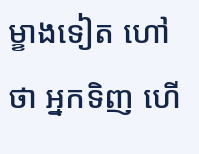ម្ខាងទៀត ហៅថា អ្នកទិញ ហើ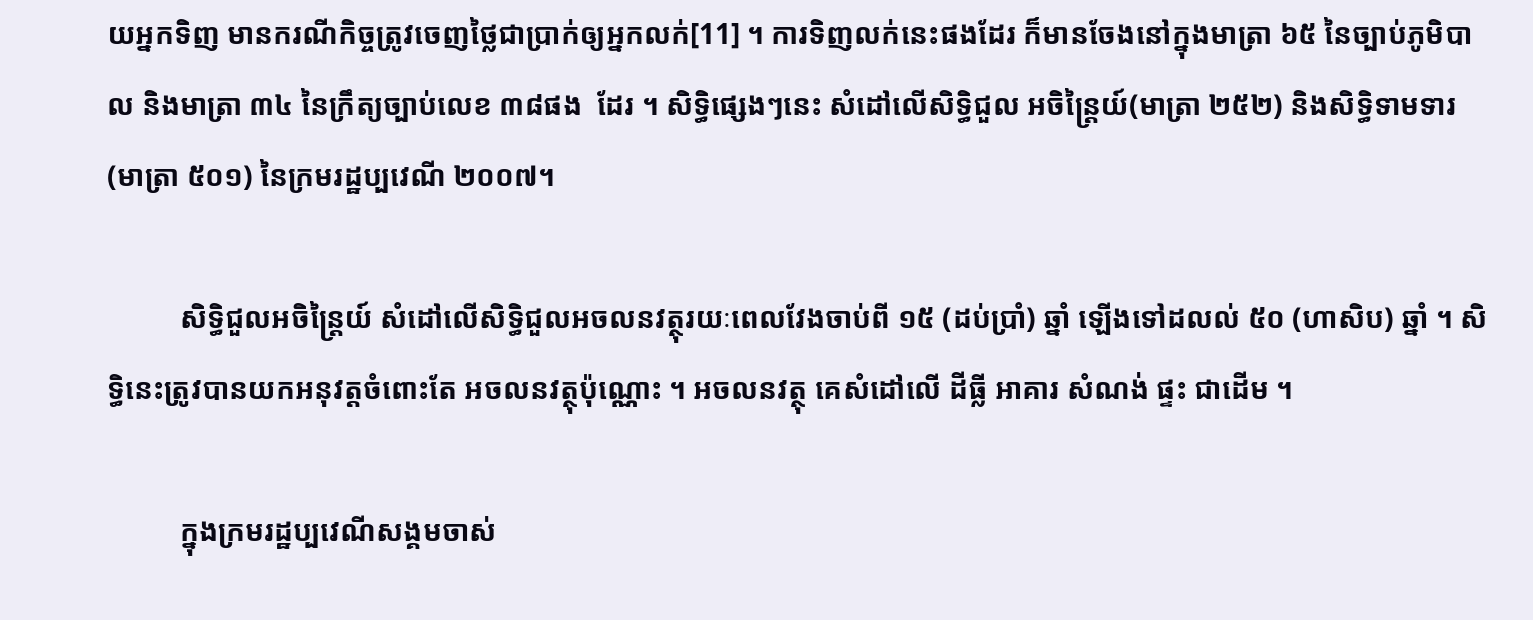យអ្នកទិញ មានករណីកិច្ចត្រូវចេញថ្លៃជាប្រាក់ឲ្យអ្នកលក់[11] ។ ការទិញលក់នេះផងដែរ ក៏មានចែងនៅក្នុងមាត្រា ៦៥ នៃច្បាប់ភូមិបាល និងមាត្រា ៣៤ នៃក្រឹត្យច្បាប់លេខ ៣៨ផង  ដែរ ។ សិទ្ធិផ្សេងៗនេះ សំដៅលើសិទ្ធិជួល អចិន្រ្ដៃយ៍(មាត្រា ២៥២) និងសិទ្ធិទាមទារ (មាត្រា ៥០១) នៃក្រមរដ្ឋប្បវេណី ២០០៧។

          សិទ្ធិជួលអចិន្រ្ដៃយ៍ សំដៅលើសិទ្ធិជួលអចលនវត្ថុរយៈពេលវែងចាប់ពី ១៥ (ដប់ប្រាំ) ឆ្នាំ ឡើងទៅដលល់ ៥០ (ហាសិប) ឆ្នាំ ។ សិទ្ធិនេះត្រូវបានយកអនុវត្តចំពោះតែ អចលនវត្ថុប៉ុណ្ណោះ ។ អចលនវត្ថុ គេសំដៅលើ ដីធ្លី អាគារ សំណង់ ផ្ទះ ជាដើម ។

          ក្នុងក្រមរដ្ឋប្បវេណីសង្គមចាស់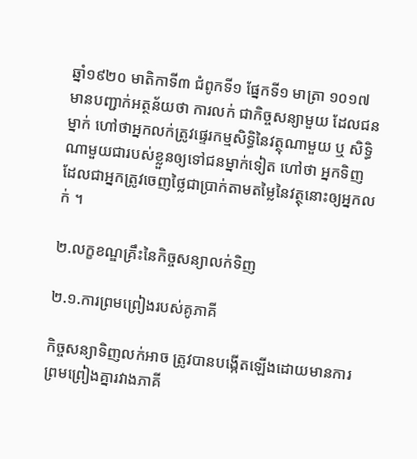ឆ្នាំ១៩២០ មាតិកាទី៣ ជំពូកទី១ ផ្នែកទី១ មាត្រា ១០១៧ មានបញ្ជាក់អត្ថន័យថា ការលក់ ជាកិច្ចសន្យាមួយ ដែលជនម្នាក់ ហៅថាអ្នកលក់ត្រូវផ្ទេរកម្មសិទ្ធិនៃវត្ថុណាមួយ ឬ សិទ្ធិណាមួយជារបស់ខ្លួនឲ្យទៅជនម្នាក់ទៀត ហៅថា អ្នកទិញ ដែលជាអ្នកត្រូវចេញថ្លៃជាប្រាក់តាមតម្លៃនៃវត្ថុនោះឲ្យអ្នកលក់ ។

២.លក្ខខណ្ឌគ្រឹះនៃកិច្ចសន្យាលក់ទិញ

២.១.ការព្រមព្រៀងរបស់គូភាគី

កិច្ចសន្យាទិញលក់អាច ត្រូវបានបង្កើតឡើងដោយមានការព្រមព្រៀងគ្នារវាងភាគី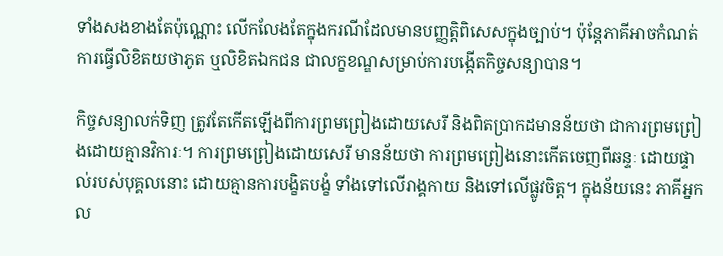ទាំងសងខាងតែប៉ុណ្ណោះ លើកលែងតែក្នុងករណីដែលមានបញ្ញត្តិពិសេសក្នុងច្បាប់។ ប៉ុន្តែភាគីអាចកំណត់ការធ្វើលិខិតយថាភូត ឬលិខិតឯកជន ជាលក្ខខណ្ឌសម្រាប់ការបង្កើតកិច្ចសន្យាបាន។

កិច្ចសន្យាលក់ទិញ ត្រូវតែកើតឡើងពីការព្រមព្រៀងដោយសេរី និងពិតប្រាកដមានន័យថា ជាការព្រមព្រៀងដោយគ្មានវិការៈ។ ការព្រមព្រៀងដោយសេរី មានន័យថា ការព្រមព្រៀងនោះកើតចេញពីឆន្ទៈ ដោយផ្ទាល់របស់បុគ្គលនោះ ដោយគ្មានការបង្ខិតបង្ខំ ទាំងទៅលើរាង្គកាយ និងទៅលើផ្លូវចិត្ត។ ក្នុងន័យនេះ ភាគីអ្នកល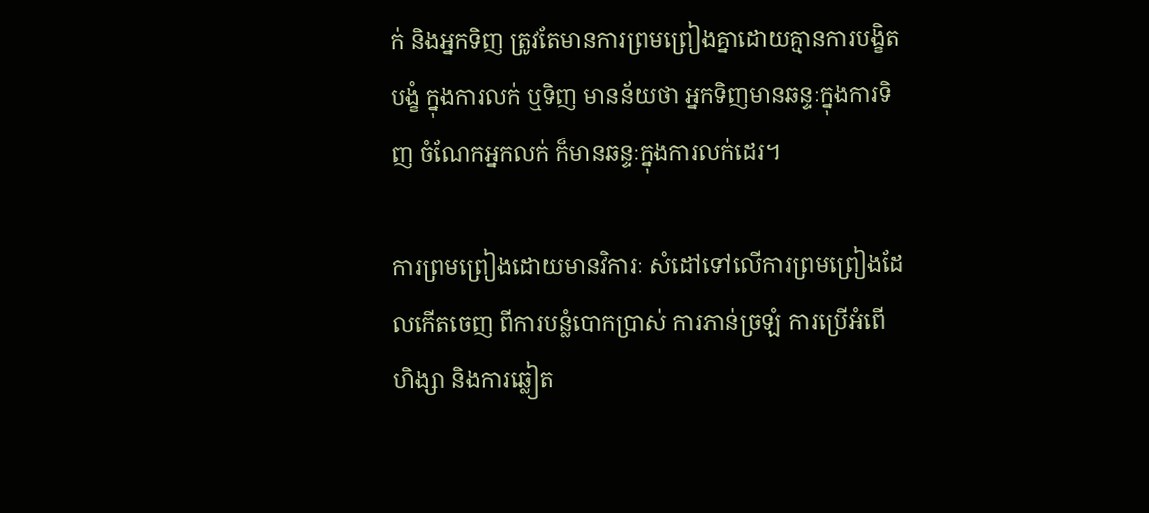ក់ និងអ្នកទិញ ត្រូវតែមានការព្រមព្រៀងគ្នាដោយគ្មានការបង្ខិតបង្ខំ ក្នុងការលក់ ឬទិញ មានន័យថា អ្នកទិញមានឆន្ទៈក្នុងការទិញ ចំណែកអ្នកលក់ ក៏មានឆន្ទៈក្នុងការលក់ដេរ។

ការព្រមព្រៀងដោយមានវិការៈ សំដៅទៅលើការព្រមព្រៀងដែលកើតចេញ ពីការបន្លំបោកប្រាស់ ការភាន់ច្រឡំ ការប្រើអំពើហិង្សា និងការឆ្លៀត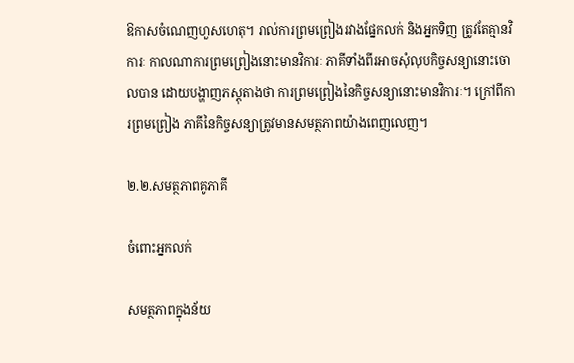ឱកាសចំណេញហួសហេតុ។ រាល់ការព្រមព្រៀងរវាងផ្នែកលក់ និងអ្នកទិញ ត្រូវតែគ្មានវិការៈ កាលណាការព្រមព្រៀងនោះមានវិការៈ ភាគីទាំងពីរអាចសុំលុបកិច្ចសន្យានោះចោលបាន ដោយបង្ហាញភស្ដុតាងថា ការព្រមព្រៀងនៃកិច្ចសន្យានោះមានវិការៈ។ ក្រៅពីការព្រមព្រៀង ភាគីនៃកិច្ចសន្យាត្រូវមានសមត្ថភាពយ៉ាងពេញលេញ។

២.២.សមត្ថភាពគូភាគី

ចំពោះអ្នកលក់

សមត្ថភាពក្នុងន័យ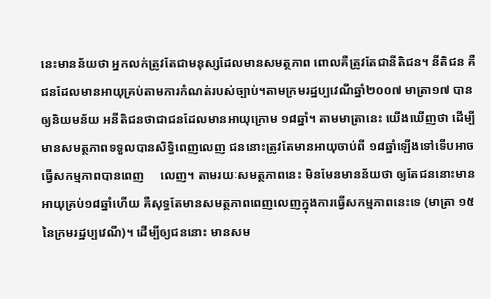នេះមានន័យថា អ្នកលក់ត្រូវតែជាមនុស្សដែលមានសមត្ថភាព ពោលគឺត្រូវតែជានីតិជន។ នីតិជន គឺជនដែលមានអាយុគ្រប់តាមការកំណត់របស់ច្បាប់។តាមក្រមរដ្ឋប្បវេណីឆ្នាំ២០០៧ មាត្រា១៧ បានឲ្យនិយមន័យ អនីតិជនថាជាជនដែលមានអាយុក្រោម ១៨ឆ្នាំ។ តាមមាត្រានេះ យើងឃើញថា ដើម្បីមានសមត្ថភាពទទួលបានសិទ្ធិពេញលេញ ជននោះត្រូវតែមានអាយុចាប់ពី ១៨ឆ្នាំឡើងទៅទើបអាចធ្វើសកម្មភាពបានពេញ     លេញ។ តាមរយៈសមត្ថភាពនេះ មិនមែនមានន័យថា ឲ្យតែជននោះមានអាយុគ្រប់១៨ឆ្នាំហើយ គឺសុទ្ធតែមានសមត្ថភាពពេញលេញក្នុងការធ្វើសកម្មភាពនេះទេ (មាត្រា ១៥ នៃក្រមរដ្ឋប្បវេណី)។ ដើម្បីឲ្យជននោះ មានសម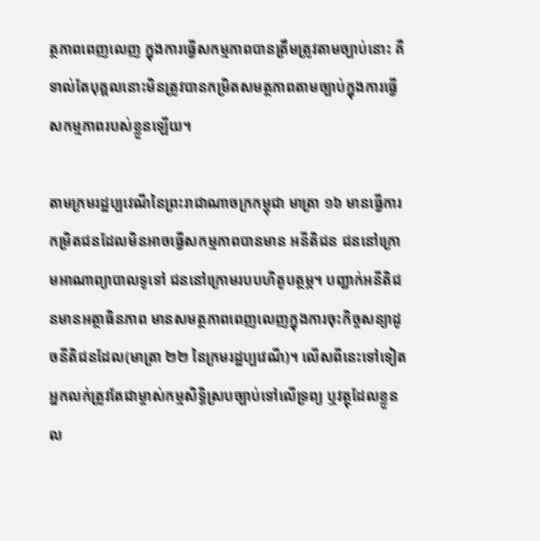ត្ថភាពពេញលេញ ក្នុងការធ្វើសកម្មភាពបានត្រឹមត្រូវតាមច្បាប់នោះ គឺ ទាល់តែបុគ្គលនោះមិនត្រូវបានកម្រិតសមត្ថភាពតាមច្បាប់ក្នុងការធ្វើសកម្មភាពរបស់ខ្លួនឡើយ។

តាមក្រមរដ្ឋប្បវេណីនៃព្រះរាជាណាចក្រកម្ពុជា មាត្រា ១៦ មានធ្វើការកម្រិតជនដែលមិនអាចធ្វើសកម្មភាពបានមាន អនីតិជន ជននៅក្រោមអាណាព្យាបាលទូទៅ ជននៅក្រោមរបបហិតូបត្ថម្ភ។ បញ្ជាក់អនីតិជនមានអត្ថាធិនភាព មានសមត្ថភាពពេញលេញក្នុងការចុះកិច្ចសន្យាដូចនីតិជនដែល(មាត្រា ២២ នៃក្រមរដ្ឋប្បវេណី)។ លើសពីនេះទៅទៀតអ្នកលក់ត្រូវតែជាម្ចាស់កម្មសិទ្ធិស្របច្បាប់ទៅលើទ្រព្យ ឬវត្ថុដែលខ្លួនល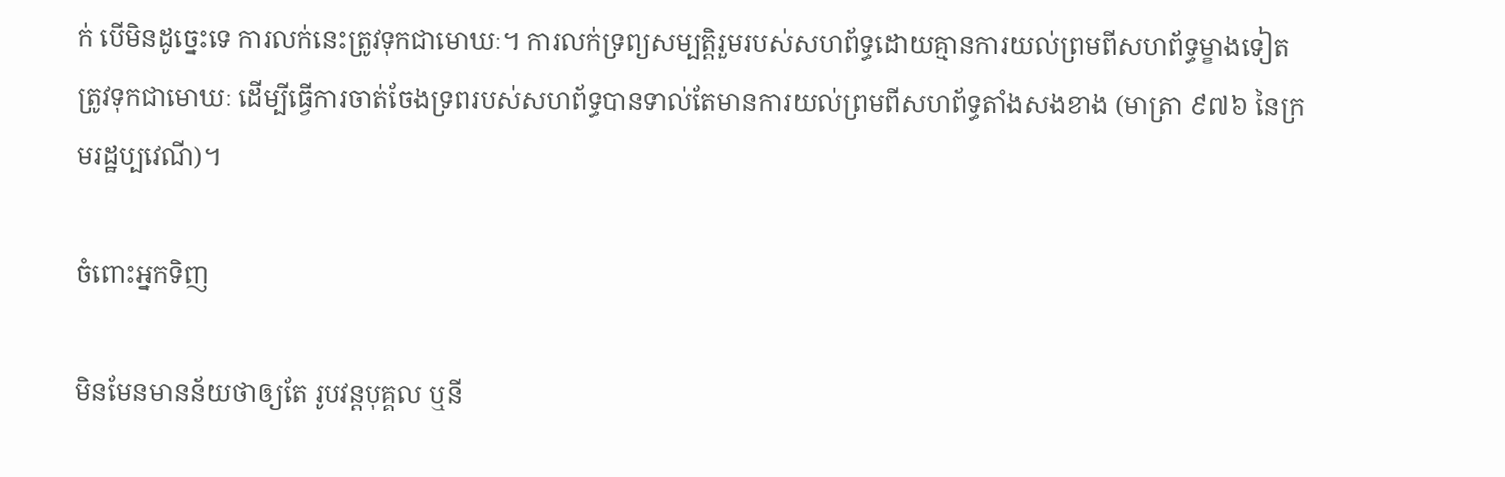ក់ បើមិនដូច្នេះទេ ការលក់នេះត្រូវទុកជាមោឃៈ។ ការលក់ទ្រព្យសម្បត្តិរួមរបស់សហព័ទ្ធដោយគ្មានការយល់ព្រមពីសហព័ទ្ធម្ខាងទៀត ត្រូវទុកជាមោឃៈ ដើម្បីធ្វើការចាត់ចែងទ្រពរបស់សហព័ទ្ធបានទាល់តែមានការយល់ព្រមពីសហព័ទ្ធតាំងសងខាង (មាត្រា ៩៧៦ នៃក្រមរដ្ឋប្បវេណី)។

ចំពោះអ្នកទិញ

មិនមែនមានន័យថាឲ្យតែ រូបវន្តបុគ្គល ឬនី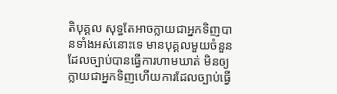តិបុគ្គល សុទ្ធតែអាចក្លាយជាអ្នកទិញបានទាំងអស់នោះទេ មានបុគ្គលមួយចំនួន ដែលច្បាប់បានធ្វើការហាមឃាត់ មិនឲ្យក្លាយជាអ្នកទិញហើយការដែលច្បាប់ធ្វើ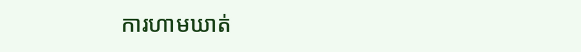ការហាមឃាត់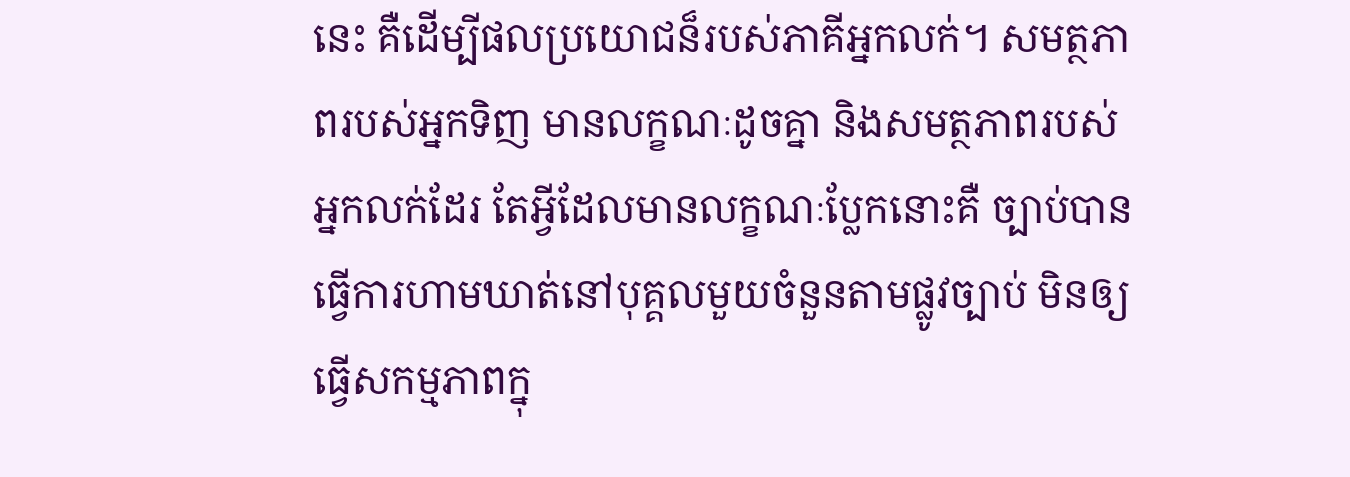នេះ គឺដើម្បីផលប្រយោជន៏របស់ភាគីអ្នកលក់។ សមត្ថភាពរបស់អ្នកទិញ មានលក្ខណៈដូចគ្នា និងសមត្ថភាពរបស់អ្នកលក់ដែរ តែអ្វីដែលមានលក្ខណៈប្លែកនោះគឺ ច្បាប់បានធ្វើការហាមឃាត់នៅបុគ្គលមួយចំនួនតាមផ្លូវច្បាប់ មិនឲ្យធ្វើសកម្មភាពក្នុ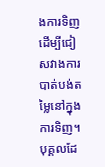ងការទិញ ដើម្បីជៀសវាងការបាត់បង់តម្លៃនៅក្នុងការទិញ។ បុគ្គលដែ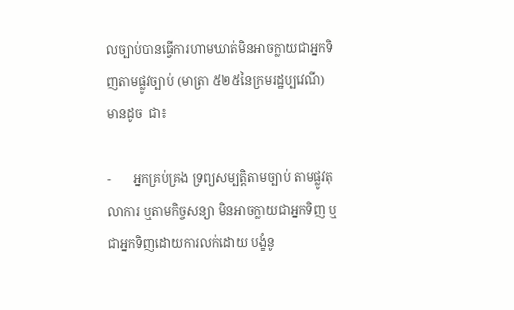លច្បាប់បានធ្វើការហាមឃាត់មិនអាចក្លាយជាអ្នកទិញតាមផ្លូវច្បាប់ (មាត្រា ៥២៥នៃក្រមរដ្ឋប្បវេណី) មានដូច  ជា៖

-       អ្នកគ្រប់គ្រង ទ្រព្យសម្បត្តិតាមច្បាប់ តាមផ្លូវតុលាការ ឬតាមកិច្ចសន្យា មិនអាចក្លាយជាអ្នកទិញ ឬជាអ្នកទិញដោយការលក់ដោយ បង្ខំនូ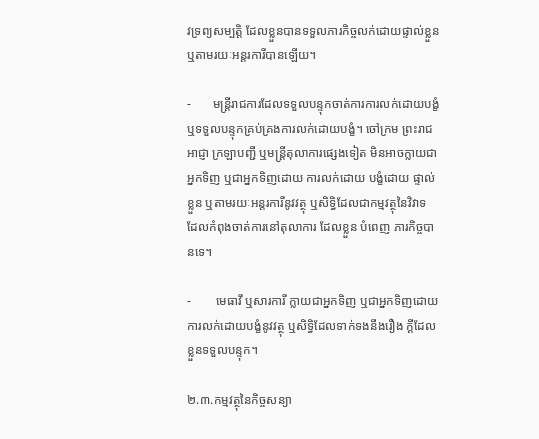វទ្រព្យសម្បត្តិ ដែលខ្លួនបានទទួលភារកិច្ចលក់ដោយផ្ទាល់ខ្លួន ឬតាមរយៈអន្តរការីបានឡើយ។

-       មន្រ្តីរាជការដែលទទួលបន្ទុកចាត់ការការលក់ដោយបង្ខំ ឬទទួលបន្ទុកគ្រប់គ្រងការលក់ដោយបង្ខំ។ ចៅក្រម ព្រះរាជអាជ្ញា ក្រឡាបញ្ជី ឬមន្រ្តីតុលាការផ្សេងទៀត មិនអាចក្លាយជាអ្នកទិញ ឬជាអ្នកទិញដោយ ការលក់ដោយ បង្ខំដោយ ផ្ទាល់ខ្លួន ឬតាមរយៈអន្តរការីនូវវត្ថុ ឬសិទ្ធិដែលជាកម្មវត្ថុនៃវិវាទ ដែលកំពុងចាត់ការនៅតុលាការ ដែលខ្លួន បំពេញ ភារកិច្ចបានទេ។

-        មេធាវី ឬសារការី ក្លាយជាអ្នកទិញ ឬជាអ្នកទិញដោយការលក់ដោយបង្ខំនូវវត្ថុ ឬសិទ្ធិដែលទាក់ទងនឹងរឿង ក្ដីដែលខ្លួនទទួលបន្ទុក។

២.៣.កម្មវត្ថុនៃកិច្ចសន្យា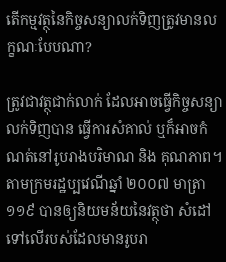តើកម្មវត្ថុនៃកិច្ចសន្យាលក់ទិញត្រូវមានលក្ខណៈបែបណា?

ត្រូវជាវត្ថុជាក់លាក់ ដែលអាចធ្វើកិច្ចសន្យាលក់ទិញបាន ធ្វើការសំគាល់ ឬក៏អាចកំណត់នៅរូបរាងបរិមាណ និង គុណភាព។ តាមក្រមរដ្ឋប្បវេណីឆ្នាំ ២០០៧ មាត្រា ១១៩ បានឲ្យនិយមន័យនៃវត្ថុថា សំដៅទៅលើរបស់ដែលមានរូបរា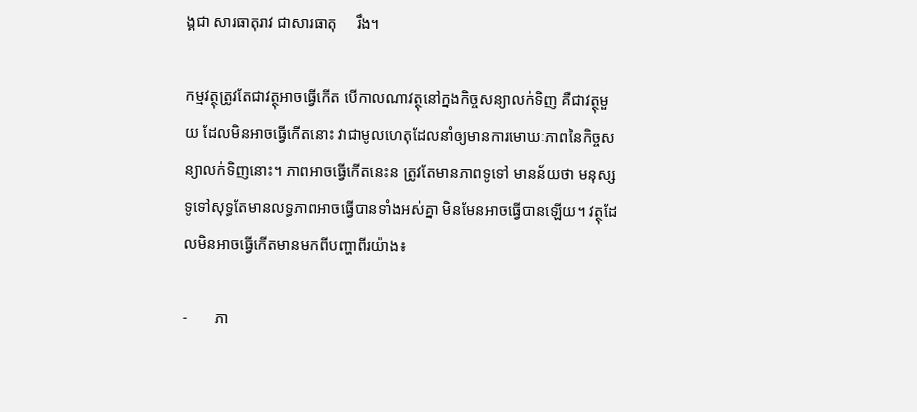ង្គជា សារធាតុរាវ ជាសារធាតុ     រឹង។

កម្មវត្ថុត្រូវតែជាវត្ថុអាចធ្វើកើត បើកាលណាវត្ថុនៅក្នងកិច្ចសន្យាលក់ទិញ គឺជាវត្ថុមួយ ដែលមិនអាចធ្វើកើតនោះ វាជាមូលហេតុដែលនាំឲ្យមានការមោឃៈភាពនៃកិច្ចសន្យាលក់ទិញនោះ។ ភាពអាចធ្វើកើតនេះន ត្រូវតែមានភាពទូទៅ មានន័យថា មនុស្សទូទៅសុទ្ធតែមានលទ្ធភាពអាចធ្វើបានទាំងអស់គ្នា មិនមែនអាចធ្វើបានឡើយ។ វត្ថុដែលមិនអាចធ្វើកើតមានមកពីបញ្ហាពីរយ៉ាង៖

-       ភា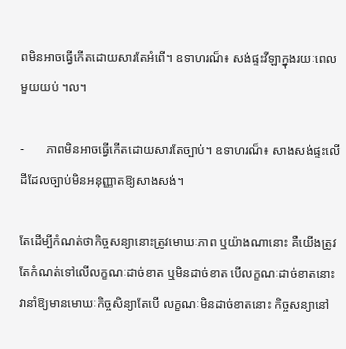ពមិនអាចធ្វើកើតដោយសារតែអំពើ។ ឧទាហរណ៏៖ សង់ផ្ទះវីឡាក្នុងរយៈពេលមួយយប់ ។ល។

-       ភាពមិនអាចធ្វើកើតដោយសារតែច្បាប់។ ឧទាហរណ៏៖ សាងសង់ផ្ទះលើដីដែលច្បាប់មិនអនុញ្ញាតឱ្យសាងសង់។

តែដើម្បីកំណត់ថាកិច្ចសន្យានោះត្រូវមោឃៈភាព ឬយ៉ាងណានោះ គឺយើងត្រូវតែកំណត់ទៅលើលក្ខណៈដាច់ខាត ឬមិនដាច់ខាត បើលក្ខណៈដាច់ខាតនោះ វានាំឱ្យមានមោឃៈកិច្ចសិន្យាតែបើ លក្ខណៈមិនដាច់ខាតនោះ កិច្ចសន្យានៅ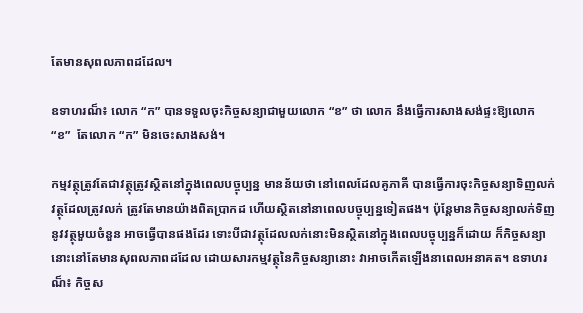តែមានសុពលភាពដដែល។

ឧទាហរណ៏៖ លោក “ក” បានទទួលចុះកិច្ចសន្យាជាមួយលោក “ខ” ថា លោក នឹងធ្វើការសាងសង់ផ្ទះឱ្យលោក “ខ”  តែលោក “ក” មិនចេះសាងសង់។

កម្មវត្ថុត្រូវតែជាវត្ថុត្រូវស្ថិតនៅក្នុងពេលបច្ចុប្បន្ន មានន័យថា នៅពេលដែលគូភាគី បានធ្វើការចុះកិច្ចសន្យាទិញលក់ វត្ថុដែលត្រូវលក់ ត្រូវតែមានយ៉ាងពិតប្រាកដ ហើយស្ថិតនៅនាពេលបច្ចុប្បន្នទៀតផង។ ប៉ុន្តែមានកិច្ចសន្យាលក់ទិញនូវវត្ថុមួយចំនួន អាចធ្វើបានផងដែរ ទោះបីជាវត្ថុដែលលក់នោះមិនស្ថិតនៅក្នុងពេលបច្ចុប្បន្នក៏ដោយ ក៏កិច្ចសន្យានោះនៅតែមានសុពលភាពដដែល ដោយសារកម្មវត្ថុនៃកិច្ចសន្យានោះ វាអាចកើតឡើងនាពេលអនាគត។ ឧទាហរណ៏៖ កិច្ចស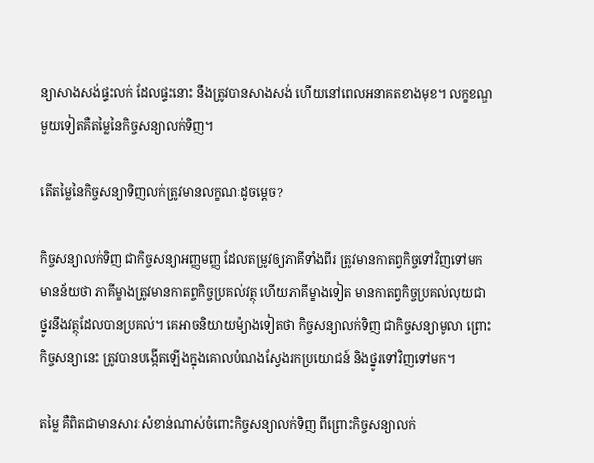ន្យាសាងសង់ផ្ទះលក់ ដែលផ្ទះនោះ នឹងត្រូវបានសាងសង់ ហើយនៅពេលអនាគតខាងមុខ។ លក្ខខណ្ឌមួយទៀតគឺតម្លៃនៃកិច្ចសន្យាលក់ទិញ។

តើតម្លៃនៃកិច្ចសន្យាទិញលក់ត្រូវមានលក្ខណៈដូចម្តេច?

កិច្ចសន្យាលក់ទិញ ជាកិច្ចសន្យាអញ្ញមញ្ញ ដែលតម្រូវឲ្យភាគីទាំងពីរ ត្រូវមានកាតព្វកិច្ចទៅវិញទៅមក មានន័យថា ភាគីម្ខាងត្រូវមានកាតព្ចកិច្ចប្រគល់វត្ថុ ហើយភាគីម្ខាងទៀត មានកាតព្វកិច្ចប្រគល់លុយជាថ្នូរនឹងវត្ថុដែលបានប្រគល់។ គេអាចនិយាយម៉្យាងទៀតថា កិច្ចសន្យាលក់ទិញ ជាកិច្ចសន្យាមូលា ព្រោះកិច្ចសន្យានេះ ត្រូវបានបង្កើតឡើងក្នុងគោលបំណងស្វែងរកប្រយោជន៍ និងថ្នូរទៅវិញទៅមក។

តម្លៃ គឺពិតជាមានសារៈសំខាន់ណាស់ចំពោះកិច្ចសន្យាលក់ទិញ ពីព្រោះកិច្ចសន្យាលក់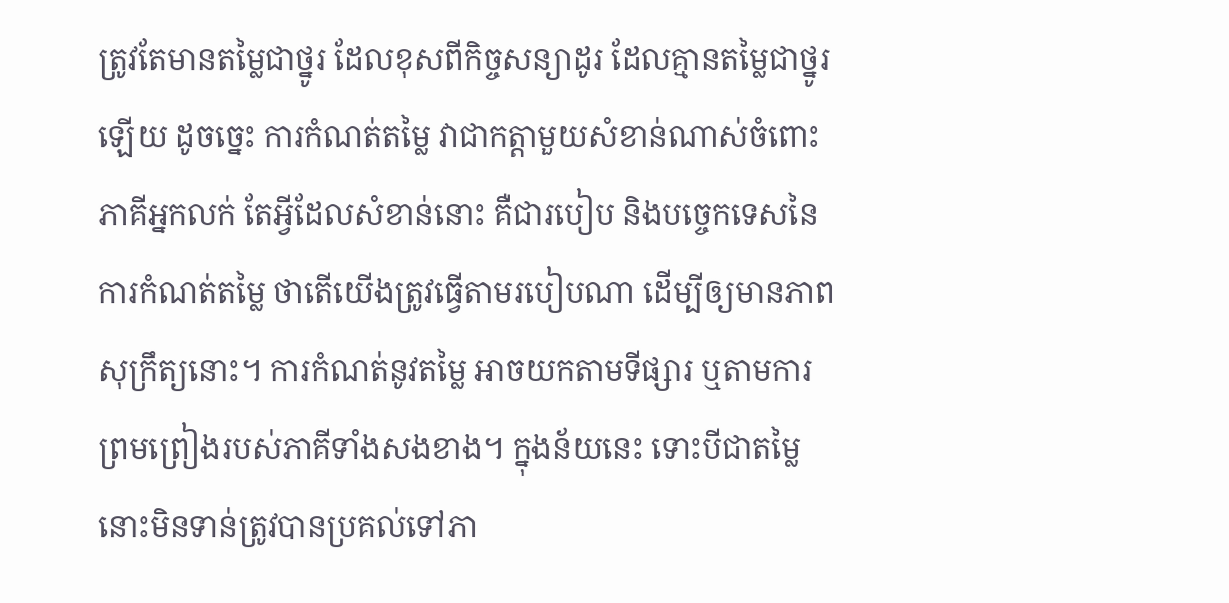ត្រូវតែមានតម្លៃជាថ្នូរ ដែលខុសពីកិច្ចសន្យាដូរ ដែលគ្មានតម្លៃជាថ្នូរឡើយ ដូចច្នេះ ការកំណត់តម្លៃ វាជាកត្តាមួយសំខាន់ណាស់ចំពោះភាគីអ្នកលក់ តែអ្វីដែលសំខាន់នោះ គឺជារបៀប និងបច្ចេកទេសនៃការកំណត់តម្លៃ ថាតើយើងត្រូវធ្វើតាមរបៀបណា ដើម្បីឲ្យមានភាពសុក្រឹត្យនោះ។ ការកំណត់នូវតម្លៃ អាចយកតាមទីផ្សារ ឬតាមការព្រមព្រៀងរបស់ភាគីទាំងសងខាង។ ក្នុងន័យនេះ ទោះបីជាតម្លៃនោះមិនទាន់ត្រូវបានប្រគល់ទៅភា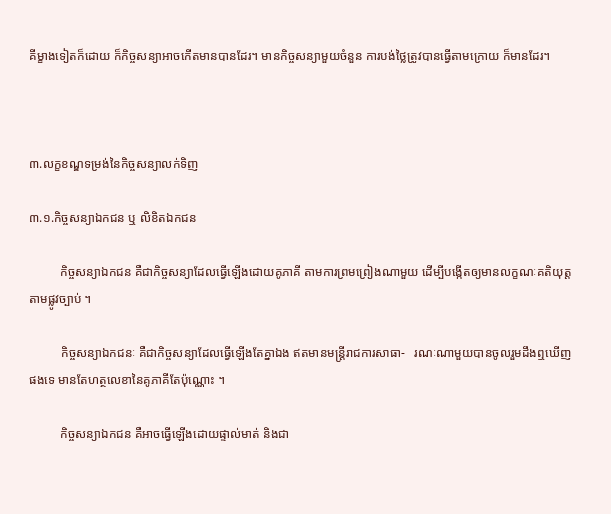គីម្ខាងទៀតក៏ដោយ ក៏កិច្ចសន្យាអាចកើតមានបានដែរ។ មានកិច្ចសន្យាមួយចំនួន ការបង់ថ្លៃត្រូវបានធ្វើតាមក្រោយ ក៏មានដែរ។



៣.លក្ខខណ្ឌទម្រង់នៃកិច្ចសន្យាលក់ទិញ

៣.១.កិច្ចសន្យាឯកជន ឬ លិខិតឯកជន

          កិច្ចសន្យាឯកជន គឺជាកិច្ចសន្យាដែលធ្វើឡើងដោយគូភាគី តាមការព្រមព្រៀងណាមួយ ដើម្បីបង្កើតឲ្យមានលក្ខណៈគតិយុត្តតាមផ្លូវច្បាប់ ។

          កិច្ចសន្យាឯកជនៈ គឺជាកិច្ចសន្យាដែលធ្វើឡើងតែគ្នាឯង ឥតមានមន្រ្តីរាជការសាធា-   រណៈណាមួយបានចូលរួមដឹងឮឃើញផងទេ មានតែហត្ថលេខានៃគូភាគីតែប៉ុណ្ណោះ ។

          កិច្ចសន្យាឯកជន គឺអាចធ្វើឡើងដោយផ្ទាល់មាត់ និងជា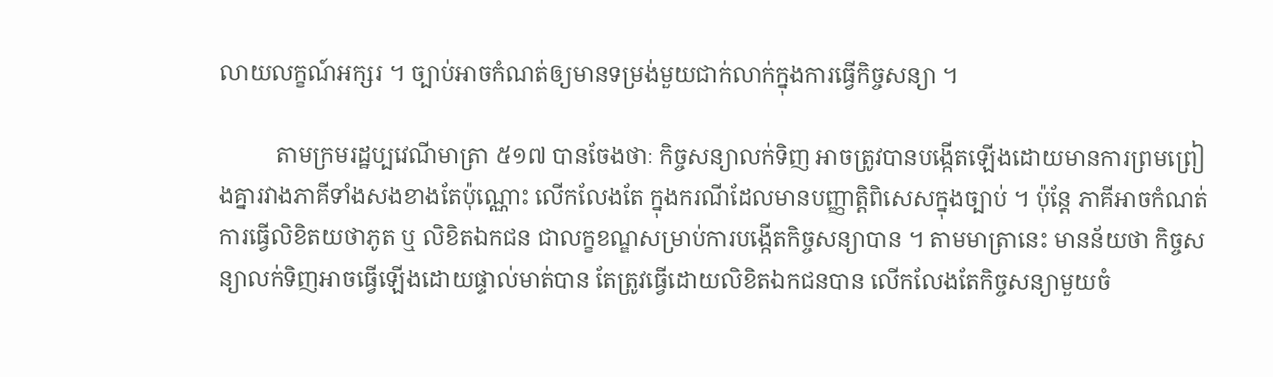លាយលក្ខណ៍អក្សរ ។ ច្បាប់អាចកំណត់ឲ្យមានទម្រង់មួយជាក់លាក់ក្នុងការធ្វើកិច្ចសន្យា ។

          តាមក្រមរដ្ឋប្បវេណីមាត្រា ៥១៧ បានចែងថាៈ កិច្ចសន្យាលក់ទិញ អាចត្រូវបានបង្កើតឡើងដោយមានការព្រមព្រៀងគ្នារវាងភាគីទាំងសងខាងតែប៉ុណ្ណោះ លើកលែងតែ ក្នុងករណីដែលមានបញ្ញាត្តិពិសេសក្នុងច្បាប់ ។ ប៉ុន្ដែ ភាគីអាចកំណត់ការធ្វើលិខិតយថាភូត ឬ លិខិតឯកជន ជាលក្ខខណ្ឌសម្រាប់ការបងើ្កតកិច្ចសន្យាបាន ។ តាមមាត្រានេះ មានន័យថា កិច្ចសន្យាលក់ទិញអាចធ្វើឡើងដោយផ្ទាល់មាត់បាន តែត្រូវធ្វើដោយលិខិតឯកជនបាន លើកលែងតែកិច្ចសន្យាមួយចំ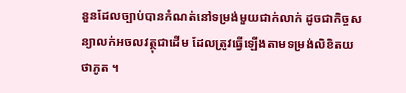នួនដែលច្បាប់បានកំណត់នៅទម្រង់មួយជាក់លាក់ ដូចជាកិច្ចសន្យាលក់អចលវត្ថុជាដើម ដែលត្រូវធ្វើឡើងតាមទម្រង់លិខិតយថាភូត ។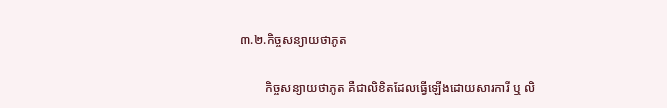៣.២.កិច្ចសន្យាយថាភូត

        កិច្ចសន្យាយថាភូត គឺជាលិខិតដែលធ្វើឡើងដោយសារការី ឬ លិ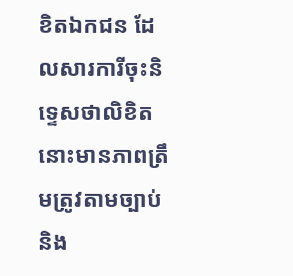ខិតឯកជន ដែលសារការីចុះនិទ្ទេសថាលិខិតនោះមានភាពត្រឹមត្រូវតាមច្បាប់ និង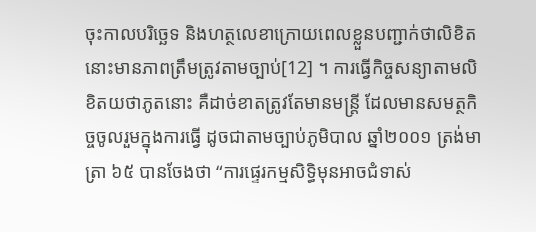ចុះកាលបរិច្ឆេទ និងហត្ថលេខាក្រោយពេលខ្លួនបញ្ជាក់ថាលិខិតនោះមានភាពត្រឹមត្រូវតាមច្បាប់[12] ។ ការធ្វើកិច្ចសន្យាតាមលិខិតយថាភូតនោះ គឺដាច់ខាតត្រូវតែមានមន្រ្តី ដែលមានសមត្ថកិច្ចចូលរួមក្នុងការធ្វើ ដូចជាតាមច្បាប់ភូមិបាល ឆ្នាំ២០០១ ត្រង់មាត្រា ៦៥ បានចែងថា “ការផ្ទេរកម្មសិទ្ធិមុនអាចជំទាស់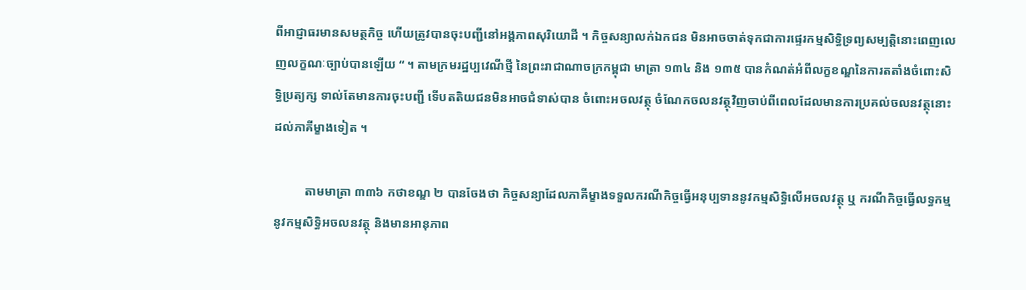ពីអាជ្ញាធរមានសមត្ថកិច្ច ហើយត្រូវបានចុះបញ្ជីនៅអង្គភាពសុរិយោដី ។ កិច្ចសន្យាលក់ឯកជន មិនអាចចាត់ទុកជាការផ្ទេរកម្មសិទ្ធិទ្រព្យសម្បត្តិនោះពេញលេញលក្ខណៈច្បាប់បានឡើយ “ ។ តាមក្រមរដ្ឋប្បវេណីថ្មី នៃព្រះរាជាណាចក្រកម្ពុជា មាត្រា ១៣៤ និង ១៣៥ បានកំណត់អំពីលក្ខខណ្ឌនៃការតតាំងចំពោះសិទ្ធិប្រត្យក្ស ទាល់តែមានការចុះបញ្ជី ទើបតតិយជនមិនអាចជំទាស់បាន ចំពោះអចលវត្ថុ ចំណែកចលនវត្ថុវិញចាប់ពីពេលដែលមានការប្រគល់ចលនវត្ថុនោះដល់ភាគីម្ខាងទៀត ។

          តាមមាត្រា ៣៣៦ កថាខណ្ឌ ២ បានចែងថា កិច្ចសន្យាដែលភាគីម្ខាងទទួលករណីកិច្ចធ្វើអនុប្បទាននូវកម្មសិទ្ធិលើអចលវត្ថុ ឬ ករណីកិច្ចធ្វើលទ្ធកម្មនូវកម្មសិទ្ធិអចលនវត្ថុ និងមានអានុភាព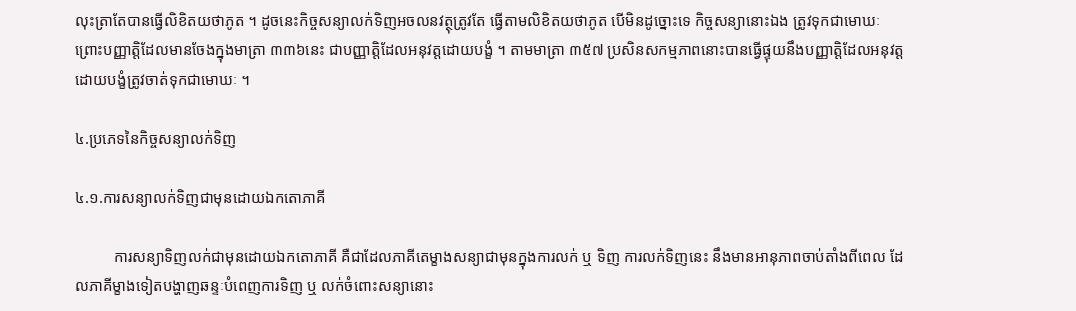លុះត្រាតែបានធ្វើលិខិតយថាភូត ។ ដូចនេះកិច្ចសន្យាលក់ទិញអចលនវត្ថុត្រូវតែ ធ្វើតាមលិខិតយថាភូត បើមិនដូច្នោះទេ កិច្ចសន្យានោះឯង ត្រូវទុកជាមោឃៈ ព្រោះបញ្ញាត្តិដែលមានចែងក្នុងមាត្រា ៣៣៦នេះ ជាបញ្ញាត្តិដែលអនុវត្តដោយបង្ខំ ។ តាមមាត្រា ៣៥៧ ប្រសិនសកម្មភាពនោះបានធ្វើផ្ទុយនឹងបញ្ញាត្តិដែលអនុវត្តដោយបង្ខំត្រូវចាត់ទុកជាមោឃៈ ។

៤.ប្រភេទនៃកិច្ចសន្យាលក់ទិញ

៤.១.ការសន្យាលក់ទិញជាមុនដោយឯកតោភាគី

          ការសន្យាទិញលក់ជាមុនដោយឯកតោភាគី គឺជាដែលភាគីតេម្ខាងសន្យាជាមុនក្នុងការលក់ ឬ ទិញ ការលក់ទិញនេះ នឹងមានអានុភាពចាប់តាំងពីពេល ដែលភាគីម្ខាងទៀតបង្ហាញឆន្ទៈបំពេញការទិញ ឬ លក់ចំពោះសន្យានោះ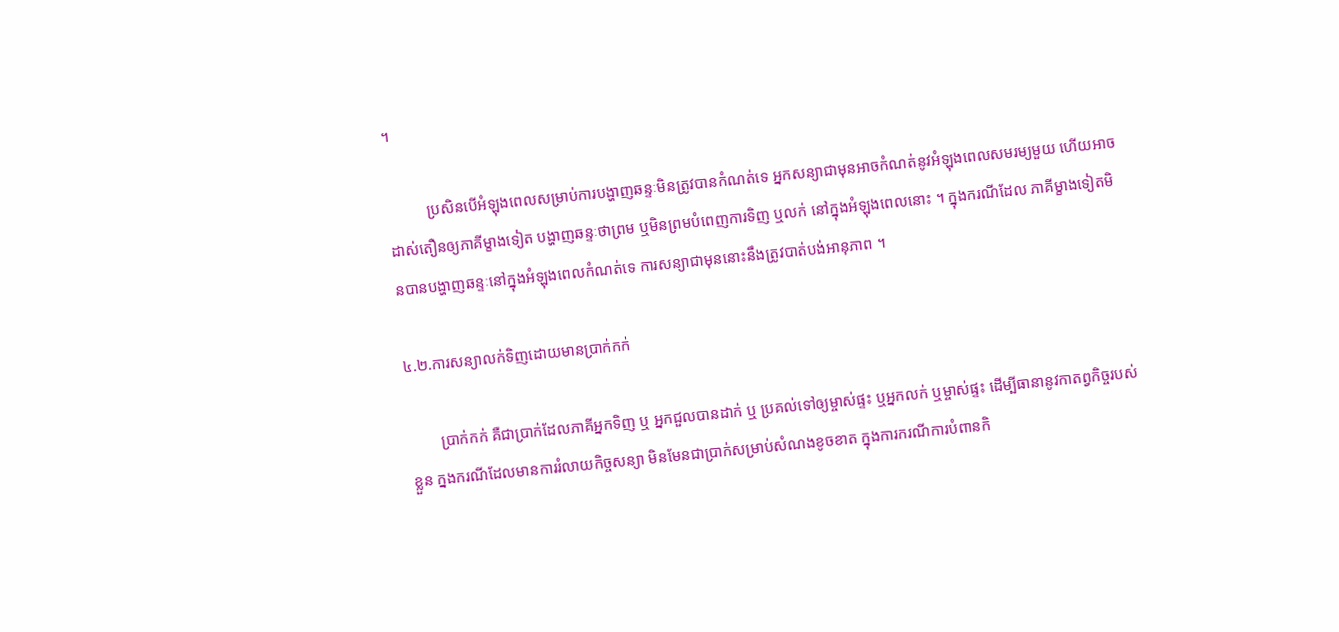។

          ប្រសិនបើអំឡុងពេលសម្រាប់ការបង្ហាញឆន្ទៈមិនត្រូវបានកំណត់ទេ អ្នកសន្យាជាមុនអាចកំណត់នូវអំឡុងពេលសមរម្យមួយ ហើយអាចដាស់តឿនឲ្យភាគីម្ខាងទៀត បង្ហាញឆន្ទៈថាព្រម ឬមិនព្រមបំពេញការទិញ ឬលក់ នៅក្នុងអំឡុងពេលនោះ ។ ក្នុងករណីដែល ភាគីម្ខាងទៀតមិនបានបង្ហាញឆន្ទៈនៅក្នុងអំឡុងពេលកំណត់ទេ ការសន្យាជាមុននោះនឹងត្រូវបាត់បង់អានុភាព ។

៤.២.ការសន្យាលក់ទិញដោយមានប្រាក់កក់

        ប្រាក់កក់ គឺជាប្រាក់ដែលភាគីអ្នកទិញ ឬ អ្នកជួលបានដាក់ ឬ ប្រគល់ទៅឲ្យម្ចាស់ផ្ទះ ឬអ្នកលក់ ឬម្ចាស់ផ្ទះ ដើម្បីធានានូវកាតព្វកិច្ចរបស់ខ្លួន ក្នងករណីដែលមានការរំលាយកិច្ចសន្យា មិនមែនជាប្រាក់សម្រាប់សំណងខូចខាត ក្នុងការករណីការបំពានកិ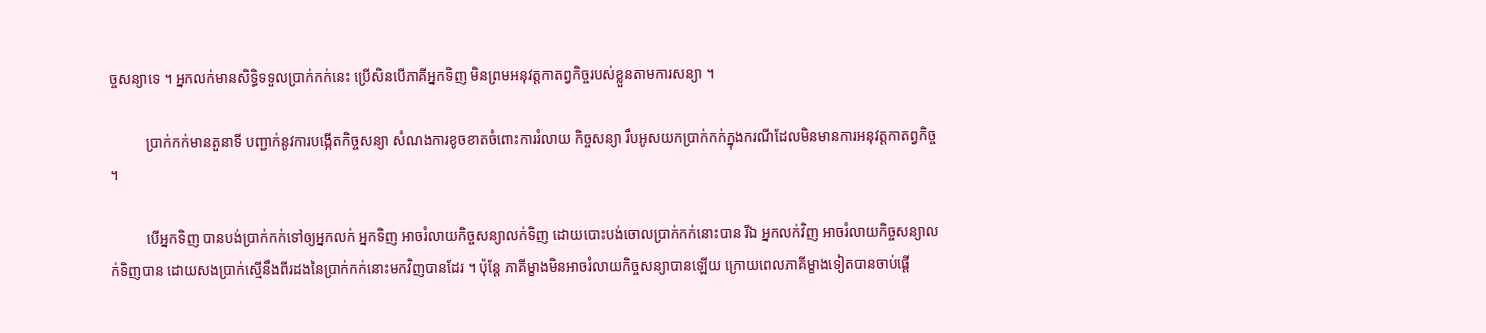ច្ចសន្យាទេ ។ អ្នកលក់មានសិទ្ធិទទួលប្រាក់កក់នេះ ប្រើសិនបើភាគីអ្នកទិញ មិនព្រមអនុវត្តកាតព្វកិច្ចរបស់ខ្លួនតាមការសន្យា ។

          ប្រាក់កក់មានតួនាទី បញ្ជាក់នូវការបង្កើតកិច្ចសន្យា សំណងការខូចខាតចំពោះការរំលាយ កិច្ចសន្យា រឹបអូសយកប្រាក់កក់ក្នុងករណីដែលមិនមានការអនុវត្តកាតព្វកិច្ច ។

          បើអ្នកទិញ បានបង់ប្រាក់កក់ទៅឲ្យអ្នកលក់ អ្នកទិញ អាចរំលាយកិច្ចសន្យាលក់ទិញ ដោយបោះបង់ចោលប្រាក់កក់នោះបាន រីឯ អ្នកលក់វិញ អាចរំលាយកិច្ចសន្យាលក់ទិញបាន ដោយសងប្រាក់ស្មើនឹងពីរដងនៃប្រាក់កក់នោះមកវិញបានដែរ ។ ប៉ុន្ដែ ភាគីម្ខាងមិនអាចរំលាយកិច្ចសន្យាបានឡើយ ក្រោយពេលភាគីម្ខាងទៀតបានចាប់ផ្ដើ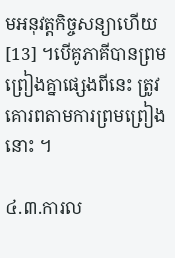មអនុវត្តកិច្ចសន្យាហើយ[13] ។បើគូភាគីបានព្រមព្រៀងគ្នាផ្សេងពីនេះ ត្រូវគោរពតាមការព្រមព្រៀងនោះ ។

៤.៣.ការល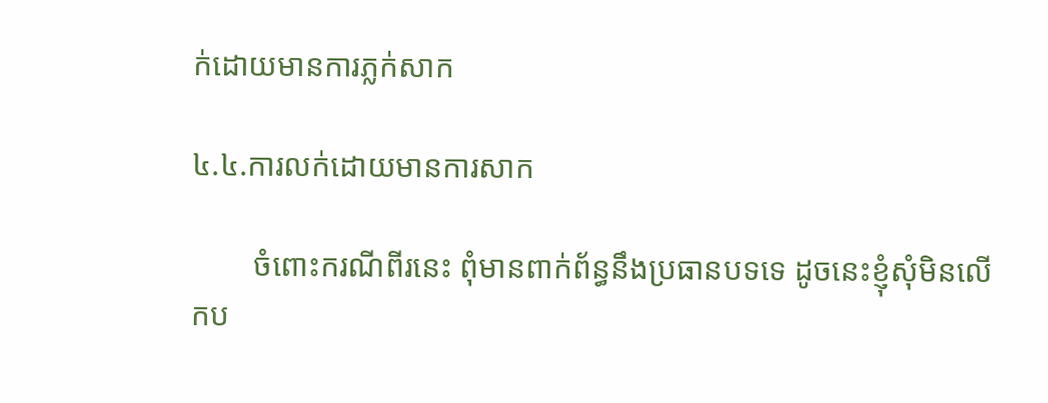ក់ដោយមានការភ្លក់សាក

៤.៤.ការលក់ដោយមានការសាក

        ចំពោះករណីពីរនេះ ពុំមានពាក់ព័ន្ធនឹងប្រធានបទទេ ដូចនេះខ្ញុំសុំមិនលើកប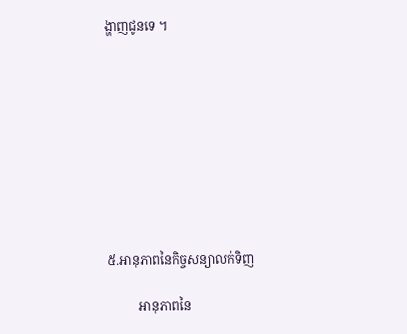ង្ហាញជូនទេ ។









៥.អានុភាពនៃកិច្ចសន្យាលក់ទិញ

          អានុភាពនៃ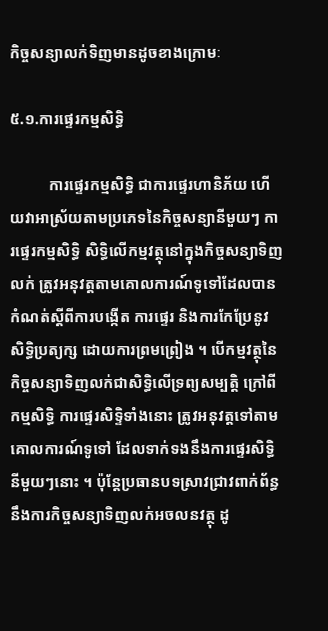កិច្ចសន្យាលក់ទិញមានដូចខាងក្រោមៈ

៥.១.ការផ្ទេរកម្មសិទ្ធិ

          ការផ្ទេរកម្មសិទ្ធិ ជាការផ្ទេរហានិភ័យ ហើយវាអាស្រ័យតាមប្រភេទនៃកិច្ចសន្យានីមួយៗ ការផ្ទេរកម្មសិទ្ធិ សិទ្ធិលើកម្មវត្ថុនៅក្នុងកិច្ចសន្យាទិញលក់ ត្រូវអនុវត្តតាមគោលការណ៍ទូទៅដែលបានកំណត់ស្ដីពីការបង្កើត ការផ្ទេរ និងការកែប្រែនូវសិទ្ធិប្រត្យក្ស ដោយការព្រមព្រៀង ។ បើកម្មវត្ថុនៃកិច្ចសន្យាទិញលក់ជាសិទ្ធិលើទ្រព្យសម្បត្តិ ក្រៅពីកម្មសិទ្ធិ ការផ្ទេរសិទ្ទិទាំងនោះ ត្រូវអនុវត្តទៅតាមគោលការណ៍ទូទៅ ដែលទាក់ទងនឹងការផ្ទេរសិទ្ធិនីមួយៗនោះ ។ ប៉ុន្ដែប្រធានបទស្រាវជ្រាវពាក់ព័ន្ធនឹងការកិច្ចសន្យាទិញលក់អចលនវត្ថុ ដូ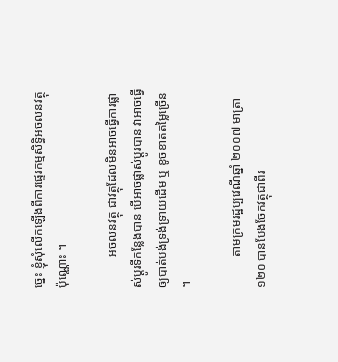ច្នេះ ខ្ញុំសុំលើកឡើងពីការផ្ទេរកម្មសិទ្ធិអចលនវត្ថុប៉ុណ្ណោះ ។

          អចលនវត្ថុ ជាវត្ថុដែលមិនអាចធ្វើការផ្លាស់ប្ដូរទីកន្លែងបាន បើអាចផ្លាស់ប្ដូរបាន វាអាចធ្វើឲ្យបាត់បង់ទ្រង់ទ្រាយដើម ឬ ខូចខាតតម្លៃច្រើន ។

          តាមក្រមរដ្ឋប្បវេណីឆ្នាំ ២០០៧ មាត្រា ១២០ បានបែងចែកវត្ថុជាពីរ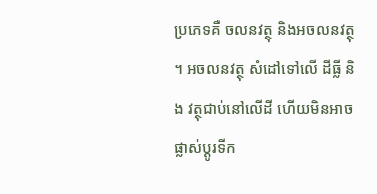ប្រភេទគឺ ចលនវត្ថុ និងអចលនវត្ថុ ។ អចលនវត្ថុ សំដៅទៅលើ ដីធ្លី និង វត្ថុជាប់នៅលើដី ហើយមិនអាចផ្លាស់ប្ដូរទីក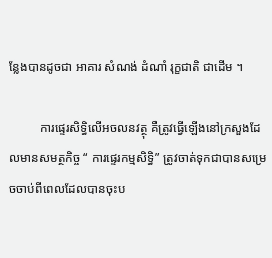ន្លែងបានដូចជា អាគារ សំណង់ ដំណាំ រុក្ខជាតិ ជាដើម ។

          ការផ្ទេរសិទ្ធិលើអចលនវត្ថុ គឺត្រូវធ្វើឡើងនៅក្រសួងដែលមានសមត្ថកិច្ច “ ការផ្ទេរកម្មសិទ្ធិ” ត្រូវចាត់ទុកជាបានសម្រេចចាប់ពីពេលដែលបានចុះប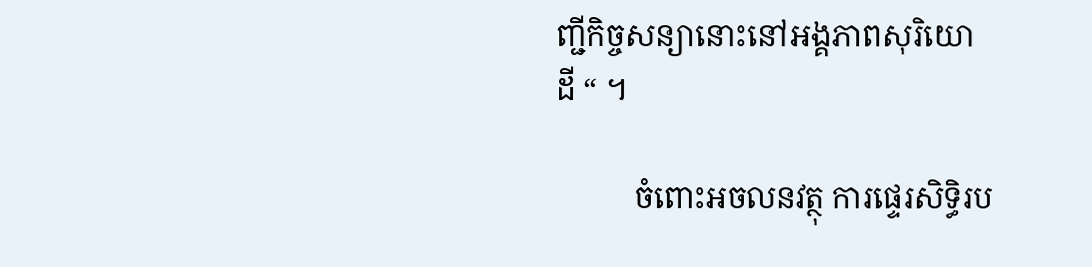ញ្ជីកិច្ចសន្យានោះនៅអង្គភាពសុរិយោដី “ ។

          ចំពោះអចលនវត្ថុ ការផ្ទេរសិទ្ធិរប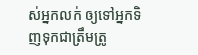ស់អ្នកលក់ ឲ្យទៅអ្នកទិញទុកជាត្រឹមត្រូ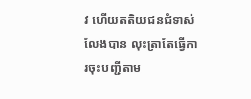វ ហើយតតិយជនជំទាស់លែងបាន លុះត្រាតែធ្វើការចុះបញ្ជីតាម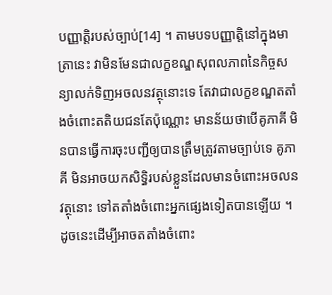បញ្ញាត្តិរបស់ច្បាប់[14] ។ តាមបទបញ្ញាត្តិនៅក្នុងមាត្រានេះ វាមិនមែនជាលក្ខខណ្ឌសុពលភាពនៃកិច្ចសន្យាលក់ទិញអចលនវត្ថុនោះទេ តែវាជាលក្ខខណ្ឌតតាំងចំពោះតតិយជនតែប៉ុណ្ណោះ មានន័យថាបើគូភាគី មិនបានធ្វើការចុះបញ្ជីឲ្យបានត្រឹមត្រូវតាមច្បាប់ទេ គូភាគី មិនអាចយកសិទ្ធិរបស់ខ្លួនដែលមានចំពោះអចលនវត្ថុនោះ ទៅតតាំងចំពោះអ្នកផ្សេងទៀតបានឡើយ ។ ដូចនេះដើម្បីអាចតតាំងចំពោះ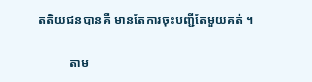តតិយជនបានគឺ មានតែការចុះបញ្ជីតែមួយគត់ ។

          តាម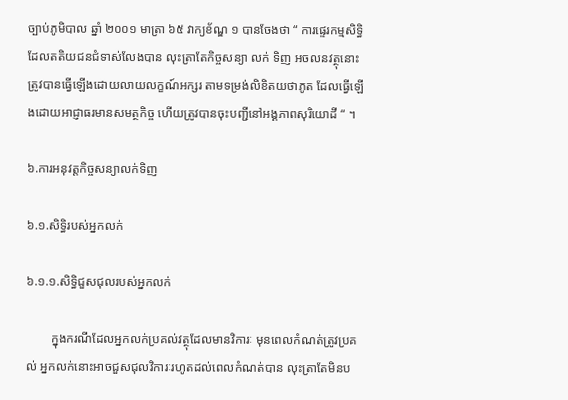ច្បាប់ភូមិបាល ឆ្នាំ ២០០១ មាត្រា ៦៥ វាក្យខ័ណ្ឌ ១ បានចែងថា “ ការផ្ទេរកម្មសិទ្ធិដែលតតិយជនជំទាស់លែងបាន លុះត្រាតែកិច្ចសន្យា លក់ ទិញ អចលនវត្ថុនោះ ត្រូវបានធ្វើឡើងដោយលាយលក្ខណ៍អក្សរ តាមទម្រង់លិខិតយថាភូត ដែលធ្វើឡើងដោយអាជ្ញាធរមានសមត្ថកិច្ច ហើយត្រូវបានចុះបញ្ជីនៅអង្គភាពសុរិយោដី “ ។

៦.ការអនុវត្តកិច្ចសន្យាលក់ទិញ

៦.១.សិទ្ធិរបស់អ្នកលក់

៦.១.១.សិទ្ធិជួសជុលរបស់អ្នកលក់

        ក្នុងករណីដែលអ្នកលក់ប្រគល់វត្ថុដែលមានវិការៈ មុនពេលកំណត់ត្រូវប្រគល់ អ្នកលក់នោះអាចជួសជុលវិការៈរហូតដល់ពេលកំណត់បាន លុះត្រាតែមិនប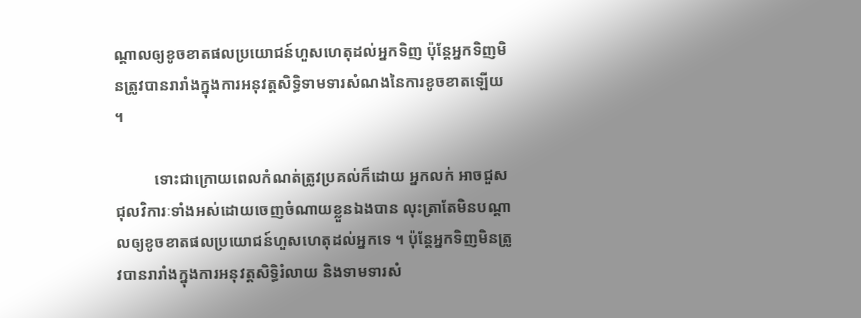ណ្ដាលឲ្យខូចខាតផលប្រយោជន៍ហួសហេតុដល់អ្នកទិញ ប៉ុន្ដែអ្នកទិញមិនត្រូវបានរារាំងក្នុងការអនុវត្តសិទ្ធិទាមទារសំណងនៃការខូចខាតឡើយ ។

          ទោះជាក្រោយពេលកំណត់ត្រូវប្រគល់ក៏ដោយ អ្នកលក់ អាចជួសជុលវិការៈទាំងអស់ដោយចេញចំណាយខ្លួនឯងបាន លុះត្រាតែមិនបណ្ដាលឲ្យខូចខាតផលប្រយោជន៍ហួសហេតុដល់អ្នកទេ ។ ប៉ុន្ដែអ្នកទិញមិនត្រូវបានរារាំងក្នុងការអនុវត្តសិទ្ធិរំលាយ និងទាមទារសំ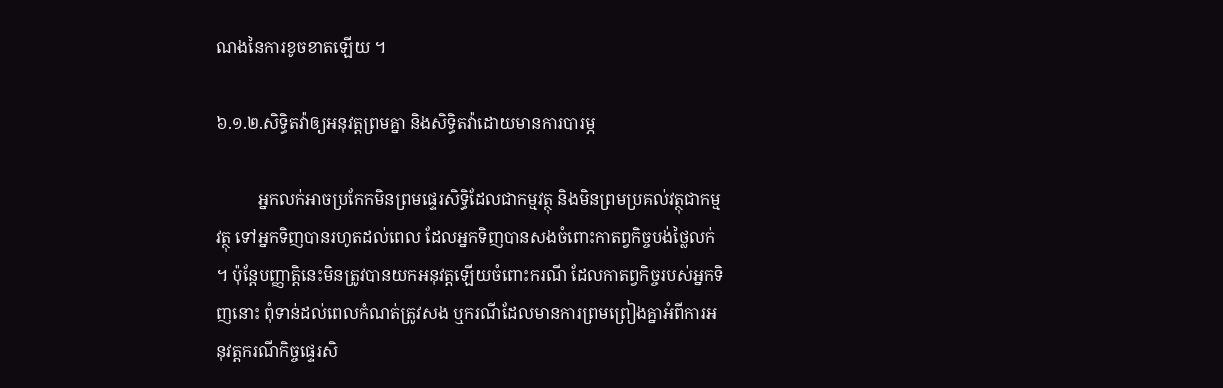ណងនៃការខូចខាតឡើយ ។

៦.១.២.សិទ្ធិតវ៉ាឲ្យអនុវត្តព្រមគ្នា និងសិទ្ធិតវ៉ាដោយមានការបារម្ភ

          អ្នកលក់អាចប្រកែកមិនព្រមផ្ទេរសិទ្ធិដែលជាកម្មវត្ថុ និងមិនព្រមប្រគល់វត្ថុជាកម្មវត្ថុ ទៅអ្នកទិញបានរហូតដល់ពេល ដែលអ្នកទិញបានសងចំពោះកាតព្វកិច្ចបង់ថ្លៃលក់ ។ ប៉ុន្ដែបញ្ញាត្តិនេះមិនត្រូវបានយកអនុវត្តឡើយចំពោះករណី ដែលកាតព្វកិច្ចរបស់អ្នកទិញនោះ ពុំទាន់ដល់ពេលកំណត់ត្រូវសង ឬករណីដែលមានការព្រមព្រៀងគ្នាអំពីការអនុវត្តករណីកិច្ចផ្ទេរសិ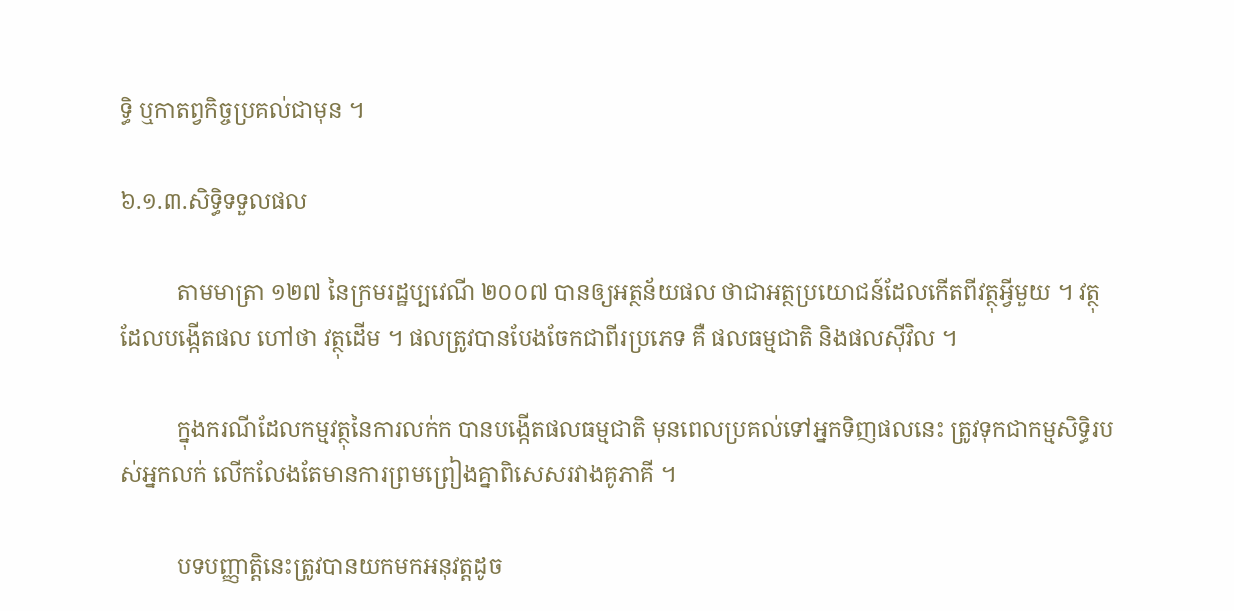ទ្ធិ ឬកាតព្វកិច្ចប្រគល់ជាមុន ។

៦.១.៣.សិទ្ធិទទួលផល

          តាមមាត្រា ១២៧ នៃក្រមរដ្ឋប្បវេណី ២០០៧ បានឲ្យអត្ថន័យផល ថាជាអត្ថប្រយោជន៍ដែលកើតពីវត្ថុអ្វីមួយ ។ វត្ថុដែលបង្កើតផល ហៅថា វត្ថុដើម ។ ផលត្រូវបានបែងចែកជាពីរប្រភេទ គឺ ផលធម្មជាតិ និងផលស៊ីវិល ។

          ក្នុងករណីដែលកម្មវត្ថុនៃការលក់ក បានបង្កើតផលធម្មជាតិ មុនពេលប្រគល់ទៅអ្នកទិញផលនេះ ត្រូវទុកជាកម្មសិទ្ធិរបស់អ្នកលក់ លើកលែងតែមានការព្រមព្រៀងគ្នាពិសេសរវាងគូភាគី ។

          បទបញ្ញាត្តិនេះត្រូវបានយកមកអនុវត្តដូច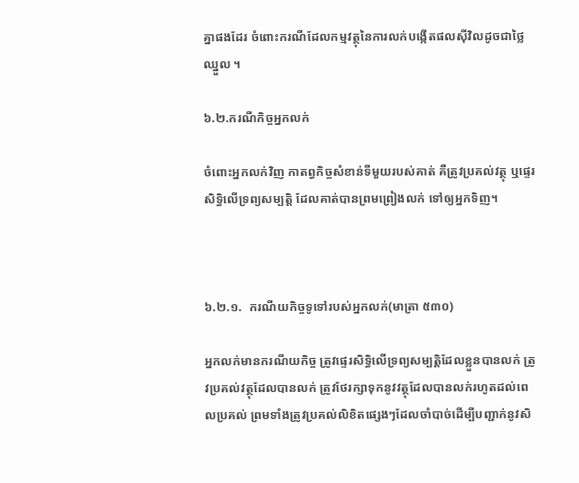គ្នាផងដែរ ចំពោះករណីដែលកម្មវត្ថុនៃការលក់បង្កើតផលស៊ីវិលដូចជាថ្លៃឈ្នួល ។

៦.២.ករណីកិច្ចអ្នកលក់

ចំពោះអ្នកលក់វិញ កាតព្វកិច្ចសំខាន់ទីមួយរបស់គាត់ គឺត្រូវប្រគល់វត្ថុ ឬផ្ទេរសិទ្ធិលើទ្រព្យសម្បត្តិ ដែលគាត់បានព្រមព្រៀងលក់ ទៅឲ្យអ្នកទិញ។



៦.២.១.  ករណីយកិច្ចទូទៅរបស់អ្នកលក់(មាត្រា ៥៣០)

អ្នកលក់មានករណីយកិច្ច ត្រូវផ្ទេរសិទ្ធិលើទ្រព្យសម្បត្ដិដែលខ្លួនបានលក់ ត្រូវប្រគល់វត្ថុដែលបានលក់ ត្រូវថែរក្សាទុកនូវវត្ថុដែលបានលក់រហូតដល់ពេលប្រគល់ ព្រមទាំងត្រូវប្រគល់លិខិតផ្សេងៗដែលចាំបាច់ដើម្បីបញ្ជាក់នូវសិ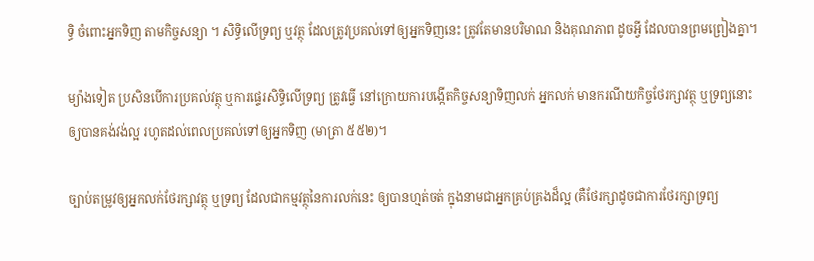ទ្ធិ ចំពោះអ្នកទិញ តាមកិច្ចសន្យា ។ សិទ្ធិលើទ្រព្យ ឬវត្ថុ ដែលត្រូវប្រគល់ទៅឲ្យអ្នកទិញនេះ ត្រូវតែមានបរិមាណ និងគុណភាព ដូចអ្វី ដែលបានព្រមព្រៀងគ្នា។

ម្យ៉ាងទៀត ប្រសិនបើការប្រគល់វត្ថុ ឬការផ្ទេរសិទ្ធិលើទ្រព្យ ត្រូវធ្វើ នៅក្រោយការបង្កើតកិច្ចសន្យាទិញលក់ អ្នកលក់ មានករណីយកិច្ចថែរក្សាវត្ថុ ឬទ្រព្យនោះឲ្យបានគង់វង់ល្អ រហូតដល់ពេលប្រគល់ទៅឲ្យអ្នកទិញ (មាត្រា ៥៥២)។

ច្បាប់តម្រូវឲ្យអ្នកលក់ថែរក្សាវត្ថុ ឬទ្រព្យ ដែលជាកម្មវត្ថុនៃការលក់នេះ ឲ្យបានហ្មត់ចត់ ក្នុងនាមជាអ្នកគ្រប់គ្រងដ៏ល្អ (គឺថែរក្សាដូចជាការថែរក្សាទ្រព្យ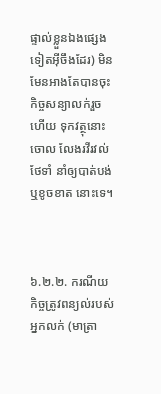ផ្ទាល់ខ្លួនឯងផ្សេងទៀតអ៊ីចឹងដែរ) មិនមែនអាងតែបានចុះកិច្ចសន្យាលក់រួចហើយ ទុកវត្ថុនោះចោល លែងរវីរវល់ថែទាំ នាំឲ្យបាត់បង់ ឬខូចខាត នោះទេ។



៦.២.២. ករណីយកិច្ចត្រូវពន្យល់របស់អ្នកលក់ (មាត្រា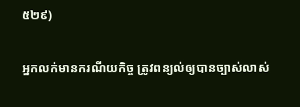៥២៩)

អ្នកលក់មានករណីយកិច្ច ត្រូវពន្យល់ឲ្យបានច្បាស់លាស់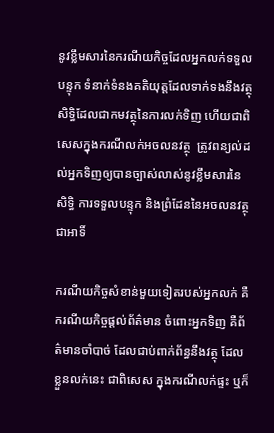នូវខ្លឹមសារនៃករណីយកិច្ចដែលអ្នកលក់ទទួលបន្ទុក ទំនាក់ទំនងគតិយុត្ដដែលទាក់ទងនឹងវត្ថុ  សិទ្ធិដែលជាកមវត្ថុនៃការលក់ទិញ ហើយជាពិសេសក្នុងករណីលក់អចលនវត្ថុ  ត្រូវពន្យល់ដល់អ្នកទិញឲ្យបានច្បាស់លាស់នូវខ្លឹមសារនៃសិទ្ធិ ការទទួលបន្ទុក និងព្រំដែននៃអចលនវត្ថុ ជាអាទិ៍

ករណីយកិច្ចសំខាន់មួយទៀតរបស់អ្នកលក់ គឺករណីយកិច្ចផ្តល់ព័ត៌មាន ចំពោះអ្នកទិញ គឺព័ត៌មានចាំបាច់ ដែលជាប់ពាក់ព័ន្ធនឹងវត្ថុ ដែលខ្លួនលក់នេះ ជាពិសេស ក្នុងករណីលក់ផ្ទះ ឬក៏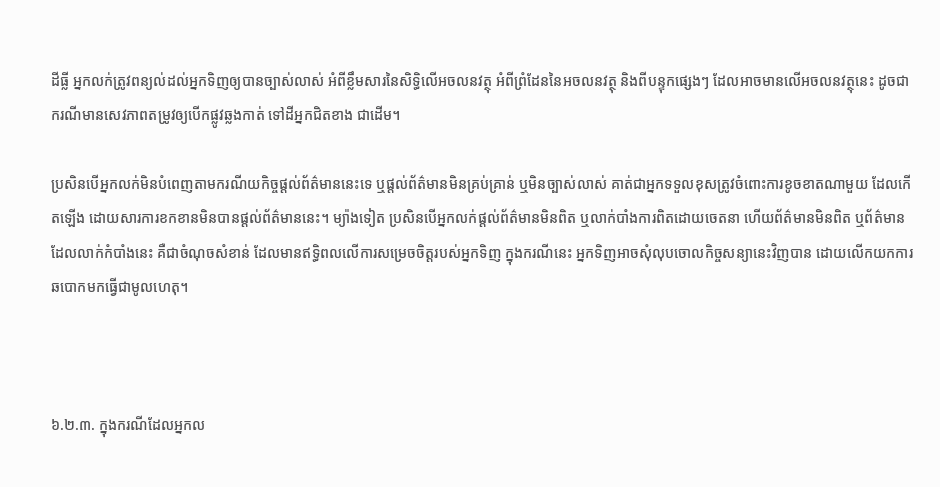ដីធ្លី អ្នកលក់ត្រូវពន្យល់ដល់អ្នកទិញឲ្យបានច្បាស់លាស់ អំពីខ្លឹមសារនៃសិទ្ធិលើអចលនវត្ថុ អំពីព្រំដែននៃអចលនវត្ថុ និងពីបន្ទុកផ្សេងៗ ដែលអាចមានលើអចលនវត្ថុនេះ ដូចជា ករណីមានសេវភាពតម្រូវឲ្យបើកផ្លូវឆ្លងកាត់ ទៅដីអ្នកជិតខាង ជាដើម។

ប្រសិនបើអ្នកលក់មិនបំពេញតាមករណីយកិច្ចផ្តល់ព័ត៌មាននេះទេ ឬផ្តល់ព័ត៌មានមិនគ្រប់គ្រាន់ ឬមិនច្បាស់លាស់ គាត់ជាអ្នកទទួលខុសត្រូវចំពោះការខូចខាតណាមួយ ដែលកើតឡើង ដោយសារការខកខានមិនបានផ្តល់ព័ត៌មាននេះ។ ម្យ៉ាងទៀត ប្រសិនបើអ្នកលក់ផ្តល់ព័ត៌មានមិនពិត ឬលាក់បាំងការពិតដោយចេតនា ហើយព័ត៌មានមិនពិត ឬព័ត៌មានដែលលាក់កំបាំងនេះ គឺជាចំណុចសំខាន់ ដែលមានឥទ្ធិពលលើការសម្រេចចិត្តរបស់អ្នកទិញ ក្នុងករណីនេះ អ្នកទិញអាចសុំលុបចោលកិច្ចសន្យានេះវិញបាន ដោយលើកយកការឆបោកមកធ្វើជាមូលហេតុ។



៦.២.៣. ក្នុងករណីដែលអ្នកល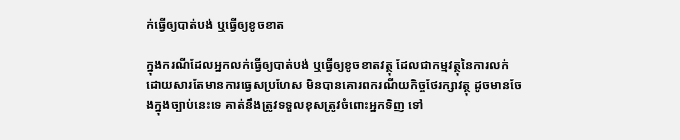ក់ធ្វើឲ្យបាត់បង់ ឬធ្វើឲ្យខូចខាត

ក្នុងករណីដែលអ្នកលក់ធ្វើឲ្យបាត់បង់ ឬធ្វើឲ្យខូចខាតវត្ថុ ដែលជាកម្មវត្ថុនៃការលក់ ដោយសារតែមានការធ្វេសប្រហែស មិនបានគោរពករណីយកិច្ចថែរក្សាវត្ថុ ដូចមានចែងក្នុងច្បាប់នេះទេ គាត់នឹងត្រូវទទួលខុសត្រូវចំពោះអ្នកទិញ ទៅ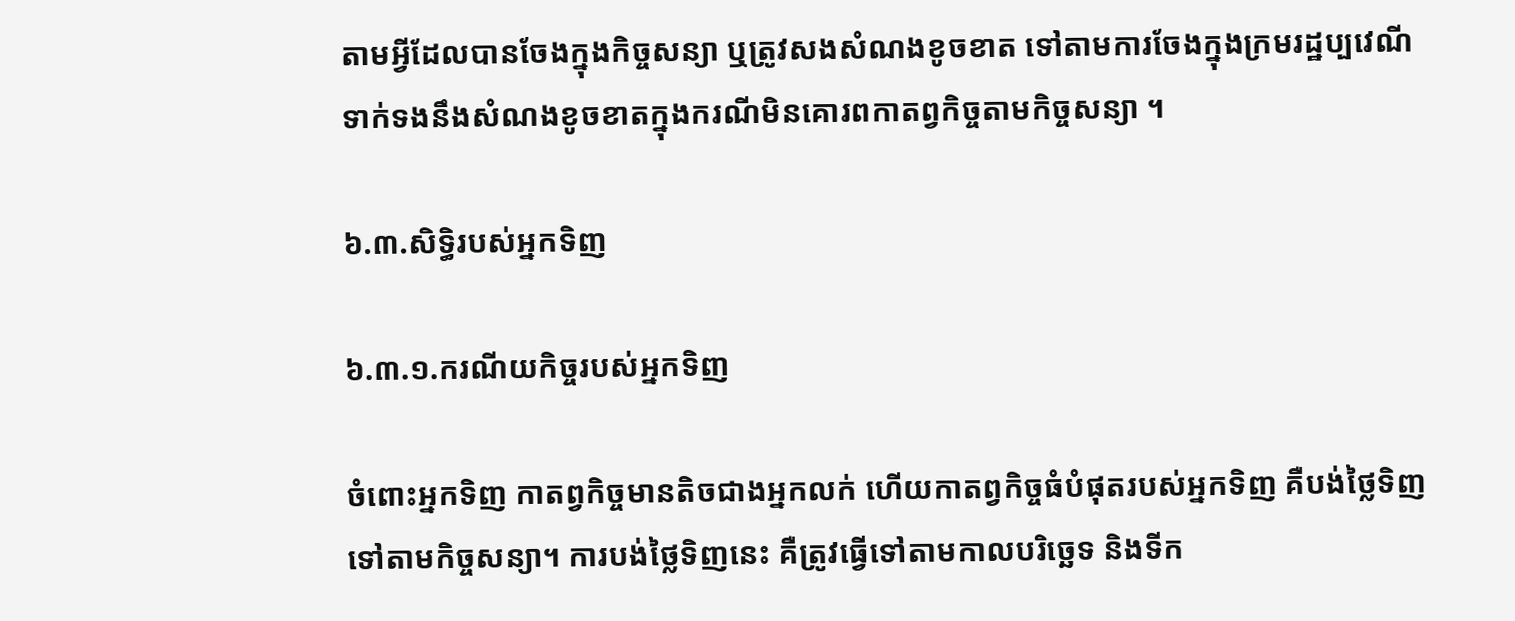តាមអ្វីដែលបានចែងក្នុងកិច្ចសន្យា ឬត្រូវសងសំណងខូចខាត ទៅតាមការចែងក្នុងក្រមរដ្ឋប្បវេណី ទាក់ទងនឹងសំណងខូចខាតក្នុងករណីមិនគោរពកាតព្វកិច្ចតាមកិច្ចសន្យា ។

៦.៣.សិទ្ធិរបស់អ្នកទិញ

៦.៣.១.ករណីយកិច្ចរបស់អ្នកទិញ

ចំពោះអ្នកទិញ កាតព្វកិច្ចមានតិចជាងអ្នកលក់ ហើយកាតព្វកិច្ចធំបំផុតរបស់អ្នកទិញ គឺបង់ថ្លៃទិញ ទៅតាមកិច្ចសន្យា។ ការបង់ថ្លៃទិញនេះ គឺត្រូវធ្វើទៅតាមកាលបរិច្ឆេទ និងទីក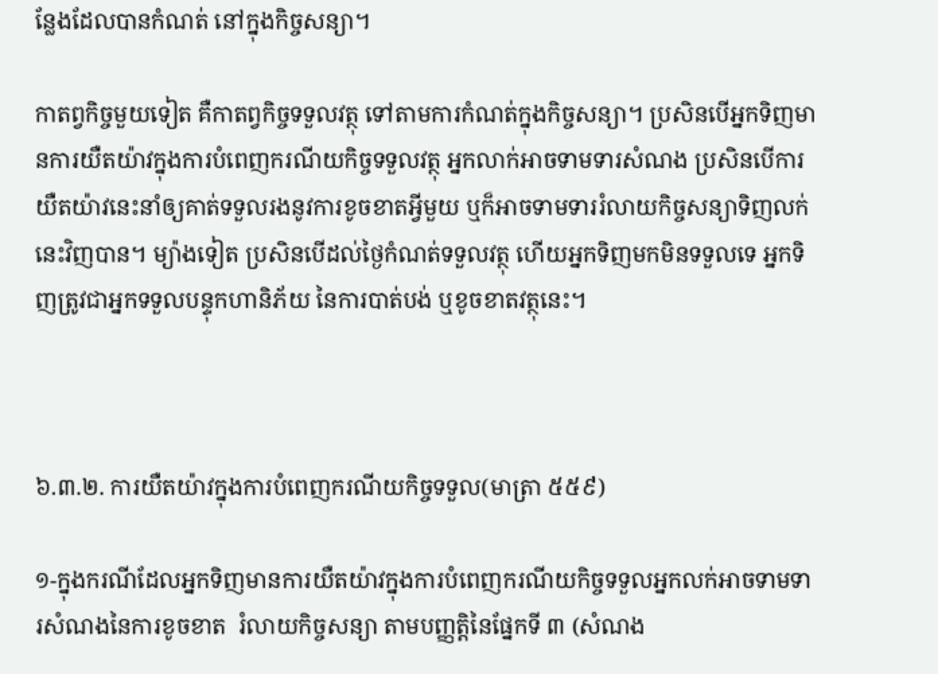ន្លែងដែលបានកំណត់ នៅក្នុងកិច្ចសន្យា។

កាតព្វកិច្ចមួយទៀត គឺកាតព្វកិច្ចទទួលវត្ថុ ទៅតាមការកំណត់ក្នុងកិច្ចសន្យា។ ប្រសិនបើអ្នកទិញមានការយឺតយ៉ាវក្នុងការបំពេញករណីយកិច្ចទទួលវត្ថុ អ្នកលាក់អាចទាមទារសំណង ប្រសិនបើការយឺតយ៉ាវនេះនាំឲ្យគាត់ទទួលរងនូវការខូចខាតអ្វីមួយ ឬក៏អាចទាមទាររំលាយកិច្ចសន្យាទិញលក់នេះវិញបាន។ ម្យ៉ាងទៀត ប្រសិនបើដល់ថ្ងៃកំណត់ទទួលវត្ថុ ហើយអ្នកទិញមកមិនទទួលទេ អ្នកទិញត្រូវជាអ្នកទទួលបន្ទុកហានិភ័យ នៃការបាត់បង់ ឬខូចខាតវត្ថុនេះ។



៦.៣.២. ការយឺតយ៉ាវក្នុងការបំពេញករណីយកិច្ចទទួល(មាត្រា ៥៥៩)

១-ក្នុងករណីដែលអ្នកទិញមានការយឺតយ៉ាវក្នុងការបំពេញករណីយកិច្ចទទួលអ្នកលក់អាចទាមទារសំណងនៃការខូចខាត  រំលាយកិច្ចសន្យា តាមបញ្ញត្ដិនៃផ្នែកទី ៣ (សំណង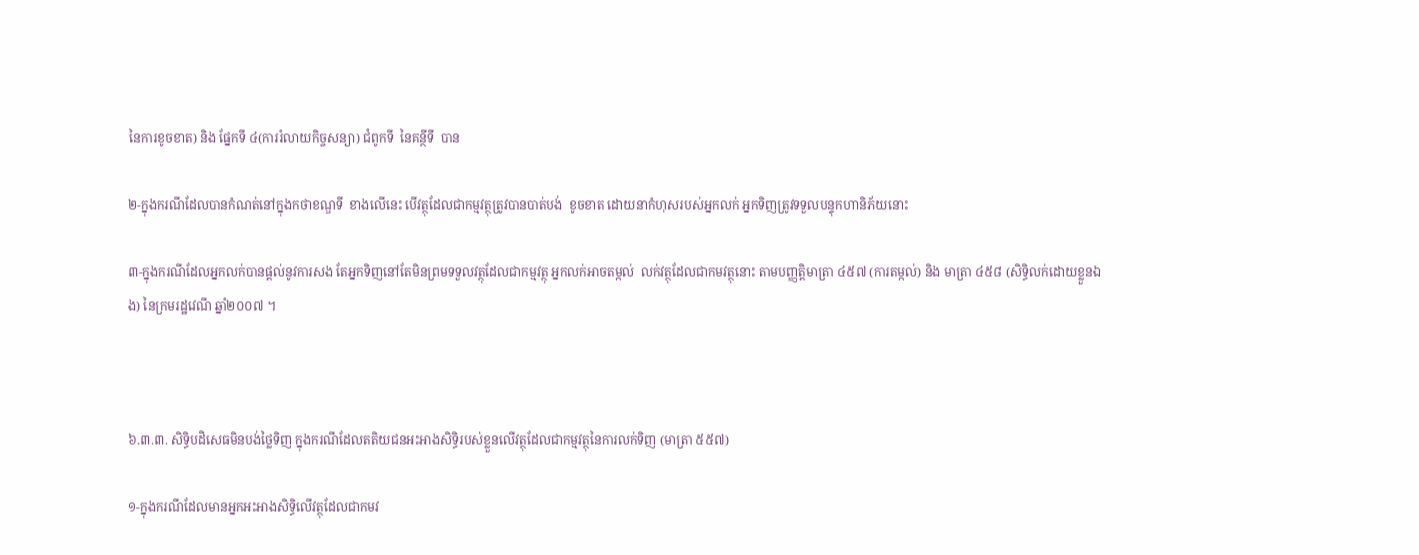នៃការខូចខាត) និង ផ្នែកទី ៤(ការរំលាយកិច្ចសន្យា) ជំពូកទី  នៃគន្ថីទី  បាន

២-ក្នុងករណីដែលបានកំណត់នៅក្នុងកថាខណ្ឌទី  ខាងលើនេះ បើវត្ថុដែលជាកម្មវត្ថុត្រូវបានបាត់បង់  ខូចខាត ដោយនាកំហុសរបស់អ្នកលក់ អ្នកទិញត្រូវទទួលបន្ទុកហានិភ័យនោះ

៣-ក្នុងករណីដែលអ្នកលក់បានផ្ដល់នូវការសង តែអ្នកទិញនៅតែមិនព្រមទទួលវត្ថុដែលជាកម្មវត្ថុ អ្នកលក់អាចតម្កល់  លក់វត្ថុដែលជាកមវត្ថុនោះ តាមបញ្ញត្ដិមាត្រា ៤៥៧ (ការតម្កល់) និង មាត្រា ៤៥៨ (សិទ្ធិលក់ដោយខ្លួនឯង) នៃក្រមរដ្ឋវេណី ឆ្នាំ២០០៧ ។



៦.៣.៣. សិទ្ធិបដិសេធមិនបង់ថ្លៃទិញ ក្នុងករណីដែលតតិយជនអះអាងសិទ្ធិរបស់ខ្លួនលើវត្ថុដែលជាកម្មវត្ថុនៃការលក់ទិញ (មាត្រា ៥៥៧)

១-ក្នុងករណីដែលមានអ្នកអះអាងសិទ្ធិលើវត្ថុដែលជាកមវ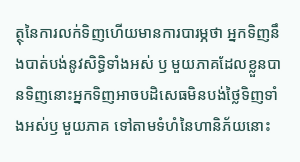ត្ថុនៃការលក់ទិញហើយមានការបារម្ភថា អ្នកទិញនឹងបាត់បង់នូវសិទ្ធិទាំងអស់ ឫ មួយភាគដែលខ្លួនបានទិញនោះអ្នកទិញអាចបដិសេធមិនបង់ថ្លៃទិញទាំងអស់ឫ មួយភាគ ទៅតាមទំហំនៃហានិភ័យនោះ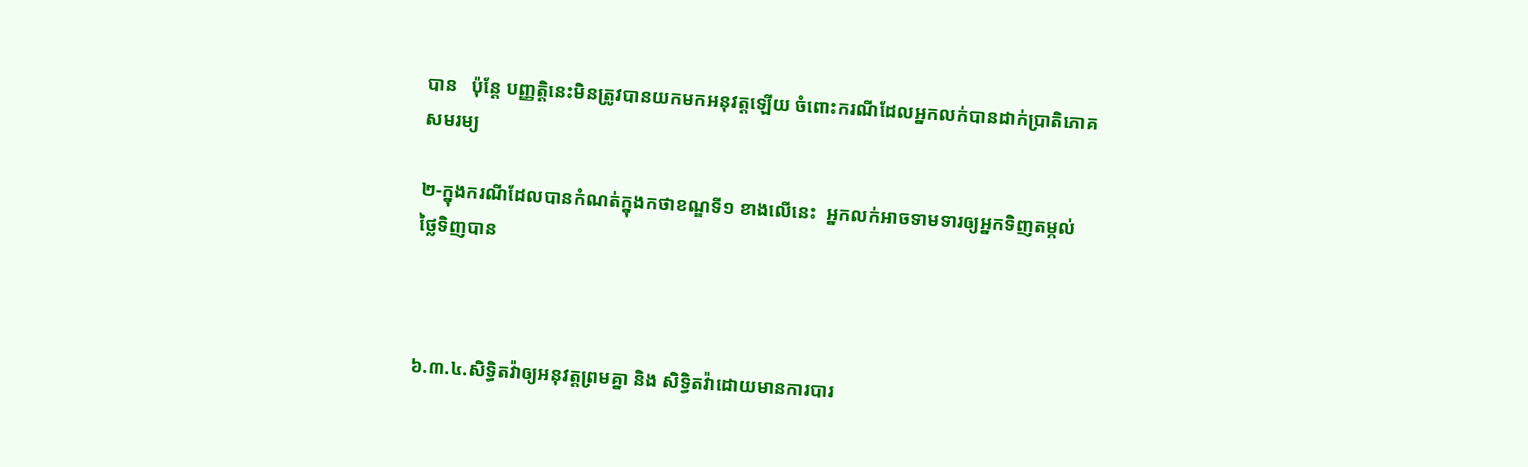បាន   ប៉ុន្ដែ បញ្ញត្ដិនេះមិនត្រូវបានយកមកអនុវត្ដឡើយ ចំពោះករណីដែលអ្នកលក់បានដាក់ប្រាតិភោគសមរម្យ

២-ក្នុងករណីដែលបានកំណត់ក្នុងកថាខណ្ឌទី១ ខាងលើនេះ  អ្នកលក់អាចទាមទារឲ្យអ្នកទិញតម្កល់ ថ្លៃទិញបាន



៦.៣.៤.សិទ្ធិតវ៉ាឲ្យអនុវត្ដព្រមគ្នា និង សិទ្ធិតវ៉ាដោយមានការបារ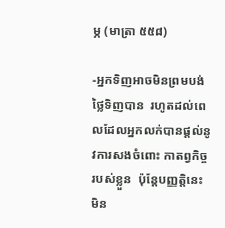ម្ភ (មាត្រា ៥៥៨)

-អ្នកទិញអាចមិនព្រមបង់ថ្លៃទិញបាន  រហូតដល់ពេលដែលអ្នកលក់បានផ្ដល់នូវការសងចំពោះ កាតព្វកិច្ចរបស់ខ្លួន  ប៉ុន្ដែបញ្ញត្ដិនេះមិន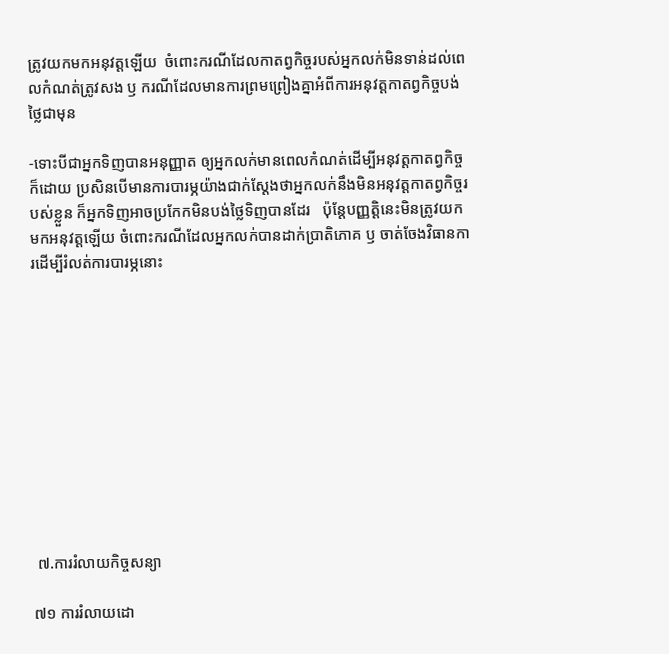ត្រូវយកមកអនុវត្ដឡើយ  ចំពោះករណីដែលកាតព្វកិច្ចរបស់អ្នកលក់មិនទាន់ដល់ពេលកំណត់ត្រូវសង ឫ ករណីដែលមានការព្រមព្រៀងគ្នាអំពីការអនុវត្ដកាតព្វកិច្ចបង់ថ្លៃជាមុន

-ទោះបីជាអ្នកទិញបានអនុញ្ញាត ឲ្យអ្នកលក់មានពេលកំណត់ដើម្បីអនុវត្ដកាតព្វកិច្ចក៏ដោយ ប្រសិនបើមានការបារម្ភយ៉ាងជាក់ស្ដែងថាអ្នកលក់នឹងមិនអនុវត្ដកាតព្វកិច្ចរបស់ខ្លួន ក៏អ្នកទិញអាចប្រកែកមិនបង់ថ្លៃទិញបានដែរ   ប៉ុន្ដែបញ្ញត្ដិនេះមិនត្រូវយកមកអនុវត្ដឡើយ ចំពោះករណីដែលអ្នកលក់បានដាក់ប្រាតិភោគ ឫ ចាត់ចែងវិធានការដើម្បីរំលត់ការបារម្ភនោះ











 ៧.ការរំលាយកិច្ចសន្យា

៧១ ការរំលាយដោ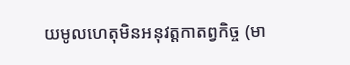យមូលហេតុមិនអនុវត្ដកាតព្វកិច្ច (មា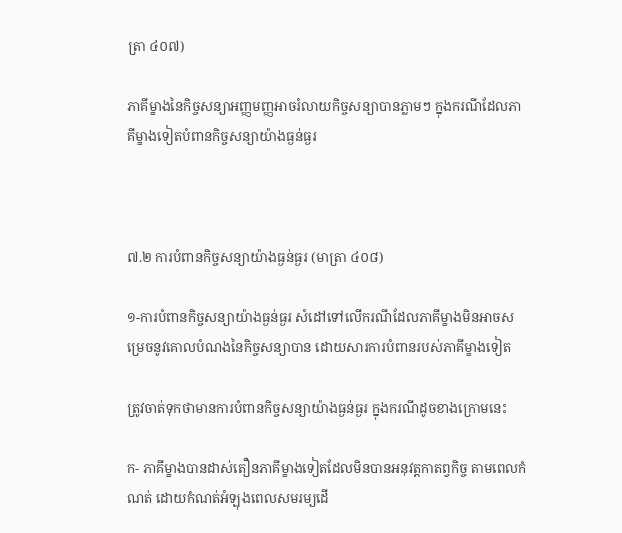ត្រា ៤០៧)

ភាគីម្ខាងនៃកិច្ចសន្យាអញ្ញមញ្ញអាចរំលាយកិច្ចសន្យាបានភ្លាមៗ ក្នុងករណីដែលភាគីម្ខាងទៀតបំពានកិច្ចសន្យាយ៉ាងធ្ងន់ធ្ងរ



៧.២ ការបំពានកិច្ចសន្យាយ៉ាងធ្ងន់ធ្ងរ (មាត្រា ៤០៨)

១-ការបំពានកិច្ចសន្យាយ៉ាងធ្ងន់ធ្ងរ សំដៅទៅលើករណីដែលភាគីម្ខាងមិនអាចសម្រេចនូវគោលបំណងនៃកិច្ចសន្យាបាន ដោយសារការបំពានរបស់ភាគីម្ខាងទៀត

ត្រូវចាត់ទុកថាមានការបំពានកិច្ចសន្យាយ៉ាងធ្ងន់ធ្ងរ ក្នុងករណីដូចខាងក្រោមនេះ

ក- ភាគីម្ខាងបានដាស់តឿនភាគីម្ខាងទៀតដែលមិនបានអនុវត្ដកាតព្វកិច្ច តាមពេលកំណត់ ដោយកំណត់អំឡុងពេលសមរម្យដើ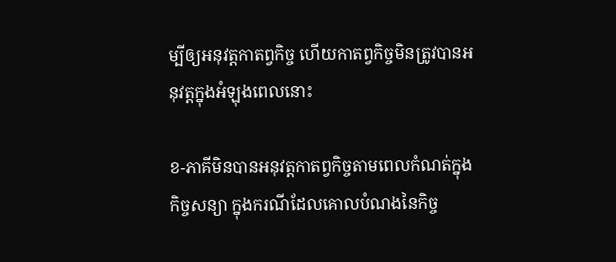ម្បីឲ្យអនុវត្ដកាតព្វកិច្ច ហើយកាតព្វកិច្ចមិនត្រូវបានអនុវត្ដក្នុងអំឡុងពេលនោះ

ខ-ភាគីមិនបានអនុវត្ដកាតព្វកិច្ចតាមពេលកំណត់ក្នុងកិច្ចសន្យា ក្នុងករណីដែលគោលបំណងនៃកិច្ច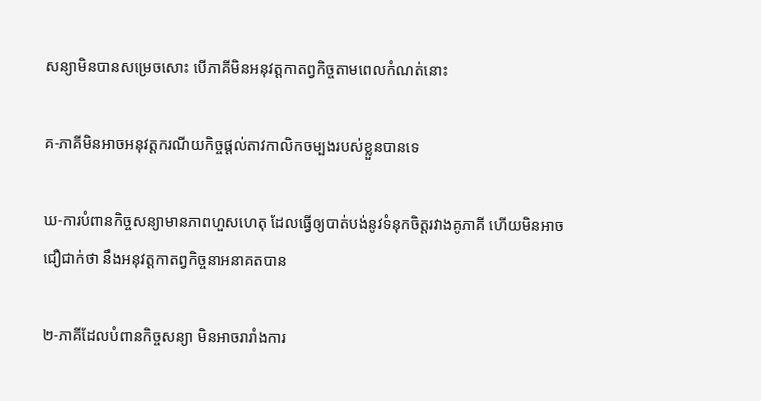សន្យាមិនបានសម្រេចសោះ បើភាគីមិនអនុវត្ដកាតព្វកិច្ចតាមពេលកំណត់នោះ

គ-ភាគីមិនអាចអនុវត្ដករណីយកិច្ចផ្ដល់តាវកាលិកចម្បងរបស់ខ្លួនបានទេ

ឃ-ការបំពានកិច្ចសន្យាមានភាពហួសហេតុ ដែលធ្វើឲ្យបាត់បង់នូវទំនុកចិត្ដរវាងគូភាគី ហើយមិនអាចជឿជាក់ថា នឹងអនុវត្ដកាតព្វកិច្ចនាអនាគតបាន

២-ភាគីដែលបំពានកិច្ចសន្យា មិនអាចរារាំងការ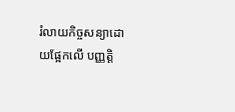រំលាយកិច្ចសន្យាដោយផ្អែកលើ បញ្ញត្ដិ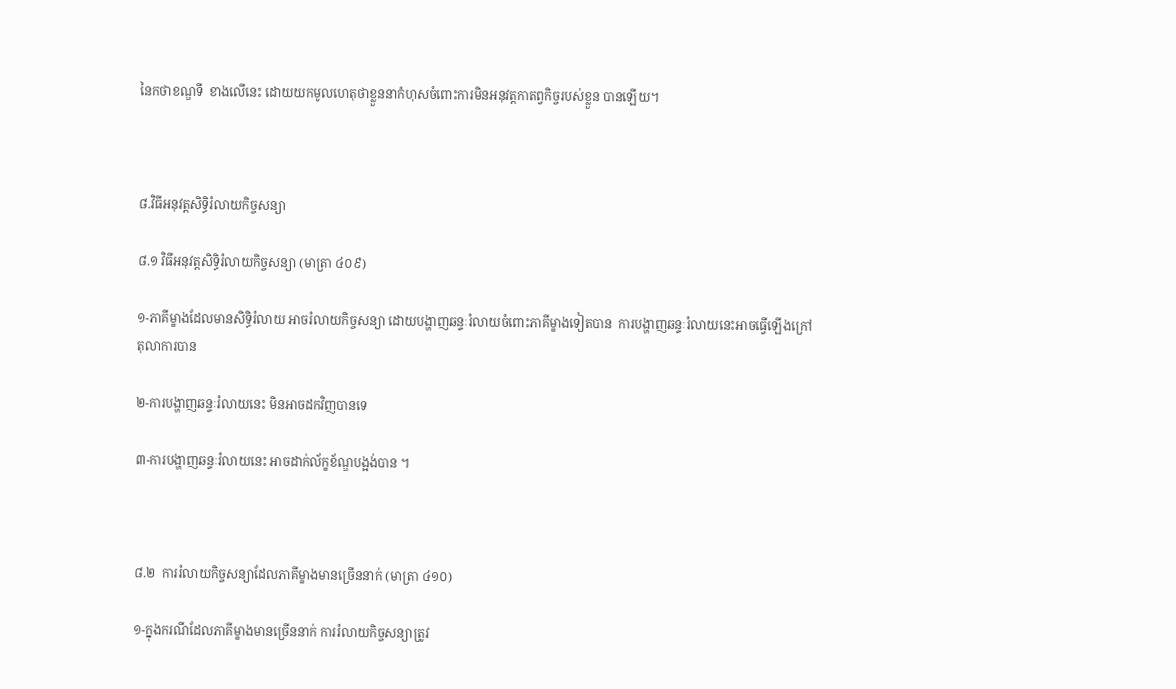នៃកថាខណ្ឌទី  ខាងលើនេះ ដោយយកមូលហេតុថាខ្លួននាកំហុសចំពោះការមិនអនុវត្ដកាតព្វកិច្ចរបស់ខ្លួន បានឡើយ។



៨.វិធីអនុវត្ដសិទ្ធិរំលាយកិច្ចសន្យា

៨.១ វិធីអនុវត្ដសិទ្ធិរំលាយកិច្ចសន្យា (មាត្រា ៤០៩)

១-ភាគីម្ខាងដែលមានសិទ្ធិរំលាយ អាចរំលាយកិច្ចសន្យា ដោយបង្ហាញឆន្ទៈរំលាយចំពោះភាគីម្ខាងទៀតបាន  ការបង្ហាញឆន្ទៈរំលាយនេះអាចធ្វើឡើងក្រៅតុលាការបាន

២-ការបង្ហាញឆន្ទៈរំលាយនេះ មិនអាចដកវិញបានទេ

៣-ការបង្ហាញឆន្ទៈរំលាយនេះ អាចដាក់ល័ក្ខខ័ណ្ឌបង្អង់បាន ។



៨.២  ការរំលាយកិច្ចសន្យាដែលភាគីម្ខាងមានច្រើននាក់ (មាត្រា ៤១០)

១-ក្នុងករណីដែលភាគីម្ខាងមានច្រើននាក់ ការរំលាយកិច្ចសន្យាត្រូវ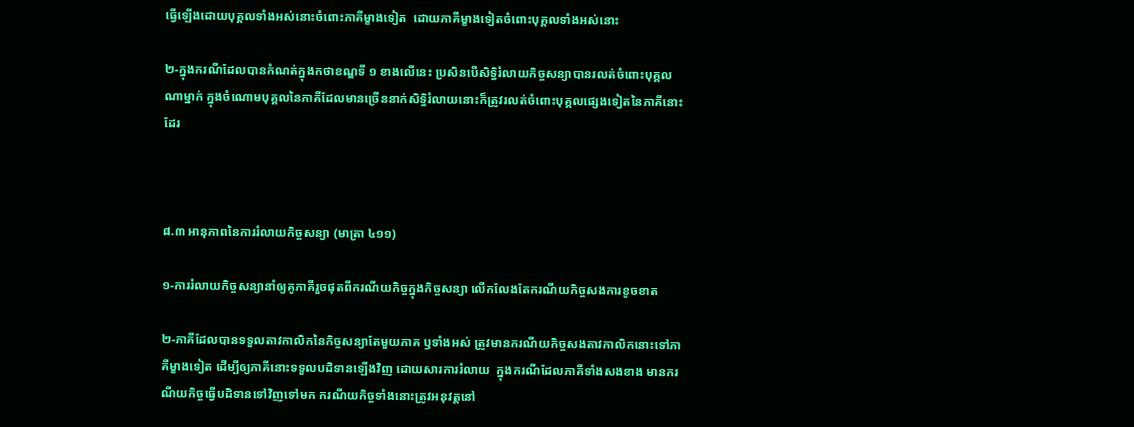ធ្វើឡើងដោយបុគ្គលទាំងអស់នោះចំពោះភាគីម្ខាងទៀត  ដោយភាគីម្ខាងទៀតចំពោះបុគ្គលទាំងអស់នោះ

២-ក្នុងករណីដែលបានកំណត់ក្នុងកថាខណ្ឌទី ១ ខាងលើនេះ ប្រសិនបើសិទ្ធិរំលាយកិច្ចសន្យាបានរលត់ចំពោះបុគ្គលណាម្នាក់ ក្នុងចំណោមបុគ្គលនៃភាគីដែលមានច្រើននាក់សិទ្ធិរំលាយនោះក៏ត្រូវរលត់ចំពោះបុគ្គលផ្សេងទៀតនៃភាគីនោះដែរ



៨.៣ អានុភាពនៃការរំលាយកិច្ចសន្យា (មាត្រា ៤១១)

១-ការរំលាយកិច្ចសន្យានាំឲ្យគូភាគីរួចផុតពីករណីយកិច្ចក្នុងកិច្ចសន្យា លើកលែងតែករណីយកិច្ចសងការខូចខាត

២-ភាគីដែលបានទទួលតាវកាលិកនៃកិច្ចសន្យាតែមួយភាគ ឫទាំងអស់ ត្រូវមានករណីយកិច្ចសងតាវកាលិកនោះទៅភាគីម្ខាងទៀត ដើម្បីឲ្យភាគីនោះទទួលបដិទានឡើងវិញ ដោយសារការរំលាយ  ក្នុងករណីដែលភាគីទាំងសងខាង មានករណីយកិច្ចធ្វើបដិទានទៅវិញទៅមក ករណីយកិច្ចទាំងនោះត្រូវអនុវត្ដនៅ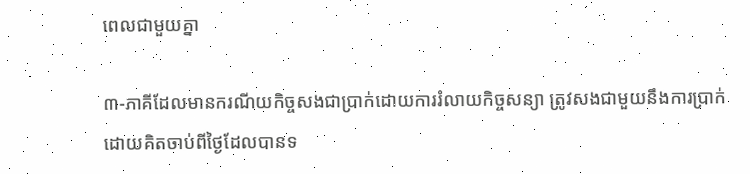ពេលជាមួយគ្នា

៣-ភាគីដែលមានករណីយកិច្ចសងជាប្រាក់ដោយការរំលាយកិច្ចសន្យា ត្រូវសងជាមួយនឹងការប្រាក់ដោយគិតចាប់ពីថ្ងៃដែលបានទ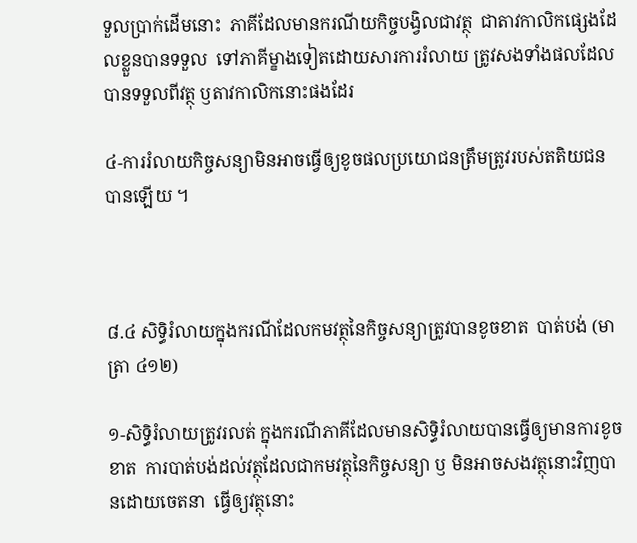ទួលប្រាក់ដើមនោះ  ភាគីដែលមានករណីយកិច្ចបង្វិលជាវត្ថុ  ជាតាវកាលិកផ្សេងដែលខ្លួនបានទទួល  ទៅភាគីម្ខាងទៀតដោយសារការរំលាយ ត្រូវសងទាំងផលដែលបានទទួលពីវត្ថុ ឫតាវកាលិកនោះផងដែរ

៤-ការរំលាយកិច្ចសន្យាមិនអាចធ្វើឲ្យខូចផលប្រយោជនត្រឹមត្រូវរបស់តតិយជនបានឡើយ ។



៨.៤ សិទ្ធិរំលាយក្នុងករណីដែលកមវត្ថុនៃកិច្ចសន្យាត្រូវបានខូចខាត  បាត់បង់ (មាត្រា ៤១២)

១-សិទ្ធិរំលាយត្រូវរលត់ ក្នុងករណីភាគីដែលមានសិទ្ធិរំលាយបានធ្វើឲ្យមានការខូចខាត  ការបាត់បង់ដល់វត្ថុដែលជាកមវត្ថុនៃកិច្ចសន្យា ឫ មិនអាចសងវត្ថុនោះវិញបានដោយចេតនា  ធ្វើឲ្យវត្ថុនោះ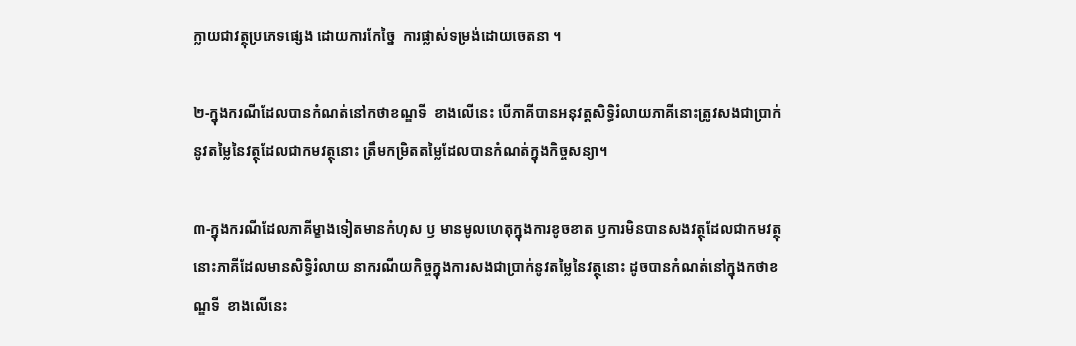ក្លាយជាវត្ថុប្រភេទផ្សេង ដោយការកែច្នៃ  ការផ្លាស់ទម្រង់ដោយចេតនា ។

២-ក្នុងករណីដែលបានកំណត់នៅកថាខណ្ឌទី  ខាងលើនេះ បើភាគីបានអនុវត្ដសិទ្ធិរំលាយភាគីនោះត្រូវសងជាប្រាក់នូវតម្លៃនៃវត្ថុដែលជាកមវត្ថុនោះ ត្រឹមកម្រិតតម្លៃដែលបានកំណត់ក្នុងកិច្ចសន្យា។

៣-ក្នុងករណីដែលភាគីម្ខាងទៀតមានកំហុស ឫ មានមូលហេតុក្នុងការខូចខាត ឫការមិនបានសងវត្ថុដែលជាកមវត្ថុនោះភាគីដែលមានសិទ្ធិរំលាយ នាករណីយកិច្ចក្នុងការសងជាប្រាក់នូវតម្លៃនៃវត្ថុនោះ ដូចបានកំណត់នៅក្នុងកថាខណ្ឌទី  ខាងលើនេះ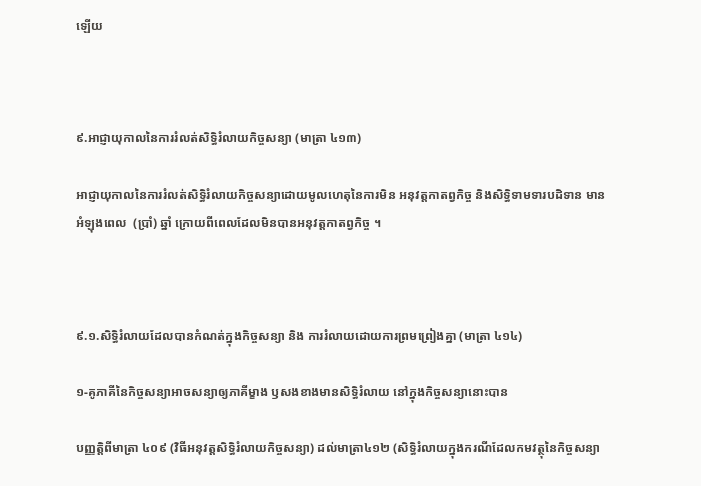ឡើយ



៩.អាជ្ញាយុកាលនៃការរំលត់សិទ្ធិរំលាយកិច្ចសន្យា (មាត្រា ៤១៣)

អាជ្ញាយុកាលនៃការរំលត់សិទ្ធិរំលាយកិច្ចសន្យាដោយមូលហេតុនៃការមិន អនុវត្តកាតព្វកិច្ច និងសិទ្ធិទាមទារបដិទាន មានអំឡុងពេល  (ប្រាំ) ឆ្នាំ ក្រោយពីពេលដែលមិនបានអនុវត្ដកាតព្វកិច្ច ។



៩.១.សិទ្ធិរំលាយដែលបានកំណត់ក្នុងកិច្ចសន្យា និង ការរំលាយដោយការព្រមព្រៀងគ្នា (មាត្រា ៤១៤)

១-គូភាគីនៃកិច្ចសន្យាអាចសន្យាឲ្យភាគីម្ខាង ឫសងខាងមានសិទ្ធិរំលាយ នៅក្នុងកិច្ចសន្យានោះបាន

បញ្ញត្ដិពីមាត្រា ៤០៩ (វិធីអនុវត្ដសិទ្ធិរំលាយកិច្ចសន្យា) ដល់មាត្រា៤១២ (សិទ្ធិរំលាយក្នុងករណីដែលកមវត្ថុនៃកិច្ចសន្យា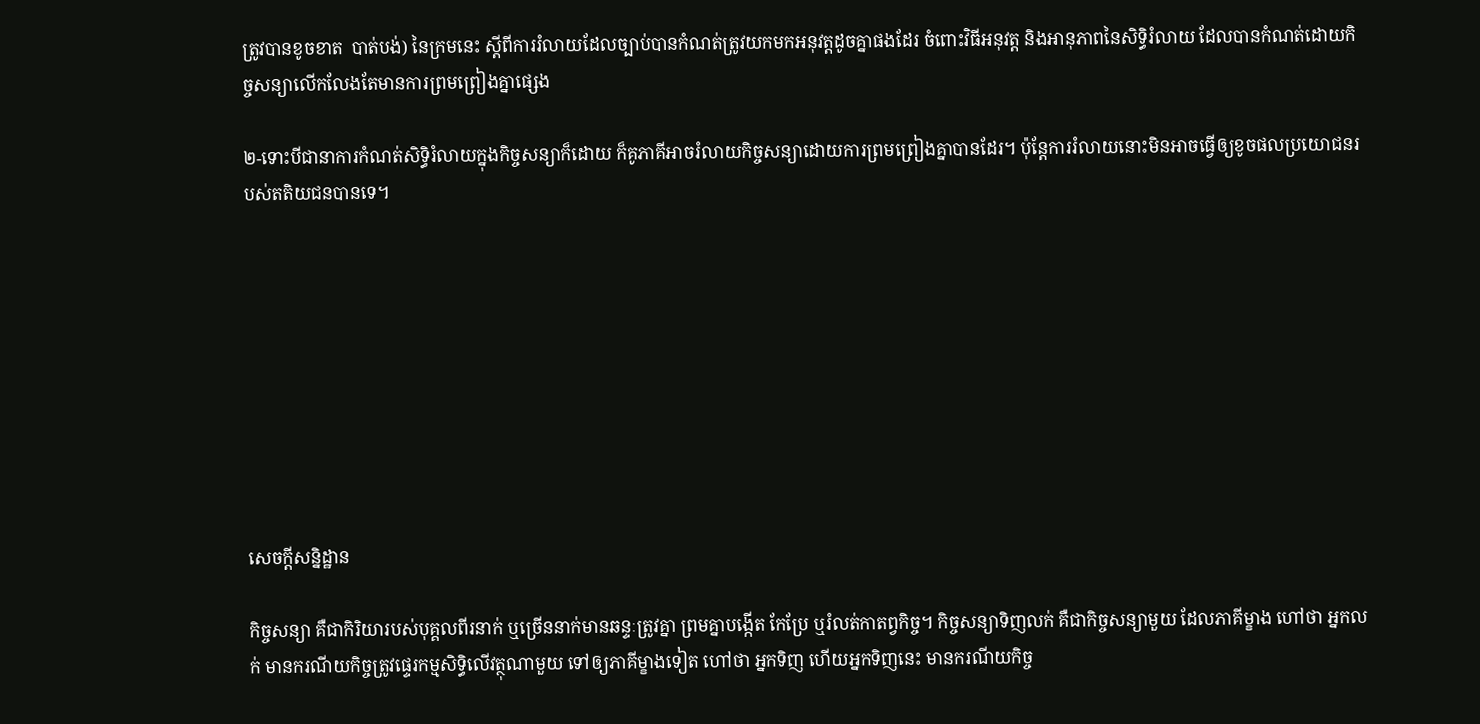ត្រូវបានខូចខាត  បាត់បង់) នៃក្រមនេះ ស្ដីពីការរំលាយដែលច្បាប់បានកំណត់ត្រូវយកមកអនុវត្ដដូចគ្នាផងដែរ ចំពោះវិធីអនុវត្ដ និងអានុភាពនៃសិទ្ធិរំលាយ ដែលបានកំណត់ដោយកិច្ចសន្យាលើកលែងតែមានការព្រមព្រៀងគ្នាផ្សេង

២-ទោះបីជានាការកំណត់សិទ្ធិរំលាយក្នុងកិច្ចសន្យាក៏ដោយ ក៏គូភាគីអាចរំលាយកិច្ចសន្យាដោយការព្រមព្រៀងគ្នាបានដែរ។ ប៉ុន្ដែការរំលាយនោះមិនអាចធ្វើឲ្យខូចផលប្រយោជនរបស់តតិយជនបានទេ។









សេចក្ដីសន្និដ្ឋាន

កិច្ចសន្យា គឺជាកិរិយារបស់បុគ្គលពីរនាក់ ឬច្រើននាក់មានឆន្ទៈត្រូវគ្នា ព្រមគ្នាបង្កើត កែប្រែ ឬរំលត់កាតព្វកិច្ច។ កិច្ចសន្យាទិញលក់ គឺជាកិច្ចសន្យាមួយ ដែលភាគីម្ខាង ហៅថា អ្នកលក់ មានករណីយកិច្ចត្រូវផ្ទេរកម្មសិទ្ធិលើវត្ថុណាមួយ ទៅឲ្យភាគីម្ខាងទៀត ហៅថា អ្នកទិញ ហើយអ្នកទិញនេះ មានករណីយកិច្ច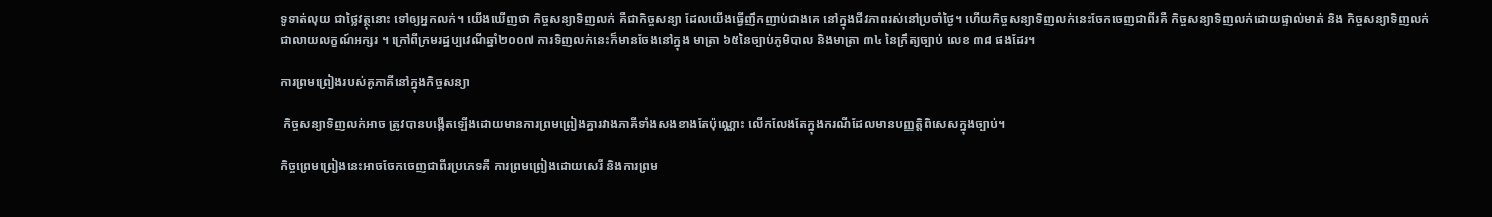ទូទាត់លុយ ជាថ្លៃវត្ថុនោះ ទៅឲ្យអ្នកលក់។ យើងឃើញថា កិច្ចសន្យាទិញលក់ គឺជាកិច្ចសន្យា ដែលយើងធ្វើញឹកញាប់ជាងគេ នៅក្នុងជីវភាពរស់នៅប្រចាំថ្ងៃ។ ហើយកិច្ចសន្យាទិញលក់នេះចែកចេញជាពីរគឺ កិច្ចសន្យាទិញលក់ដោយផ្ទាល់មាត់ និង កិច្ចសន្យាទិញលក់ជាលាយលក្ខណ៍អក្សរ ។ ក្រៅពីក្រមរដ្ឋប្បវេណីឆ្នាំ២០០៧ ការទិញលក់នេះក៏មានចែងនៅក្នុង មាត្រា ៦៥នៃច្បាប់ភូមិបាល និងមាត្រា ៣៤ នៃក្រឹត្យច្បាប់ លេខ ៣៨ ផងដែរ។

ការព្រមព្រៀងរបស់គូភាគីនៅក្នុងកិច្ចសន្យា

 កិច្ចសន្យាទិញលក់អាច ត្រូវបានបង្កើតឡើងដោយមានការព្រមព្រៀងគ្នារវាងភាគីទាំងសងខាងតែប៉ុណ្ណោះ លើកលែងតែក្នុងករណីដែលមានបញ្ញត្តិពិសេសក្នុងច្បាប់។

កិច្ចព្រេមព្រៀងនេះអាចចែកចេញជាពីរប្រភេទគឺ ការព្រមព្រៀងដោយសេរី និងការព្រម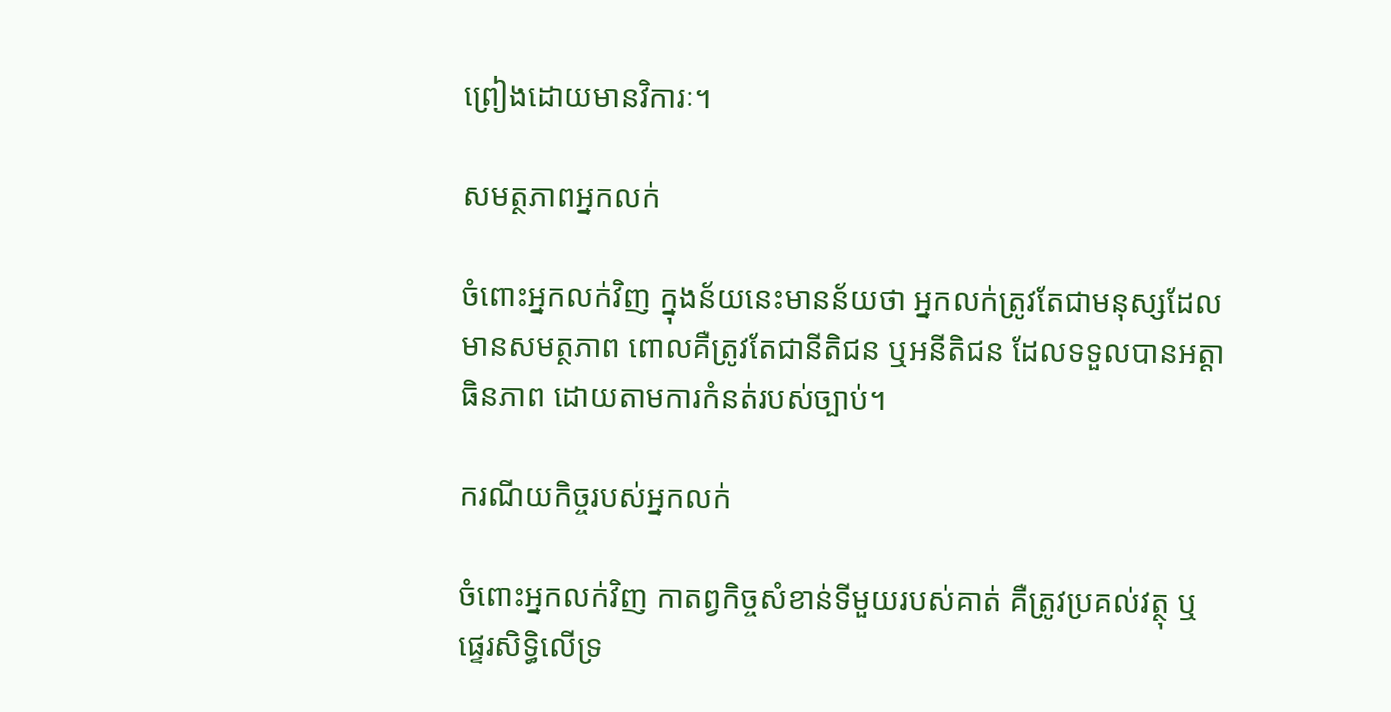ព្រៀងដោយមានវិការៈ។

សមត្ថភាពអ្នកលក់

ចំពោះអ្នកលក់វិញ ក្នុងន័យនេះមានន័យថា អ្នកលក់ត្រូវតែជាមនុស្សដែលមានសមត្ថភាព ពោលគឺត្រូវតែជានីតិជន ឬអនីតិជន ដែលទទួលបានអត្តាធិនភាព ដោយតាមការកំនត់របស់ច្បាប់។

ករណីយកិច្ចរបស់អ្នកលក់

ចំពោះអ្នកលក់វិញ កាតព្វកិច្ចសំខាន់ទីមួយរបស់គាត់ គឺត្រូវប្រគល់វត្ថុ ឬផ្ទេរសិទ្ធិលើទ្រ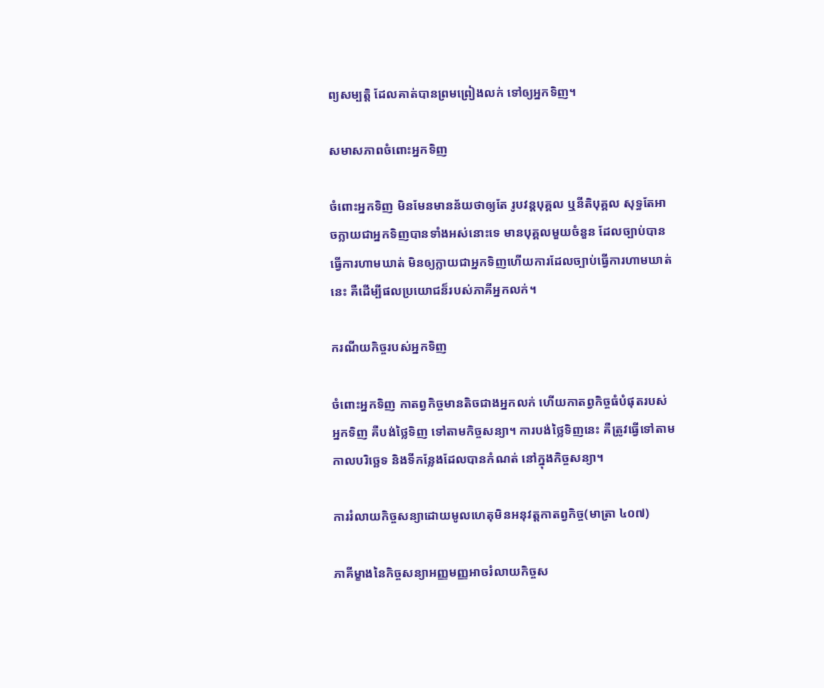ព្យសម្បត្តិ ដែលគាត់បានព្រមព្រៀងលក់ ទៅឲ្យអ្នកទិញ។

សមាសភាពចំពោះអ្នកទិញ

ចំពោះអ្នកទិញ មិនមែនមានន័យថាឲ្យតែ រូបវន្តបុគ្គល ឬនីតិបុគ្គល សុទ្ធតែអាចក្លាយជាអ្នកទិញបានទាំងអស់នោះទេ មានបុគ្គលមួយចំនួន ដែលច្បាប់បានធ្វើការហាមឃាត់ មិនឲ្យក្លាយជាអ្នកទិញហើយការដែលច្បាប់ធ្វើការហាមឃាត់នេះ គឺដើម្បីផលប្រយោជន៏របស់ភាគីអ្នកលក់។

ករណីយកិច្ចរបស់អ្នកទិញ

ចំពោះអ្នកទិញ កាតព្វកិច្ចមានតិចជាងអ្នកលក់ ហើយកាតព្វកិច្ចធំបំផុតរបស់អ្នកទិញ គឺបង់ថ្លៃទិញ ទៅតាមកិច្ចសន្យា។ ការបង់ថ្លៃទិញនេះ គឺត្រូវធ្វើទៅតាមកាលបរិច្ឆេទ និងទីកន្លែងដែលបានកំណត់ នៅក្នុងកិច្ចសន្យា។

ការរំលាយកិច្ចសន្យាដោយមូលហេតុមិនអនុវត្ដកាតព្វកិច្ច(មាត្រា ៤០៧)

ភាគីម្ខាងនៃកិច្ចសន្យាអញ្ញមញ្ញអាចរំលាយកិច្ចស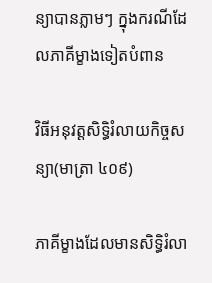ន្យាបានភ្លាមៗ ក្នុងករណីដែលភាគីម្ខាងទៀតបំពាន

វិធីអនុវត្ដសិទ្ធិរំលាយកិច្ចសន្យា(មាត្រា ៤០៩)

ភាគីម្ខាងដែលមានសិទ្ធិរំលា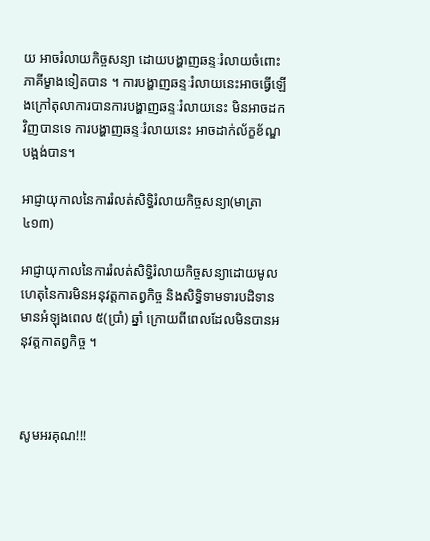យ អាចរំលាយកិច្ចសន្យា ដោយបង្ហាញឆន្ទៈរំលាយចំពោះភាគីម្ខាងទៀតបាន ។ ការបង្ហាញឆន្ទៈរំលាយនេះអាចធ្វើឡើងក្រៅតុលាការបានការបង្ហាញឆន្ទៈរំលាយនេះ មិនអាចដកវិញបានទេ ការបង្ហាញឆន្ទៈរំលាយនេះ អាចដាក់ល័ក្ខខ័ណ្ឌបង្អង់បាន។

អាជ្ញាយុកាលនៃការរំលត់សិទ្ធិរំលាយកិច្ចសន្យា(មាត្រា ៤១៣)

អាជ្ញាយុកាលនៃការរំលត់សិទ្ធិរំលាយកិច្ចសន្យាដោយមូលហេតុនៃការមិនអនុវត្ដកាតព្វកិច្ច និងសិទ្ធិទាមទារបដិទានមានអំឡុងពេល ៥(ប្រាំ) ឆ្នាំ ក្រោយពីពេលដែលមិនបានអនុវត្ដកាតព្វកិច្ច ។



សូមអរគុណ!!!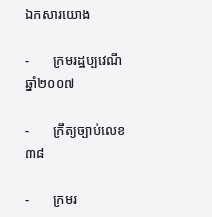ឯកសារយោង

-       ក្រមរដ្ឋប្បវេណី ឆ្នាំ២០០៧

-       ក្រឹត្យច្បាប់លេខ ៣៨

-       ក្រមរ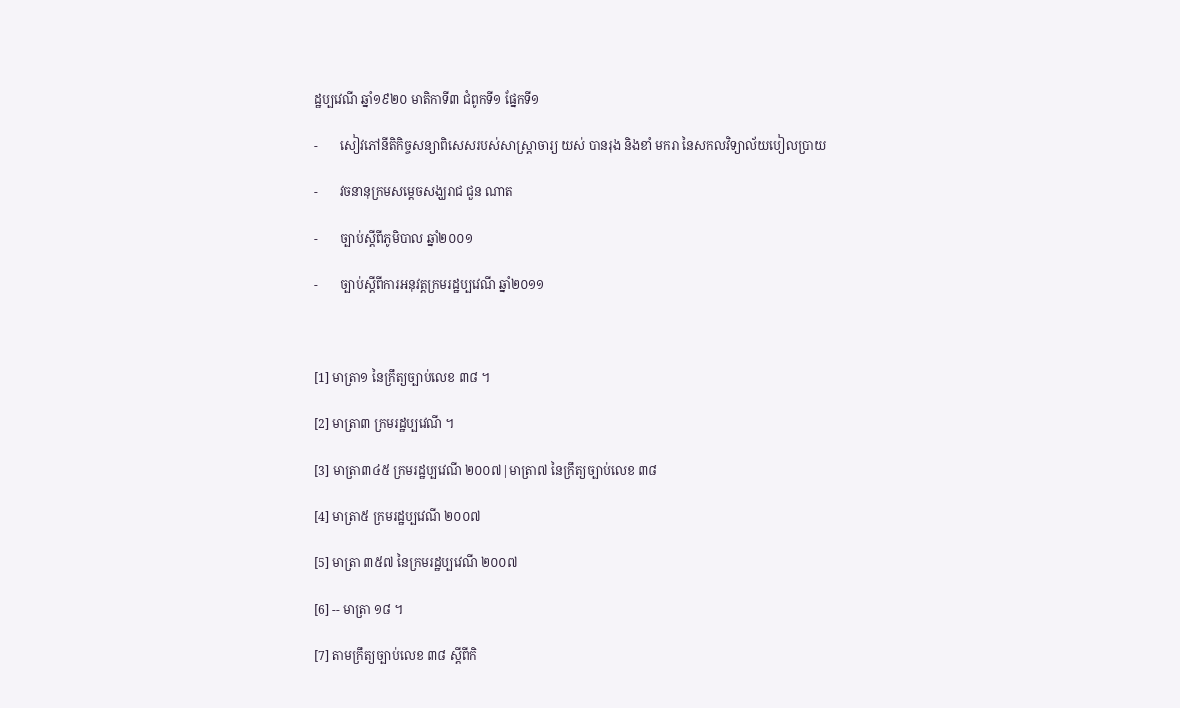ដ្ឋប្បវេណី ឆ្នាំ១៩២០ មាតិកាទី៣ ជំពូកទី១ ផ្នែកទី១

-       សៀវភៅនីតិកិច្ចសន្យាពិសេសរបស់សាស្រ្ដាចារ្យ យស់ បានរុង និងខាំ មករា នៃសកលវិទ្យាល័យបៀលប្រាយ

-       វចនានុក្រមសម្ដេចសង្ឃរាជ ជួន ណាត

-       ច្បាប់ស្ដីពីភូមិបាល ឆ្នាំ២០០១

-       ច្បាប់ស្ដីពីការអនុវត្តក្រមរដ្ឋប្បវេណី ឆ្នាំ២០១១



[1] មាត្រា១ នៃក្រឹត្យច្បាប់លេខ ៣៨ ។

[2] មាត្រា៣ ក្រមរដ្ឋប្បវេណី ។

[3] មាត្រា៣៤៥ ក្រមរដ្ឋប្បវេណី ២០០៧|មាត្រា៧ នៃក្រឹត្យច្បាប់លេខ ៣៨

[4] មាត្រា៥ ក្រមរដ្ឋប្បវេណី ២០០៧

[5] មាត្រា ៣៥៧ នៃក្រមរដ្ឋប្បវេណី ២០០៧

[6] -- មាត្រា ១៨ ។

[7] តាមក្រឹត្យច្បាប់លេខ ៣៨ ស្ដីពីកិ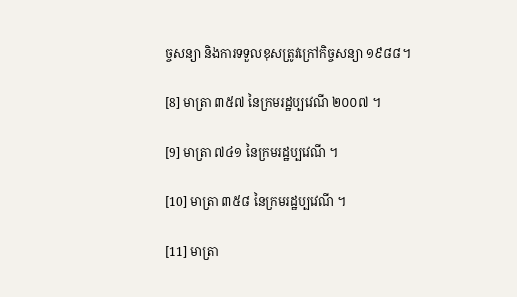ច្ចសន្យា និងការទទួលខុសត្រូវក្រៅកិច្ចសន្យា ១៩៨៨។

[8] មាត្រា ៣៥៧ នៃក្រមរដ្ឋប្បវេណី ២០០៧ ។

[9] មាត្រា ៧៤១ នៃក្រមរដ្ឋប្បវេណី ។

[10] មាត្រា ៣៥៨ នៃក្រមរដ្ឋប្បវេណី ។

[11] មាត្រា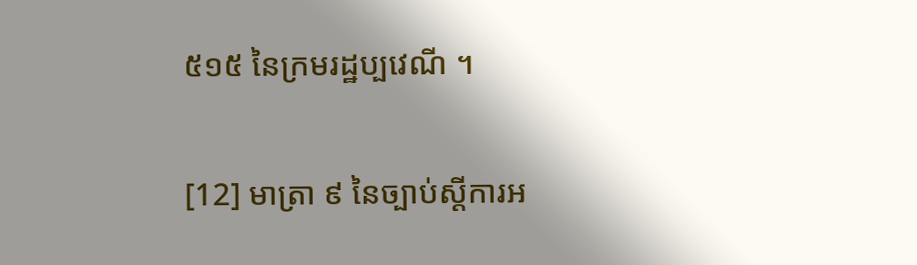៥១៥ នៃក្រមរដ្ឋប្បវេណី ។

[12] មាត្រា ៩ នៃច្បាប់ស្ដីការអ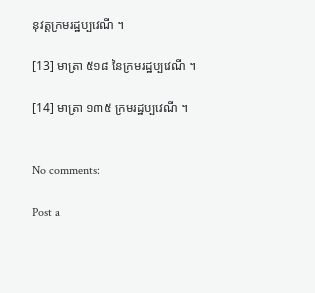នុវត្តក្រមរដ្ឋប្បវេណី ។

[13] មាត្រា ៥១៨ នៃក្រមរដ្ឋប្បវេណី ។

[14] មាត្រា ១៣៥ ក្រមរដ្ឋប្បវេណី ។


No comments:

Post a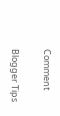Comment

Blogger Tips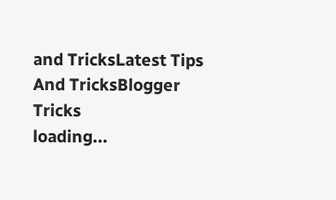and TricksLatest Tips And TricksBlogger Tricks
loading...